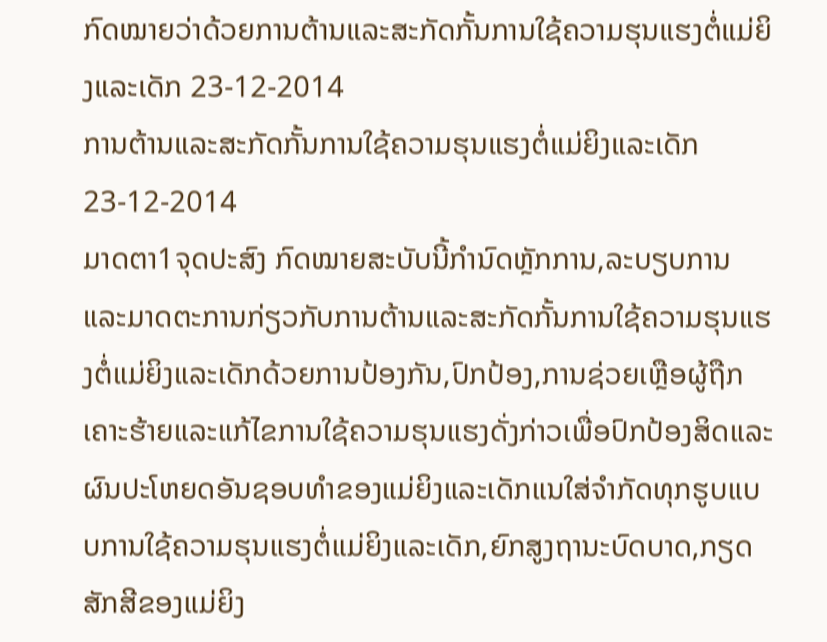ກົດໝາຍວ່າດ້ວຍການຕ້ານແລະສະກັດກັ້ນການໃຊ້ຄວາມຮຸນແຮງຕໍ່ແມ່ຍິງແລະເດັກ 23-12-2014
ການຕ້ານແລະສະກັດກັ້ນການໃຊ້ຄວາມຮຸນແຮງຕໍ່ແມ່ຍິງແລະເດັກ 23-12-2014
ມາດຕາ1ຈຸດປະສົງ ກົດໝາຍສະບັບນີ້ກໍານົດຫຼັກການ,ລະບຽບການແລະມາດຕະການກ່ຽວກັບການຕ້ານແລະສະກັດກັ້ນການໃຊ້ຄວາມຮຸນແຮງຕໍ່ແມ່ຍິງແລະເດັກດ້ວຍການປ້ອງກັນ,ປົກປ້ອງ,ການຊ່ວຍເຫຼືອຜູ້ຖືກເຄາະຮ້າຍແລະແກ້ໄຂການໃຊ້ຄວາມຮຸນແຮງດັ່ງກ່າວເພື່ອປົກປ້ອງສິດແລະຜົນປະໂຫຍດອັນຊອບທໍາຂອງແມ່ຍິງແລະເດັກແນໃສ່ຈໍາກັດທຸກຮູບແບບການໃຊ້ຄວາມຮຸນແຮງຕໍ່ແມ່ຍິງແລະເດັກ,ຍົກສູງຖານະບົດບາດ,ກຽດສັກສີຂອງແມ່ຍິງ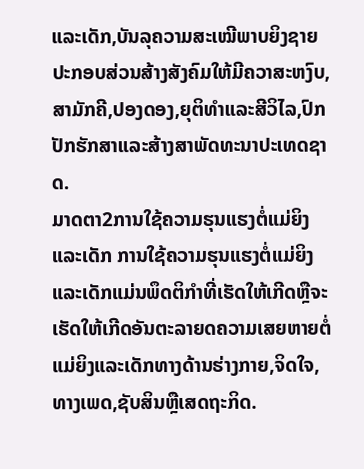ແລະເດັກ,ບັນລຸຄວາມສະເໝີພາບຍິງຊາຍປະກອບສ່ວນສ້າງສັງຄົມໃຫ້ມີຄວາສະຫງົບ,ສາມັກຄີ,ປອງດອງ,ຍຸຕິທໍາແລະສີວິໄລ,ປົກປັກຮັກສາແລະສ້າງສາພັດທະນາປະເທດຊາດ.
ມາດຕາ2ການໃຊ້ຄວາມຮຸນແຮງຕໍ່ແມ່ຍິງແລະເດັກ ການໃຊ້ຄວາມຮຸນແຮງຕໍ່ແມ່ຍິງແລະເດັກແມ່ນພຶດຕິກໍາທີ່ເຮັດໃຫ້ເກີດຫຼືຈະເຮັດໃຫ້ເກີດອັນຕະລາຍດຄວາມເສຍຫາຍຕໍ່ແມ່ຍິງແລະເດັກທາງດ້ານຮ່າງກາຍ,ຈິດໃຈ,ທາງເພດ,ຊັບສິນຫຼືເສດຖະກິດ.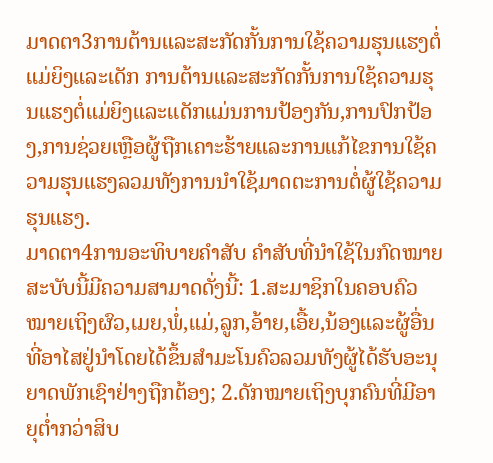ມາດຕາ3ການຕ້ານແລະສະກັດກັ້ນການໃຊ້ຄວາມຮຸນແຮງຕໍ່ແມ່ຍິງແລະເດັກ ການຕ້ານແລະສະກັດກັ້ນການໃຊ້ຄວາມຮຸນແຮງຕໍ່ແມ່ຍິງແລະເເດັກແມ່ນການປ້ອງກັນ,ການປົກປ້ອງ,ການຊ່ວຍເຫຼືອຜູ້ຖືກເຄາະຮ້າຍແລະການແກ້ໄຂການໃຊ້ຄວາມຮຸນແຮງລວມທັງການນໍາໃຊ້ມາດຕະການຕໍ່ຜູ້ໃຊ້ຄວາມຮຸນແຮງ.
ມາດຕາ4ການອະທິບາຍຄໍາສັບ ຄໍາສັບທີ່ນໍາໃຊ້ໃນກົດໝາຍສະບັບນີ້ມີຄວາມສາມາດດັ່ງນີ້: 1.ສະມາຊິກໃນຄອບຄົວໝາຍເຖິງຜົວ,ເມຍ,ພໍ່,ແມ່,ລູກ,ອ້າຍ,ເອື້ຍ,ນ້ອງແລະຜູ້ອື່ນທີ່ອາໄສຢູ່ນໍາໂດຍໄດ້ຂຶ້ນສໍາມະໂນຄົວລວມທັງຜູ້ໄດ້ຮັບອະນຸຍາດພັກເຊົາຢ່າງຖືກຕ້ອງ; 2.ດັກໝາຍເຖິງບຸກຄົນທີ່ມີອາຍຸຕໍ່າກວ່າສິບ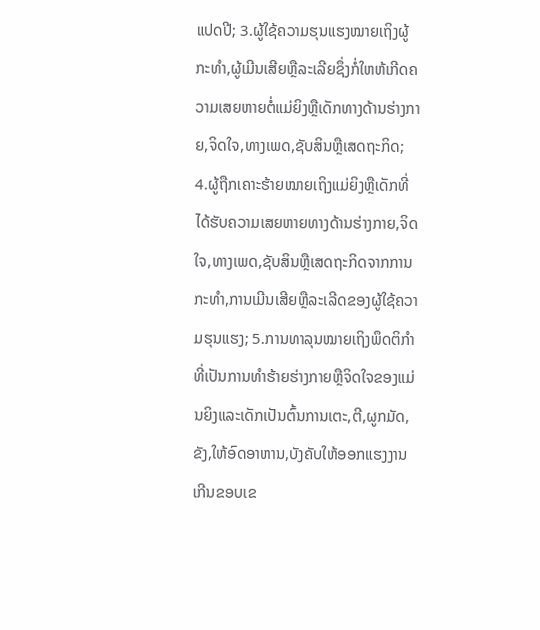ແປດປີ; 3.ຜູ້ໃຊ້ຄວາມຮຸນແຮງໝາຍເຖິງຜູ້ກະທໍາ,ຜູ້ເມີນເສີຍຫຼືລະເລີຍຊຶ່ງກໍ່ໃຫຫ້ເກີດຄວາມເສຍຫາຍຕໍ່ແມ່ຍິງຫຼືເດັກທາງດ້ານຮ່າງກາຍ,ຈິດໃຈ,ທາງເພດ,ຊັບສິນຫຼືເສດຖະກິດ; 4.ຜູ້ຖືກເຄາະຮ້າຍໝາຍເຖິງແມ່ຍິງຫຼືເດັກທີ່ໄດ້ຮັບຄວາມເສຍຫາຍທາງດ້ານຮ່າງກາຍ,ຈິດໃຈ,ທາງເພດ,ຊັບສິນຫຼືເສດຖະກິດຈາກການກະທໍາ,ການເມີນເສີຍຫຼືລະເລີດຂອງຜູ້ໃຊ້ຄວາມຮຸນແຮງ; 5.ການທາລຸນໝາຍເຖິງພຶດຕິກໍາທີ່ເປັນການທໍາຮ້າຍຮ່າງກາຍຫຼືຈິດໃຈຂອງແມ່ນຍິງແລະເດັກເປັນຕົ້ນການເຕະ,ຕີ,ຜູກມັດ,ຂັງ,ໃຫ້ອົດອາຫານ,ບັງຄັບໃຫ້ອອກແຮງງານເກີນຂອບເຂ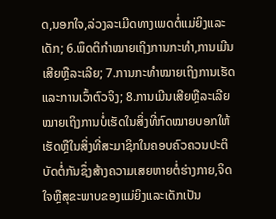ດ,ນອກໃຈ,ລ່ວງລະເມີດທາງເພດຕໍ່ແມ່ຍິງແລະເດັກ; 6.ພຶດຕິກໍາໝາຍເຖິງການກະທໍາ,ການເມີນເສີຍຫຼືລະເລີຍ; 7.ການກະທໍາໝາຍເຖິງການເຮັດແລະການເວົ້າຕົວຈິງ; 8.ການເມີນເສີຍຫຼືລະເລີຍໝາຍເຖິງການບໍ່ເຮັດໃນສິ່ງທີ່ກົດໝາຍບອກໃຫ້ເຮັດຫຼືໃນສິ່ງທີ່ສະມາຊິກໃນຄອບຄົວຄວນປະຕິບັດຕໍ່ກັນຊຶ່ງສ້າງຄວາມເສຍຫາຍຕໍ່ຮ່າງກາຍ,ຈິດໃຈຫຼືສຸຂະພາບຂອງແມ່ຍິງແລະເດັກເປັນ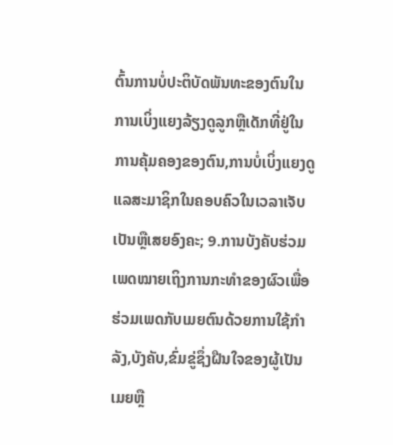ຕົ້ນການບໍ່ປະຕິບັດພັນທະຂອງຕົນໃນການເບິ່ງແຍງລ້ຽງດູລູກຫຼືເດັກທີ່ຢູ່ໃນການຄຸ້ມຄອງຂອງຕົນ,ການບໍ່ເບິ່ງແຍງດູແລສະມາຊິກໃນຄອບຄົວໃນເວລາເຈັບເປັນຫຼືເສຍອົງຄະ; 9.ການບັງຄັບຮ່ວມເພດໝາຍເຖິງການກະທໍາຂອງຜົວເພື່ອຮ່ວມເພດກັບເມຍຕົນດ້ວຍການໃຊ້ກໍາລັງ,ບັງຄັບ,ຂົ່ມຂູ່ຊຶ່ງຝືນໃຈຂອງຜູ້ເປັນເມຍຫຼື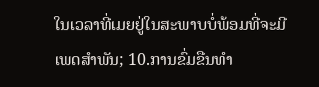ໃນເວລາທີ່ເມຍຢູ່ໃນສະພາບບໍ່ພ້ອມທີ່ຈະມີເພດສໍາພັນ; 10.ການຂົ່ມຂືນທໍາ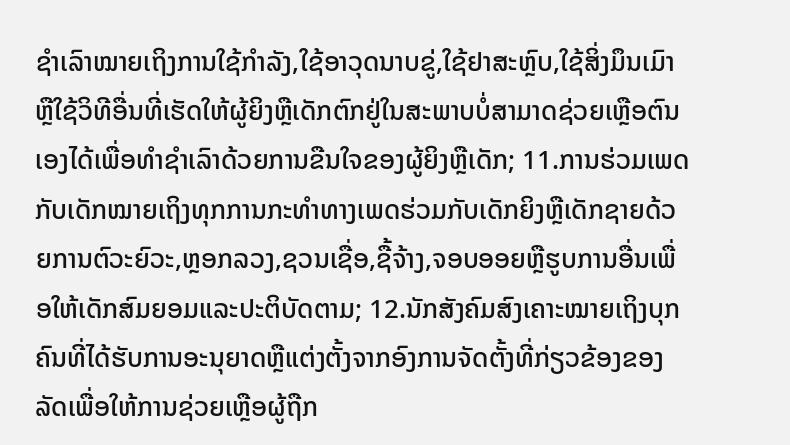ຊໍາເລົາໝາຍເຖິງການໃຊ້ກໍາລັງ,ໃຊ້ອາວຸດນາບຂູ່,ໃຊ້ຢາສະຫຼົບ,ໃຊ້ສິ່ງມຶນເມົາຫຼືໃຊ້ວິທີອື່ນທີ່ເຮັດໃຫ້ຜູ້ຍິງຫຼືເດັກຕົກຢູ່ໃນສະພາບບໍ່ສາມາດຊ່ວຍເຫຼືອຕົນເອງໄດ້ເພື່ອທໍາຊໍາເລົາດ້ວຍການຂືນໃຈຂອງຜູ້ຍິງຫຼືເດັກ; 11.ການຮ່ວມເພດກັບເດັກໝາຍເຖິງທຸກການກະທໍາທາງເພດຮ່ວມກັບເດັກຍິງຫຼືເດັກຊາຍດ້ວຍການຕົວະຍົວະ,ຫຼອກລວງ,ຊວນເຊື່ອ,ຊື້ຈ້າງ,ຈອບອອຍຫຼືຮູບການອື່ນເພື່ອໃຫ້ເດັກສົມຍອມແລະປະຕິບັດຕາມ; 12.ນັກສັງຄົມສົງເຄາະໝາຍເຖິງບຸກຄົນທີ່ໄດ້ຮັບການອະນຸຍາດຫຼືແຕ່ງຕັ້ງຈາກອົງການຈັດຕັ້ງທີ່ກ່ຽວຂ້ອງຂອງລັດເພື່ອໃຫ້ການຊ່ວຍເຫຼືອຜູ້ຖືກ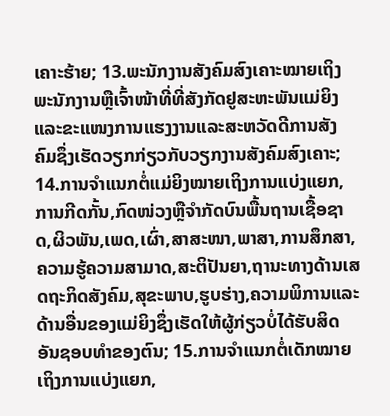ເຄາະຮ້າຍ; 13.ພະນັກງານສັງຄົມສົງເຄາະໝາຍເຖິງພະນັກງານຫຼືເຈົ້າໜ້າທີ່ທີ່ສັງກັດຢູສະຫະພັນແມ່ຍິງແລະຂະແໜງການແຮງງານແລະສະຫວັດດີການສັງຄົມຊຶ່ງເຮັດວຽກກ່ຽວກັບວຽກງານສັງຄົມສົງເຄາະ; 14.ການຈໍາແນກຕໍ່ແມ່ຍິງໝາຍເຖິງການແບ່ງແຍກ,ການກີດກັ້ນ,ກົດໜ່ວງຫຼືຈໍາກັດບົນພື້ນຖານເຊື້ອຊາດ,ຜິວພັນ,ເພດ,ເຜົ່າ,ສາສະໜາ,ພາສາ,ການສຶກສາ,ຄວາມຮູ້ຄວາມສາມາດ,ສະຕິປັນຍາ,ຖານະທາງດ້ານເສດຖະກິດສັງຄົມ,ສຸຂະພາບ,ຮູບຮ່າງ,ຄວາມພິການແລະດ້ານອື່ນຂອງແມ່ຍິງຊຶ່ງເຮັດໃຫ້ຜູ້ກ່ຽວບໍ່ໄດ້ຮັບສິດອັນຊອບທໍາຂອງຕົນ; 15.ການຈໍາແນກຕໍ່ເດັກໝາຍເຖິງການແບ່ງແຍກ,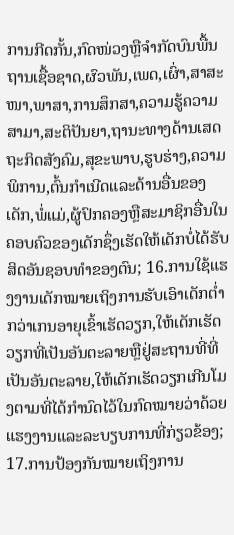ການກີດກັ້ນ,ກົດໜ່ວງຫຼືຈໍາກັດບົນພື້ນຖານເຊື້ອຊາດ,ຜົວພັນ,ເພດ,ເຜົ່າ,ສາສະໜາ,ພາສາ,ການສຶກສາ,ຄວາມຮູ້ຄວາມສາມາ,ສະຕິປັນຍາ,ຖານະທາງດ້ານເສດຖະກິດສັງຄົມ,ສຸຂະພາບ,ຮູບຮ່າງ,ຄວາມພິການ,ຕົ້ນກໍາເນີດແລະດ້ານອື່ນຂອງເດັກ,ພໍ່ແມ່,ຜູ້ປົກຄອງຫຼືສະມາຊິກອື່ນໃນຄອບຄົວຂອງເດັກຊຶ່ງເຮັດໃຫ້ເດັກບໍ່ໄດ້ຮັບສິດອັນຊອບທໍາຂອງຕົນ; 16.ການໃຊ້ແຮງງານເດັກໝາຍເຖິງການຮັບເອົາເດັກຕໍ່າກວ່າເກນອາຍຸເຂົ້າເຮັດວຽກ,ໃຫ້ເດັກເຮັດວຽກທີ່ເປັນອັນຕະລາຍຫຼືຢູ່ສະຖານທີ່ທີ່ເປັນອັນຕະລາຍ,ໃຫ້ເດັກເຮັດວຽກເກີນໂມງຕາມທີ່ໄດ້ກໍານົດໄວ້ໃນກົດໝາຍວ່າດ້ວຍແຮງງານແລະລະບຽບການທີ່ກ່ຽວຂ້ອງ; 17.ການປ້ອງກັນໝາຍເຖິງການ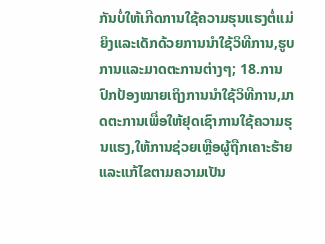ກັນບໍ່ໃຫ້ເກີດການໃຊ້ຄວາມຮຸນແຮງຕໍ່ແມ່ຍິງແລະເດັກດ້ວຍການນໍາໃຊ້ວິທີການ,ຮູບການແລະມາດຕະການຕ່າງໆ; 18.ການປົກປ້ອງໝາຍເຖິງການນໍາໃຊ້ວິທີການ,ມາດຕະການເພື່ອໃຫ້ຢຸດເຊົາການໃຊ້ຄວາມຮຸນແຮງ,ໃຫ້ການຊ່ວຍເຫຼືອຜູ້ຖືກເຄາະຮ້າຍແລະແກ້ໄຂຕາມຄວາມເປັນ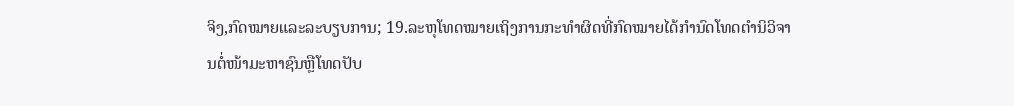ຈິງ,ກົດໝາຍແລະລະບຽບການ; 19.ລະຫຸໂທດໝາຍເຖິງການກະທໍາຜິດທີ່ກົດໝາຍໄດ້ກໍານົດໂທດຕໍານິວິຈານຕໍ່ໜ້າມະຫາຊົນຫຼືໂທດປັບ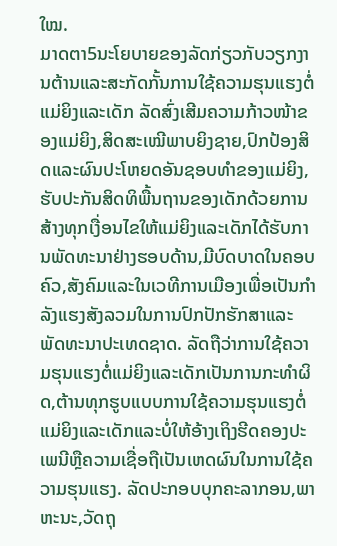ໃໝ.
ມາດຕາ5ນະໂຍບາຍຂອງລັດກ່ຽວກັບວຽກງານຕ້ານແລະສະກັດກັ້ນການໃຊ້ຄວາມຮຸນແຮງຕໍ່ແມ່ຍິງແລະເດັກ ລັດສົ່ງເສີມຄວາມກ້າວໜ້າຂອງແມ່ຍິງ,ສິດສະເໝີພາບຍິງຊາຍ,ປົກປ້ອງສິດແລະຜົນປະໂຫຍດອັນຊອບທໍາຂອງແມ່ຍິງ,ຮັບປະກັນສິດທິພື້ນຖານຂອງເດັກດ້ວຍການສ້າງທຸກເງື່ອນໄຂໃຫ້ແມ່ຍິງແລະເດັກໄດ້ຮັບການພັດທະນາຢ່າງຮອບດ້ານ,ມີບົດບາດໃນຄອບຄົວ,ສັງຄົມແລະໃນເວທີການເມືອງເພື່ອເປັນກໍາລັງແຮງສັງລວມໃນການປົກປັກຮັກສາແລະພັດທະນາປະເທດຊາດ. ລັດຖືວ່າການໃຊ້ຄວາມຮຸນແຮງຕໍ່ແມ່ຍິງແລະເດັກເປັນການກະທໍາຜິດ,ຕ້ານທຸກຮູບແບບການໃຊ້ຄວາມຮຸນແຮງຕໍ່ແມ່ຍິງແລະເດັກແລະບໍ່ໃຫ້ອ້າງເຖິງຮີດຄອງປະເພນີຫຼືຄວາມເຊື່ອຖືເປັນເຫດຜົນໃນການໃຊ້ຄວາມຮຸນແຮງ. ລັດປະກອບບຸກຄະລາກອນ,ພາຫະນະ,ວັດຖຸ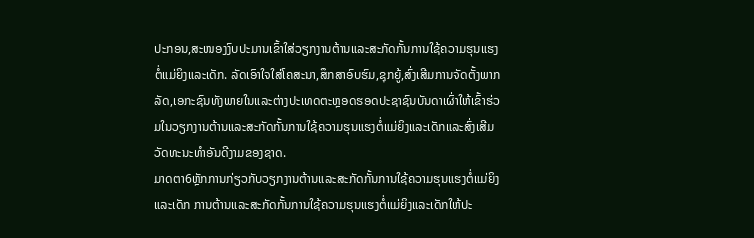ປະກອນ,ສະໜອງງົບປະມານເຂົ້າໃສ່ວຽກງານຕ້ານແລະສະກັດກັ້ນການໃຊ້ຄວາມຮຸນແຮງຕໍ່ແມ່ຍິງແລະເດັກ. ລັດເອົາໃຈໃສ່ໂຄສະນາ,ສຶກສາອົບຮົມ,ຊຸກຍູ້,ສົ່ງເສີມການຈັດຕັ້ງພາກລັດ,ເອກະຊົນທັງພາຍໃນແລະຕ່າງປະເທດຕະຫຼອດຮອດປະຊາຊົນບັນດາເຜົ່າໃຫ້ເຂົ້າຮ່ວມໃນວຽກງານຕ້ານແລະສະກັດກັ້ນການໃຊ້ຄວາມຮຸນແຮງຕໍ່ແມ່ຍິງແລະເດັກແລະສົ່ງເສີມວັດທະນະທໍາອັນດີງາມຂອງຊາດ.
ມາດຕາ6ຫຼັກການກ່ຽວກັບວຽກງານຕ້ານແລະສະກັດກັ້ນການໃຊ້ຄວາມຮຸນແຮງຕໍ່ແມ່ຍິງແລະເດັກ ການຕ້ານແລະສະກັດກັ້ນການໃຊ້ຄວາມຮຸນແຮງຕໍ່ແມ່ຍິງແລະເດັກໃຫ້ປະ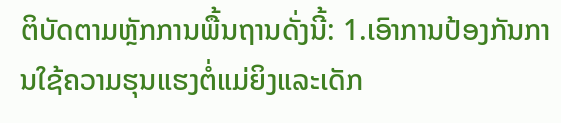ຕິບັດຕາມຫຼັກການພື້ນຖານດັ່ງນີ້: 1.ເອົາການປ້ອງກັນການໃຊ້ຄວາມຮຸນແຮງຕໍ່ແມ່ຍິງແລະເດັກ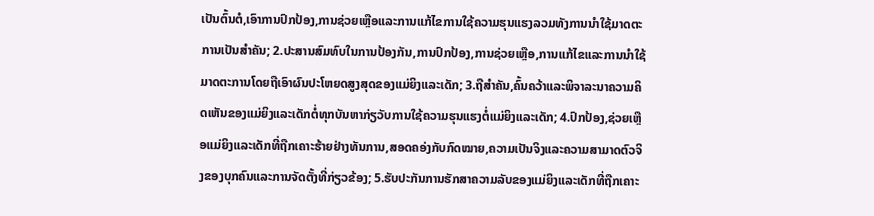ເປັນຕົ້ນຕໍ,ເອົາການປົກປ້ອງ,ການຊ່ວຍເຫຼືອແລະການແກ້ໄຂການໃຊ້ຄວາມຮຸນແຮງລວມທັງການນໍາໃຊ້ມາດຕະການເປັນສໍາຄັນ; 2.ປະສານສົມທົບໃນການປ້ອງກັນ,ການປົກປ້ອງ,ການຊ່ວຍເຫຼືອ,ການແກ້ໄຂແລະການນໍາໃຊ້ມາດຕະການໂດຍຖືເອົາຜົນປະໂຫຍດສູງສຸດຂອງແມ່ຍິງແລະເດັກ; 3.ຖືສໍາຄັນ,ຄົ້ນຄວ້າແລະພິຈາລະນາຄວາມຄິດເຫັນຂອງແມ່ຍິງແລະເດັກຕໍ່ທຸກບັນຫາກ່ຽວັບການໃຊ້ຄວາມຮຸນແຮງຕໍ່ແມ່ຍິງແລະເດັກ; 4.ປົກປ້ອງ,ຊ່ວຍເຫຼືອແມ່ຍິງແລະເດັກທີ່ຖືກເຄາະຮ້າຍຢ່າງທັນການ,ສອດຄອ່ງກັບກົດໝາຍ,ຄວາມເປັນຈິງແລະຄວາມສາມາດຕົວຈິງຂອງບຸກຄົນແລະການຈັດຕັ້ງທີ່ກ່ຽວຂ້ອງ; 5.ຮັບປະກັນການຮັກສາຄວາມລັບຂອງແມ່ຍິງແລະເດັກທີ່ຖືກເຄາະ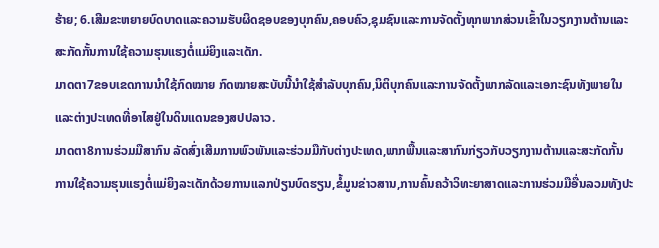ຮ້າຍ; 6.ເສີມຂະຫຍາຍບົດບາດແລະຄວາມຮັບຜິດຊອບຂອງບຸກຄົນ,ຄອບຄົວ,ຊຸມຊົນແລະການຈັດຕັ້ງທຸກພາກສ່ວນເຂົ້າໃນວຽກງານຕ້ານແລະສະກັດກັ້ນການໃຊ້ຄວາມຮຸນແຮງຕໍ່ແມ່ຍິງແລະເດັກ.
ມາດຕາ7ຂອບເຂດການນໍາໃຊ້ກົດໝາຍ ກົດໝາຍສະບັບນີ້ນໍາໃຊ້ສໍາລັບບຸກຄົນ,ນິຕິບຸກຄົນແລະການຈັດຕັ້ງພາກລັດແລະເອກະຊົນທັງພາຍໃນແລະຕ່າງປະເທດທີ່ອາໄສຢູ່ໃນດິນແດນຂອງສປປລາວ.
ມາດຕາ8ການຮ່ວມມືສາກົນ ລັດສົ່ງເສີມການພົວພັນແລະຮ່ວມມືກັບຕ່າງປະເທດ,ພາກພື້ນແລະສາກົນກ່ຽວກັບວຽກງານຕ້ານແລະສະກັດກັ້ນການໃຊ້ຄວາມຮຸນແຮງຕໍ່ແມ່ຍິງລະເດັກດ້ວຍການແລກປ່ຽນບົດຮຽນ,ຂໍ້ມູນຂ່າວສານ,ການຄົ້ນຄວ້າວິທະຍາສາດແລະການຮ່ວມມືອື່ນລວມທັງປະ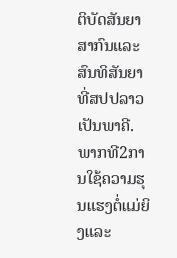ຕິບັດສັນຍາສາກົນແລະສົນທິສັນຍາທີ່ສປປລາວເປັນພາຄີ.
ພາກທີ2ການໃຊ້ຄວາມຮຸນແຮງຕໍ່ແມ່ຍິງແລະ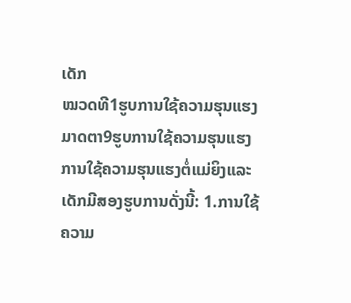ເດັກ
ໝວດທີ1ຮູບການໃຊ້ຄວາມຮຸນແຮງ
ມາດຕາ9ຮູບການໃຊ້ຄວາມຮຸນແຮງ ການໃຊ້ຄວາມຮຸນແຮງຕໍ່ແມ່ຍິງແລະເດັກມີສອງຮູບການດັ່ງນີ້: 1.ການໃຊ້ຄວາມ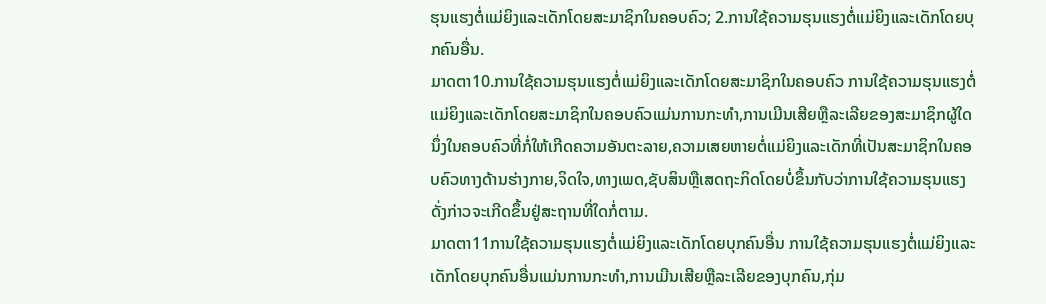ຮຸນແຮງຕໍ່ແມ່ຍິງແລະເດັກໂດຍສະມາຊິກໃນຄອບຄົວ; 2.ການໃຊ້ຄວາມຮຸນແຮງຕໍ່ແມ່ຍິງແລະເດັກໂດຍບຸກຄົນອື່ນ.
ມາດຕາ10.ການໃຊ້ຄວາມຮຸນແຮງຕໍ່ແມ່ຍິງແລະເດັກໂດຍສະມາຊິກໃນຄອບຄົວ ການໃຊ້ຄວາມຮຸນແຮງຕໍ່ແມ່ຍິງແລະເດັກໂດຍສະມາຊິກໃນຄອບຄົວແມ່ນການກະທໍາ,ການເມີນເສີຍຫຼືລະເລີຍຂອງສະມາຊິກຜູ້ໃດນຶ່ງໃນຄອບຄົວທີ່ກໍ່ໃຫ້ເກີດຄວາມອັນຕະລາຍ,ຄວາມເສຍຫາຍຕໍ່ແມ່ຍິງແລະເດັກທີ່ເປັນສະມາຊິກໃນຄອບຄົວທາງດ້ານຮ່າງກາຍ,ຈິດໃຈ,ທາງເພດ,ຊັບສິນຫຼືເສດຖະກິດໂດຍບໍ່ຂຶ້ນກັບວ່າການໃຊ້ຄວາມຮຸນແຮງດັ່ງກ່າວຈະເກີດຂຶ້ນຢູ່ສະຖານທີ່ໃດກໍ່ຕາມ.
ມາດຕາ11ການໃຊ້ຄວາມຮຸນແຮງຕໍ່ແມ່ຍິງແລະເດັກໂດຍບຸກຄົນອື່ນ ການໃຊ້ຄວາມຮຸນແຮງຕໍ່ແມ່ຍິງແລະເດັກໂດຍບຸກຄົນອື່ນແມ່ນການກະທໍາ,ການເມີນເສີຍຫຼືລະເລີຍຂອງບຸກຄົນ,ກຸ່ມ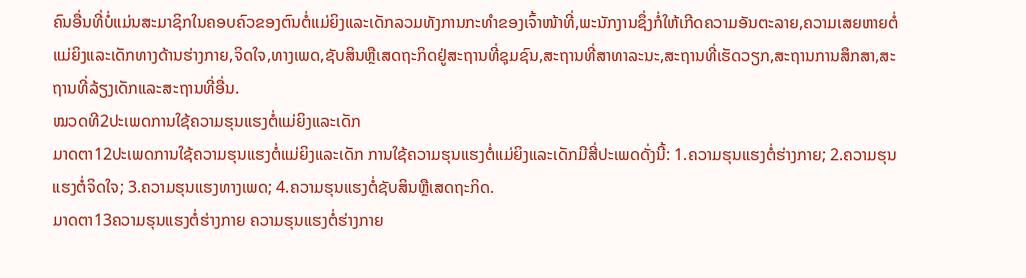ຄົນອື່ນທີ່ບໍ່ແມ່ນສະມາຊິກໃນຄອບຄົວຂອງຕົນຕໍ່ແມ່ຍິງແລະເດັກລວມທັງການກະທໍາຂອງເຈົ້າໜ້າທີ່,ພະນັກງານຊຶ່ງກໍ່ໃຫ້ເກີດຄວາມອັນຕະລາຍ,ຄວາມເສຍຫາຍຕໍ່ແມ່ຍິງແລະເດັກທາງດ້ານຮ່າງກາຍ,ຈິດໃຈ,ທາງເພດ,ຊັບສິນຫຼືເສດຖະກິດຢູ່ສະຖານທີ່ຊຸມຊົນ,ສະຖານທີ່ສາທາລະນະ,ສະຖານທີ່ເຮັດວຽກ,ສະຖານການສຶກສາ,ສະຖານທີ່ລ້ຽງເດັກແລະສະຖານທີ່ອື່ນ.
ໝວດທີ2ປະເພດການໃຊ້ຄວາມຮຸນແຮງຕໍ່ແມ່ຍິງແລະເດັກ
ມາດຕາ12ປະເພດການໃຊ້ຄວາມຮຸນແຮງຕໍ່ແມ່ຍິງແລະເດັກ ການໃຊ້ຄວາມຮຸນແຮງຕໍ່ແມ່ຍິງແລະເດັກມີສີ່ປະເພດດັ່ງນີ້: 1.ຄວາມຮຸນແຮງຕໍ່ຮ່າງກາຍ; 2.ຄວາມຮຸນແຮງຕໍ່ຈິດໃຈ; 3.ຄວາມຮຸນແຮງທາງເພດ; 4.ຄວາມຮຸນແຮງຕໍ່ຊັບສິນຫຼືເສດຖະກິດ.
ມາດຕາ13ຄວາມຮຸນແຮງຕໍ່ຮ່າງກາຍ ຄວາມຮຸນແຮງຕໍ່ຮ່າງກາຍ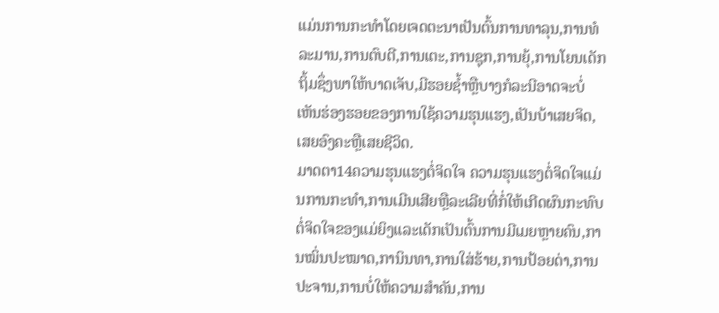ແມ່ນການກະທໍາໂດຍເຈດຕະນາເປັນຕົ້ນການທາລຸນ,ການທໍລະມານ,ການຕົບຕີ,ການເຕະ,ການຊຸກ,ການຍຸ້,ການໂຍນເດັກຖິ້ມຊຶ່ງພາໃຫ້ບາດເຈັບ,ມີຮອຍຊໍ້າຫຼືບາງກໍລະນີອາດຈະບໍ່ເຫັນຮ່ອງຮອຍຂອງການໃຊ້ຄວາມຮຸນແຮງ,ເປັນບ້າເສຍຈິດ,ເສຍອົງຄະຫຼືເສຍຊີວິດ.
ມາດຕາ14ຄວາມຮຸນແຮງຕໍ່ຈິດໃຈ ຄວາມຮຸນແຮງຕໍ່ຈິດໃຈແມ່ນການກະທໍາ,ການເມີນເສີຍຫຼືລະເລີຍທີ່ກໍ່ໃຫ້ເກີດຜົນກະທົບຕໍ່ຈິດໃຈຂອງແມ່ຍິງແລະເດັກເປັນຕົ້ນການມີເມຍຫຼາຍຄົນ,ການໝິ່ນປະໝາດ,ການິນທາ,ການໃສ່ຮ້າຍ,ການປ້ອຍດ່າ,ການປະຈານ,ການບໍ່ໃຫ້ຄວາມສໍາຄັນ,ການ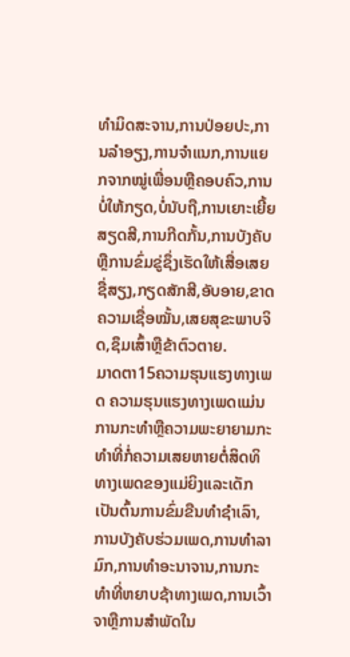ທໍາມິດສະຈານ,ການປ່ອຍປະ,ການລໍາອຽງ,ການຈໍາແນກ,ການແຍກຈາກໝູ່ເພື່ອນຫຼືຄອບຄົວ,ການບໍ່ໃຫ້ກຽດ,ບໍ່ນັບຖື,ການເຍາະເຍີ້ຍສຽດສີ,ການກີດກັ້ນ,ການບັງຄັບຫຼືການຂົ່ມຂູ່ຊຶ່ງເຮັດໃຫ້ເສື່ອເສຍຊື່ສຽງ,ກຽດສັກສີ,ອັບອາຍ,ຂາດຄວາມເຊື່ອໝັ້ນ,ເສຍສຸຂະພາບຈິດ,ຊຶມເສົ້າຫຼືຂ້າຕົວຕາຍ.
ມາດຕາ15ຄວາມຮຸນແຮງທາງເພດ ຄວາມຮຸນແຮງທາງເພດແມ່ນການກະທໍາຫຼືຄວາມພະຍາຍາມກະທໍາທີ່ກໍ່ຄວາມເສຍຫາຍຕໍ່ສິດທິທາງເພດຂອງແມ່ຍິງແລະເດັກເປັນຕົ້ນການຂົ່ມຂືນທໍາຊໍາເລົາ,ການບັງຄັບຮ່ວມເພດ,ການທໍາລາມົກ,ການທໍາອະນາຈານ,ການກະທໍາທີ່ຫຍາບຊ້າທາງເພດ,ການເວົ້າຈາຫຼືການສໍາພັດໃນ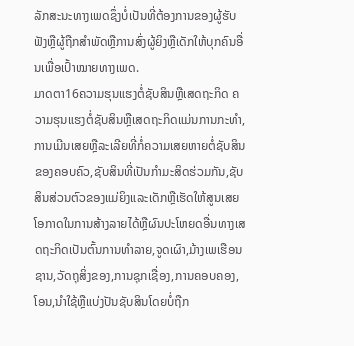ລັກສະນະທາງເພດຊຶ່ງບໍ່ເປັນທີ່ຕ້ອງການຂອງຜູ້ຮັບຟັງຫຼືຜູ້ຖືກສໍາພັດຫຼືການສົ່ງຜູ້ຍິງຫຼືເດັກໃຫ້ບຸກຄົນອື່ນເພື່ອເປົ້າໝາຍທາງເພດ.
ມາດຕາ16ຄວາມຮຸນແຮງຕໍ່ຊັບສິນຫຼືເສດຖະກິດ ຄວາມຮຸນແຮງຕໍ່ຊັບສິນຫຼືເສດຖະກິດແມ່ນການກະທໍາ,ການເມີນເສຍຫຼືລະເລີຍທີ່ກໍ່ຄວາມເສຍຫາຍຕໍ່ຊັບສິນຂອງຄອບຄົວ,ຊັບສິນທີ່ເປັນກໍາມະສິດຮ່ວມກັນ,ຊັບສິນສ່ວນຕົວຂອງແມ່ຍິງແລະເດັກຫຼືເຮັດໃຫ້ສູນເສຍໂອກາດໃນການສ້າງລາຍໄດ້ຫຼືຜົນປະໂຫຍດອື່ນທາງເສດຖະກິດເປັນຕົ້ນການທໍາລາຍ,ຈູດເຜົາ,ມ້າງເພເຮືອນຊານ,ວັດຖຸສິ່ງຂອງ,ການຊຸກເຊື່ອງ,ການຄອບຄອງ,ໂອນ,ນໍາໃຊ້ຫຼືແບ່ງປັນຊັບສິນໂດຍບໍ່ຖືກ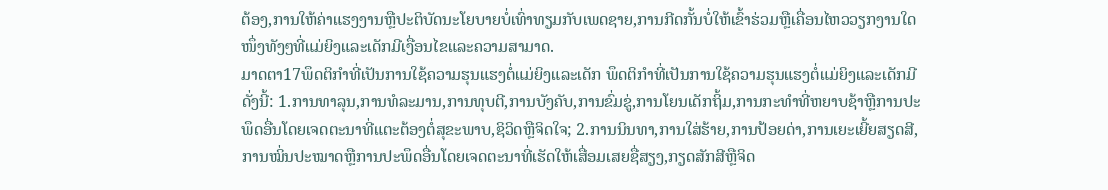ຕ້ອງ,ການໃຫ້ຄ່າແຮງງານຫຼືປະຕິບັດນະໂຍບາຍບໍ່ເທົ່າທຽມກັບເພດຊາຍ,ການກີດກັ້ນບໍ່ໃຫ້ເຂົ້າຮ່ວມຫຼືເຄື່ອນໄຫວວຽກງານໃດໜຶ່ງທັງໆທີ່ແມ່ຍິງແລະເດັກມີເງື່ອນໄຂແລະຄວາມສາມາດ.
ມາດຕາ17ພຶດຕິກໍາທີ່ເປັນການໃຊ້ຄວາມຮຸນແຮງຕໍ່ແມ່ຍິງແລະເດັກ ພຶດຕິກໍາທີ່ເປັນການໃຊ້ຄວາມຮຸນແຮງຕໍ່ແມ່ຍິງແລະເດັກມີດັ່ງນີ້: 1.ການທາລຸນ,ການທໍລະມານ,ການທຸບຕີ,ການບັງຄັບ,ການຂົ່ມຂູ່,ການໂຍນເດັກຖິ້ມ,ການກະທໍາທີ່ຫຍາບຊ້າຫຼືການປະພຶດອື່ນໂດຍເຈດຕະນາທີ່ແຕະຕ້ອງຕໍ່ສຸຂະພາບ,ຊິວິດຫຼືຈິດໃຈ; 2.ການນິນທາ,ການໃສ່ຮ້າຍ,ການປ້ອຍດ່າ,ການເຍະເຍີ້ຍສຽດສີ,ການໝິ່ນປະໝາດຫຼືການປະພຶດອື່ນໂດຍເຈດຕະນາທີ່ເຮັດໃຫ້ເສື່ອມເສຍຊື່ສຽງ,ກຽດສັກສີຫຼືຈິດ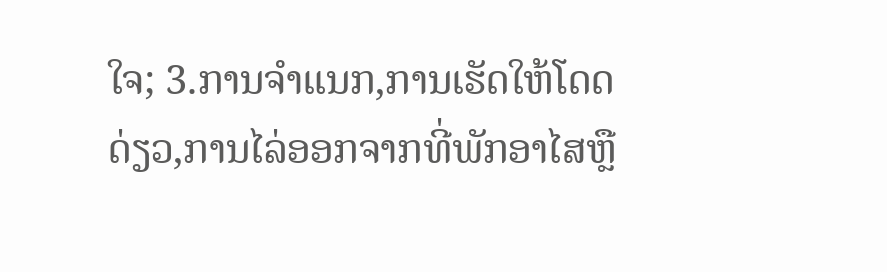ໃຈ; 3.ການຈໍາແນກ,ການເຮັດໃຫ້ໂດດດ່ຽວ,ການໄລ່ອອກຈາກທີ່ພັກອາໄສຫຼື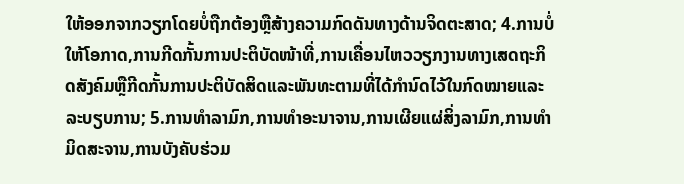ໃຫ້ອອກຈາກວຽກໂດຍບໍ່ຖືກຕ້ອງຫຼືສ້າງຄວາມກົດດັນທາງດ້ານຈິດຕະສາດ; 4.ການບໍ່ໃຫ້ໂອກາດ,ການກີດກັ້ນການປະຕິບັດໜ້າທີ່,ການເຄື່ອນໄຫວວຽກງານທາງເສດຖະກິດສັງຄົມຫຼືກີດກັ້ນການປະຕິບັດສິດແລະພັນທະຕາມທີ່ໄດ້ກໍານົດໄວ້ໃນກົດໝາຍແລະລະບຽບການ; 5.ການທໍາລາມົກ,ການທໍາອະນາຈານ,ການເຜີຍແຜ່ສິ່ງລາມົກ,ການທໍາມິດສະຈານ,ການບັງຄັບຮ່ວມ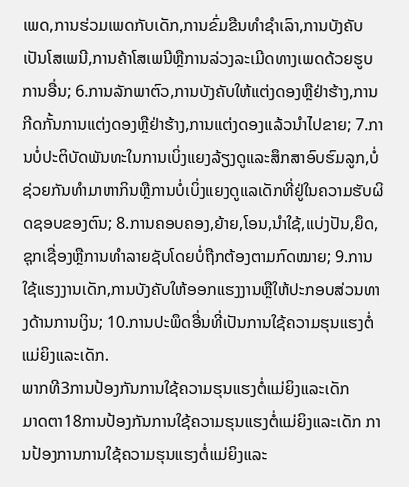ເພດ,ການຮ່ວມເພດກັບເດັກ,ການຂົ່ມຂືນທໍາຊໍາເລົາ,ການບັງຄັບເປັນໂສເພນີ,ການຄ້າໂສເພນີຫຼືການລ່ວງລະເມີດທາງເພດດ້ວຍຮູບການອື່ນ; 6.ການລັກພາຕົວ,ການບັງຄັບໃຫ້ແຕ່ງດອງຫຼືຢ່າຮ້າງ,ການກີດກັ້ນການແຕ່ງດອງຫຼືຢ່າຮ້າງ,ການແຕ່ງດອງແລ້ວນໍາໄປຂາຍ; 7.ການບໍ່ປະຕິບັດພັນທະໃນການເບິ່ງແຍງລ້ຽງດູແລະສຶກສາອົບຮົມລູກ,ບໍ່ຊ່ວຍກັນທໍາມາຫາກິນຫຼືການບໍ່ເບິ່ງແຍງດູແລເດັກທີ່ຢູ່ໃນຄວາມຮັບຜິດຊອບຂອງຕົນ; 8.ການຄອບຄອງ,ຍ້າຍ,ໂອນ,ນໍາໃຊ້,ແບ່ງປັນ,ຍຶດ,ຊຸກເຊື່ອງຫຼືການທໍາລາຍຊັບໂດຍບໍ່ຖືກຕ້ອງຕາມກົດໝາຍ; 9.ການໃຊ້ແຮງງານເດັກ,ການບັງຄັບໃຫ້ອອກແຮງງານຫຼືໃຫ້ປະກອບສ່ວນທາງດ້ານການເງິນ; 10.ການປະພຶດອື່ນທີ່ເປັນການໃຊ້ຄວາມຮຸນແຮງຕໍ່ແມ່ຍິງແລະເດັກ.
ພາກທີ3ການປ້ອງກັນການໃຊ້ຄວາມຮຸນແຮງຕໍ່ແມ່ຍິງແລະເດັກ
ມາດຕາ18ການປ້ອງກັນການໃຊ້ຄວາມຮຸນແຮງຕໍ່ແມ່ຍິງແລະເດັກ ການປ້ອງການການໃຊ້ຄວາມຮຸນແຮງຕໍ່ແມ່ຍິງແລະ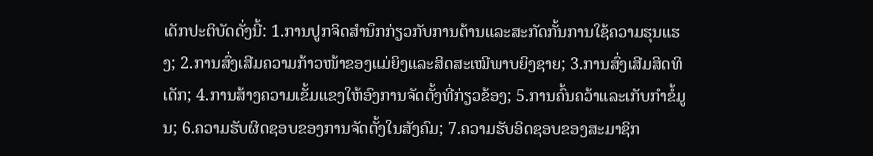ເດັກປະຕິບັດດັ່ງນີ້: 1.ການປູກຈິດສໍານຶກກ່ຽວກັບການຕ້ານແລະສະກັດກັ້ນການໃຊ້ຄວາມຮຸນແຮງ; 2.ການສົ່ງເສີມຄວາມກ້າວໜ້າຂອງແມ່ຍິງແລະສິດສະເໝີພາບຍິງຊາຍ; 3.ການສົ່ງເສີມສິດທິເດັກ; 4.ການສ້າງຄວາມເຂັ້ມແຂງໃຫ້ອົງການຈັດຕັ້ງທີ່ກ່ຽວຂ້ອງ; 5.ການຄົ້ນຄວ້າແລະເກັບກໍາຂໍ້ມູນ; 6.ຄວາມຮັບຜິດຊອບຂອງການຈັດຕັ້ງໃນສັງຄົມ; 7.ຄວາມຮັບອິດຊອບຂອງສະມາຊິກ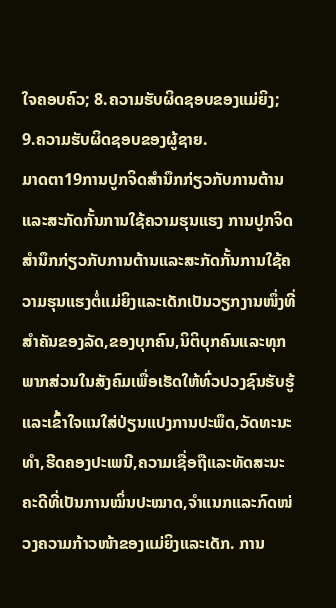ໃຈຄອບຄົວ; 8.ຄວາມຮັບຜິດຊອບຂອງແມ່ຍິງ; 9.ຄວາມຮັບຜິດຊອບຂອງຜູ້ຊາຍ.
ມາດຕາ19ການປູກຈິດສໍານຶກກ່ຽວກັບການຕ້ານແລະສະກັດກັ້ນການໃຊ້ຄວາມຮຸນແຮງ ການປູກຈິດສໍານຶກກ່ຽວກັບການຕ້ານແລະສະກັດກັ້ນການໃຊ້ຄວາມຮຸນແຮງຕໍ່ແມ່ຍິງແລະເດັກເປັນວຽກງານໜຶ່ງທີ່ສໍາຄັນຂອງລັດ,ຂອງບຸກຄົນ,ນິຕິບຸກຄົນແລະທຸກພາກສ່ວນໃນສັງຄົມເພື່ອເຮັດໃຫ້ທົ່ວປວງຊົນຮັບຮູ້ແລະເຂົ້າໃຈແນໃສ່ປ່ຽນແປງການປະພຶດ,ວັດທະນະທໍາ,ຮີດຄອງປະເພນີ,ຄວາມເຊື່ອຖືແລະທັດສະນະຄະດີທີ່ເປັນການໝິ່ນປະໝາດ,ຈໍາແນກແລະກົດໜ່ວງຄວາມກ້າວໜ້າຂອງແມ່ຍິງແລະເດັກ. ການ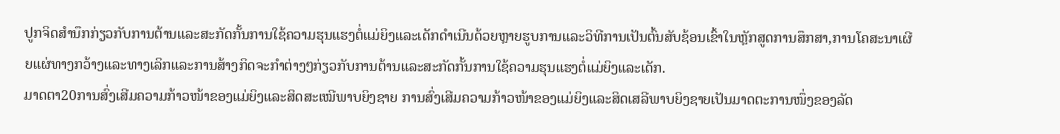ປູກຈິດສໍານຶກກ່ຽວກັບການຕ້ານແລະສະກັດກັ້ນການໃຊ້ຄວາມຮຸນແຮງຕໍ່ແມ່ຍິງແລະເດັກດໍາເນີນດ້ວຍຫຼາຍຮູບການແລະວິທີການເປັນຕົ້ນສັບຊ້ອນເຂົ້າໃນຫຼັກສູດການສຶກສາ,ການໂຄສະນາເຜີຍແຜ່ທາງກວ້າງແລະທາງເລິກແລະການສ້າງກິດຈະກໍາຕ່າງໆກ່ຽວກັບການຕ້ານແລະສະກັດກັ້ນການໃຊ້ຄວາມຮຸນແຮງຕໍ່ແມ່ຍິງແລະເດັກ.
ມາດຕາ20ການສົ່ງເສີມຄວາມກ້າວໜ້າຂອງແມ່ຍິງແລະສິດສະເໝີພາບຍິງຊາຍ ການສົ່ງເສີມຄວາມກ້າວໜ້າຂອງແມ່ຍິງແລະສິດເສລີພາບຍິງຊາຍເປັນມາດຕະການໜຶ່ງຂອງລັດ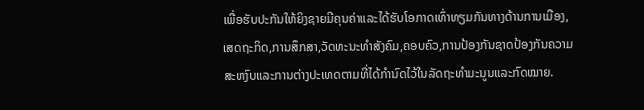ເພື່ອຮັບປະກັນໃຫ້ຍິງຊາຍມີຄຸນຄ່າແລະໄດ້ຮັບໂອກາດເທົ່າທຽມກັນທາງດ້ານການເມືອງ,ເສດຖະກິດ,ການສຶກສາ,ວັດທະນະທໍາສັງຄົມ,ຄອບຄົວ,ການປ້ອງກັນຊາດປ້ອງກັນຄວາມສະຫງົບແລະການຕ່າງປະເທດຕາມທີ່ໄດ້ກໍານົດໄວ້ໃນລັດຖະທໍາມະນູນແລະກົດໝາຍ.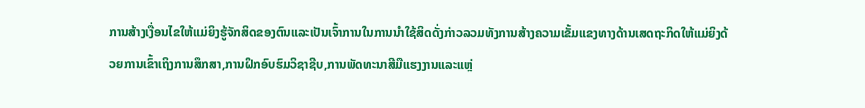ການສ້າງເງື່ອນໄຂໃຫ້ແມ່ຍິງຮູ້ຈັກສິດຂອງຕົນແລະເປັນເຈົ້າການໃນການນໍາໃຊ້ສິດດັ່ງກ່າວລວມທັງການສ້າງຄວາມເຂັ້ມແຂງທາງດ້ານເສດຖະກິດໃຫ້ແມ່ຍິງດ້ວຍການເຂົ້າເຖິງການສຶກສາ,ການຝຶກອົບຮົມວິຊາຊີບ,ການພັດທະນາສີມືແຮງງານແລະແຫຼ່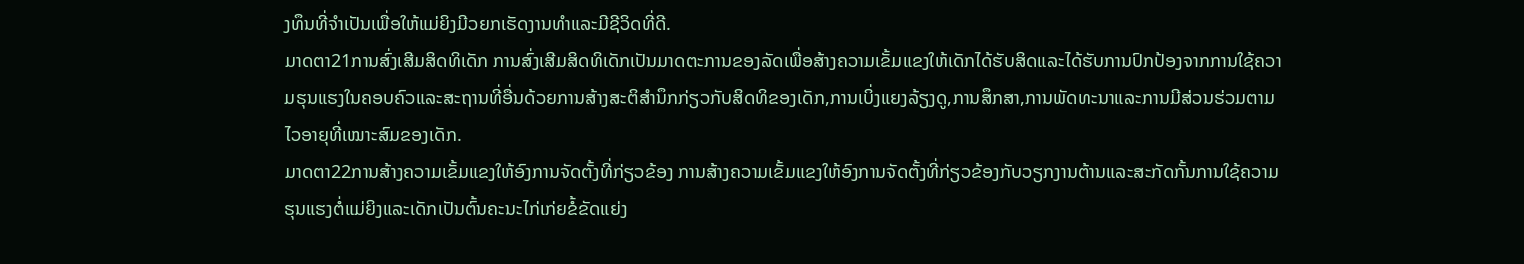ງທຶນທີ່ຈໍາເປັນເພື່ອໃຫ້ແມ່ຍິງມີວຍກເຮັດງານທໍາແລະມີຊີວິດທີ່ດີ.
ມາດຕາ21ການສົ່ງເສີມສິດທິເດັກ ການສົ່ງເສີມສິດທິເດັກເປັນມາດຕະການຂອງລັດເພື່ອສ້າງຄວາມເຂັ້ມແຂງໃຫ້ເດັກໄດ້ຮັບສິດແລະໄດ້ຮັບການປົກປ້ອງຈາກການໃຊ້ຄວາມຮຸນແຮງໃນຄອບຄົວແລະສະຖານທີ່ອື່ນດ້ວຍການສ້າງສະຕິສໍານຶກກ່ຽວກັບສິດທິຂອງເດັກ,ການເບິ່ງແຍງລ້ຽງດູ,ການສຶກສາ,ການພັດທະນາແລະການມີສ່ວນຮ່ວມຕາມໄວອາຍຸທີ່ເໝາະສົມຂອງເດັກ.
ມາດຕາ22ການສ້າງຄວາມເຂັ້ມແຂງໃຫ້ອົງການຈັດຕັ້ງທີ່ກ່ຽວຂ້ອງ ການສ້າງຄວາມເຂັ້ມແຂງໃຫ້ອົງການຈັດຕັ້ງທີ່ກ່ຽວຂ້ອງກັບວຽກງານຕ້ານແລະສະກັດກັ້ນການໃຊ້ຄວາມຮຸນແຮງຕໍ່ແມ່ຍິງແລະເດັກເປັນຕົ້ນຄະນະໄກ່ເກ່ຍຂໍ້ຂັດແຍ່ງ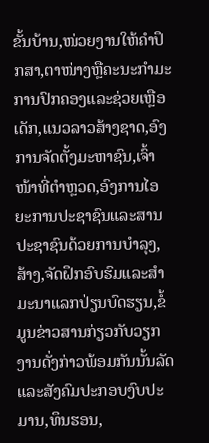ຂັ້ນບ້ານ,ໜ່ວຍງານໃຫ້ຄໍາປຶກສາ,ຕາໜ່າງຫຼືຄະນະກໍາມະການປົກຄອງແລະຊ່ວຍເຫຼືອເດັກ,ແນວລາວສ້າງຊາດ,ອົງການຈັດຕັ້ງມະຫາຊົນ,ເຈົ້າໜ້າທີ່ຕໍາຫຼວດ,ອົງການໄອຍະການປະຊາຊົນແລະສານປະຊາຊົນດ້ວຍການບໍາລຸງ,ສ້າງ,ຈັດຝຶກອົບຮົມແລະສໍາມະນາແລກປ່ຽນບົດຮຽນ,ຂໍ້ມູນຂ່າວສານກ່ຽວກັບວຽກງານດັ່ງກ່າວພ້ອມກັນນັ້ນລັດແລະສັງຄົມປະກອບງົບປະມານ,ທຶນຮອນ,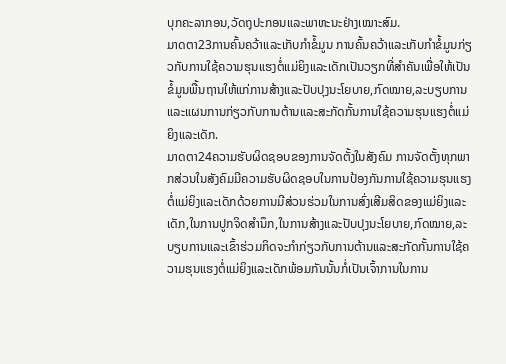ບຸກຄະລາກອນ,ວັດຖຸປະກອນແລະພາຫະນະຢ່າງເໝາະສົມ.
ມາດຕາ23ການຄົ້ນຄວ້າແລະເກັບກໍາຂໍ້ມູນ ການຄົ້ນຄວ້າແລະເກັບກໍາຂໍ້ມູນກ່ຽວກັບການໃຊ້ຄວາມຮຸນແຮງຕໍ່ແມ່ຍິງແລະເດັກເປັນວຽກທີ່ສໍາຄັນເພື່ອໃຫ້ເປັນຂໍ້ມູນພື້ນຖານໃຫ້ແກ່ການສ້າງແລະປັບປຸງນະໂຍບາຍ,ກົດໝາຍ,ລະບຽບການແລະແຜນການກ່ຽວກັບການຕ້ານແລະສະກັດກັ້ນການໃຊ້ຄວາມຮຸນແຮງຕໍ່ແມ່ຍິງແລະເດັກ.
ມາດຕາ24ຄວາມຮັບຜິດຊອບຂອງການຈັດຕັ້ງໃນສັງຄົມ ການຈັດຕັ້ງທຸກພາກສ່ວນໃນສັງຄົມມີຄວາມຮັບຜິດຊອບໃນການປ້ອງກັນການໃຊ້ຄວາມຮຸນແຮງຕໍ່ແມ່ຍິງແລະເດັກດ້ວຍການມີສ່ວນຮ່ວມໃນການສົ່ງເສີມສິດຂອງແມ່ຍິງແລະເດັກ,ໃນການປູກຈິດສໍານຶກ,ໃນການສ້າງແລະປັບປຸງນະໂຍບາຍ,ກົດໝາຍ,ລະບຽບການແລະເຂົ້າຮ່ວມກິດຈະກໍາກ່ຽວກັບການຕ້ານແລະສະກັດກັ້ນການໃຊ້ຄວາມຮຸນແຮງຕໍ່ແມ່ຍິງແລະເດັກພ້ອມກັນນັ້ນກໍ່ເປັນເຈົ້າການໃນການ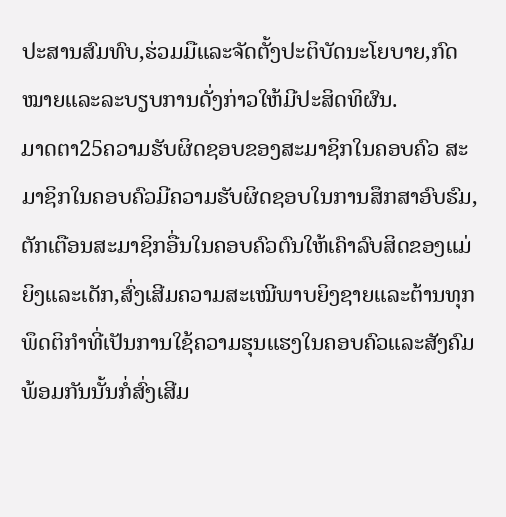ປະສານສົມທົບ,ຮ່ວມມືແລະຈັດຕັ້ງປະຕິບັດນະໂຍບາຍ,ກົດໝາຍແລະລະບຽບການດັ່ງກ່າວໃຫ້ມີປະສິດທິຜົນ.
ມາດຕາ25ຄວາມຮັບຜິດຊອບຂອງສະມາຊິກໃນຄອບຄົວ ສະມາຊິກໃນຄອບຄົວມີຄວາມຮັບຜິດຊອບໃນການສຶກສາອົບຮົມ,ຕັກເຕືອນສະມາຊິກອື່ນໃນຄອບຄົວຕົນໃຫ້ເຄົາລົບສິດຂອງແມ່ຍິງແລະເດັກ,ສົ່ງເສີມຄວາມສະເໝີພາບຍິງຊາຍແລະຕ້ານທຸກພຶດຕິກໍາທີ່ເປັນການໃຊ້ຄວາມຮຸນແຮງໃນຄອບຄົວແລະສັງຄົມພ້ອມກັນນັ້ນກໍ່ສົ່ງເສີມ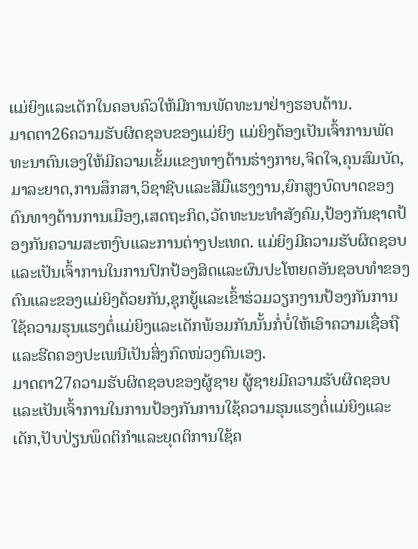ແມ່ຍິງແລະເດັກໃນຄອບຄົວໃຫ້ມີການພັດທະນາຢ່າງຮອບດ້ານ.
ມາດຕາ26ຄວາມຮັບຜິດຊອບຂອງແມ່ຍິງ ແມ່ຍິງຕ້ອງເປັນເຈົ້າການພັດທະນາຕົນເອງໃຫ້ມີຄວາມເຂັ້ມແຂງທາງດ້ານຮ່າງກາຍ,ຈິດໃຈ,ຄຸນສົມບັດ,ມາລະຍາດ,ການສຶກສາ,ວິຊາຊີບແລະສີມືແຮງງານ,ຍົກສູງບົດບາດຂອງຕົນທາງດ້ານການເມືອງ,ເສດຖະກິດ,ວັດທະນະທໍາສັງຄົມ,ປ້ອງກັນຊາດປ້ອງກັນຄວາມສະຫງົບແລະການຕ່າງປະເທດ. ແມ່ຍິງມີຄວາມຮັບຜິດຊອບແລະເປັນເຈົ້າການໃນການປົກປ້ອງສິດແລະຜົນປະໂຫຍດອັນຊອບທໍາຂອງຕົນແລະຂອງແມ່ຍິງດ້ວຍກັນ,ຊຸກຍູ້ແລະເຂົ້າຮ່ວມວຽກງານປ້ອງກັນການໃຊ້ຄວາມຮຸນແຮງຕໍ່ແມ່ຍິງແລະເດັກພ້ອມກັນນັ້ນກໍ່ບໍ່ໃຫ້ເອົາຄວາມເຊື່ອຖືແລະຮີດຄອງປະເພນີເປັນສິ່ງກົດໜ່ວງຕົນເອງ.
ມາດຕາ27ຄວາມຮັບຜິດຊອບຂອງຜູ້ຊາຍ ຜູ້ຊາຍມີຄວາມຮັບຜິດຊອບແລະເປັນເຈົ້າການໃນການປ້ອງກັນການໃຊ້ຄວາມຮຸນແຮງຕໍ່ແມ່ຍິງແລະເດັກ,ປັບປ່ຽນພຶດຕິກໍາແລະຍຸດຕິການໃຊ້ຄ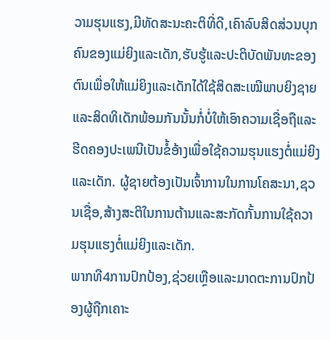ວາມຮຸນແຮງ,ມີທັດສະນະຄະຕິທີ່ດີ,ເຄົາລົບສິດສ່ວນບຸກຄົນຂອງແມ່ຍິງແລະເດັກ,ຮັບຮູ້ແລະປະຕິບັດພັນທະຂອງຕົນເພື່ອໃຫ້ແມ່ຍິງແລະເດັກໄດ້ໃຊ້ສິດສະເໝີພາບຍິງຊາຍແລະສິດທິເດັກພ້ອມກັນນັ້ນກໍ່ບໍ່ໃຫ້ເອົາຄວາມເຊື່ອຖືແລະຮີດຄອງປະເພນີເປັນຂໍ້ອ້າງເພື່ອໃຊ້ຄວາມຮຸນແຮງຕໍ່ແມ່ຍິງແລະເດັກ. ຜູ້ຊາຍຕ້ອງເປັນເຈົ້າການໃນການໂຄສະນາ,ຊວນເຊື່ອ,ສ້າງສະຕິໃນການຕ້ານແລະສະກັດກັ້ນການໃຊ້ຄວາມຮຸນແຮງຕໍ່ແມ່ຍິງແລະເດັກ.
ພາກທີ4ການປົກປ້ອງ,ຊ່ວຍເຫຼືອແລະມາດຕະການປົກປ້ອງຜູ້ຖືກເຄາະ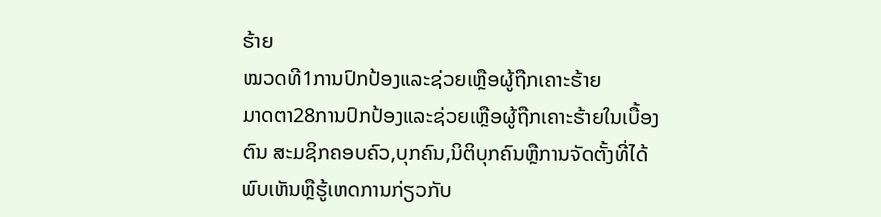ຮ້າຍ
ໝວດທີ1ການປົກປ້ອງແລະຊ່ວຍເຫຼືອຜູ້ຖືກເຄາະຮ້າຍ
ມາດຕາ28ການປົກປ້ອງແລະຊ່ວຍເຫຼືອຜູ້ຖືກເຄາະຮ້າຍໃນເບື້ອງຕົນ ສະມຊິກຄອບຄົວ,ບຸກຄົນ,ນິຕິບຸກຄົນຫຼືການຈັດຕັ້ງທີ່ໄດ້ພົບເຫັນຫຼືຮູ້ເຫດການກ່ຽວກັບ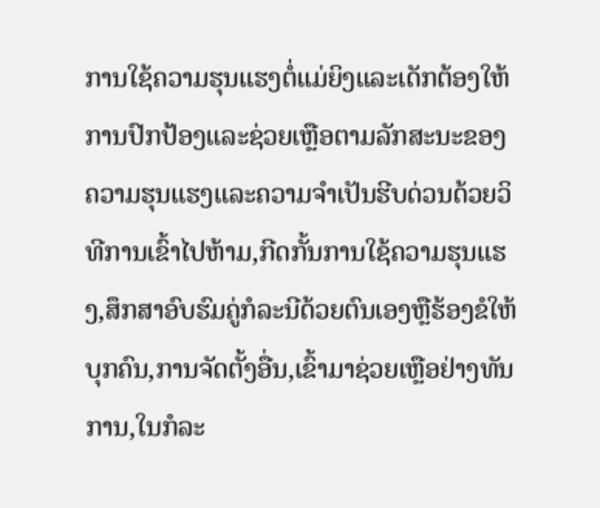ການໃຊ້ຄວາມຮຸນແຮງຕໍ່ແມ່ຍິງແລະເດັກຕ້ອງໃຫ້ການປົກປ້ອງແລະຊ່ວຍເຫຼືອຕາມລັກສະນະຂອງຄວາມຮຸນແຮງແລະຄວາມຈໍາເປັນຮີບດ່ວນດ້ວຍວິທີການເຂົ້າໄປຫ້າມ,ກີດກັ້ນການໃຊ້ຄວາມຮຸນແຮງ,ສຶກສາອົບຮົມຄູ່ກໍລະນີດ້ວຍຕົນເອງຫຼືຮ້ອງຂໍໃຫ້ບຸກຄົນ,ການຈັດຕັ້ງອື່ນ,ເຂົ້າມາຊ່ວຍເຫຼືອຢ່າງທັນການ,ໃນກໍລະ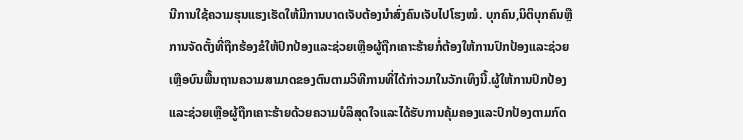ນີການໃຊ້ຄວາມຮຸນແຮງເຮັດໃຫ້ມີການບາດເຈັບຕ້ອງນໍາສົ່ງຄົນເຈັບໄປໂຮງໝໍ. ບຸກຄົນ,ນິຕິບຸກຄົນຫຼືການຈັດຕັ້ງທີ່ຖືກຮ້ອງຂໍໃຫ້ປົກປ້ອງແລະຊ່ວຍເຫຼືອຜູ້ຖືກເຄາະຮ້າຍກໍ່ຕ້ອງໃຫ້ການປົກປ້ອງແລະຊ່ວຍເຫຼືອບົນພື້ນຖານຄວາມສາມາດຂອງຕົນຕາມວິທີການທີ່ໄດ້ກ່າວມາໃນວັກເທິງນີ້.ຜູ້ໃຫ້ການປົກປ້ອງແລະຊ່ວຍເຫຼືອຜູ້ຖືກເຄາະຮ້າຍດ້ວຍຄວາມບໍລິສຸດໃຈແລະໄດ້ຮັບການຄຸ້ມຄອງແລະປົກປ້ອງຕາມກົດ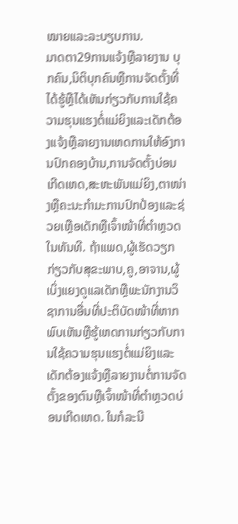ໝາຍແລະລະບຽບການ.
ມາດຕາ29ການແຈ້ງຫຼືລາຍງານ ບຸກຄົນ,ນິຕິບຸກຄົນຫຼືການຈັດຕັ້ງທີ່ໄດ້ຮູ້ຫຼືໄດ້ເຫັນກ່ຽວກັບການໃຊ້ຄວາມຮຸນແຮງຕໍ່ແມ່ຍິງແລະເດັກຕ້ອງແຈ້ງຫຼືລາຍງານເຫດການໃຫ້ອົງການປົກຄອງບ້ານ,ການຈັດຕັ້ງບ່ອນເກີດເຫດ,ສະຫະພັນແມ່ຍິງ,ຕາໜ່າງຫຼືຄະນະກໍາມະການປົກປ້ອງແລະຊ່ວຍເຫຼືອເດັກຫຼືເຈົ້າໜ້າທີ່ຕໍາຫຼວດໃນທັນທີ. ຖ້າແພດ,ຜູ້ເຮັດວຽກກ່ຽວກັບສຸຂະພາບ,ຄູ,ອາຈານ,ຜູ້ເບິ່ງແຍງດູແລເດັກຫຼືພະນັກງານວິຊາການອື່ນທີ່ປະຕິບັດໜ້າທີ່ຫາກພົບເຫັນຫຼືຮູ້ເຫດການກ່ຽວກັບການໃຊ້ຄວາມຮຸນແຮງຕໍ່ແມ່ຍິງແລະເດັກຕ້ອງແຈ້ງຫຼືລາຍງານຕໍ່ການຈັດຕັ້ງຂອງຕົນຫຼືເຈົ້າໜ້າທີ່ຕໍາຫຼວດບ່ອນເກີດເຫດ. ໃນກໍລະນີ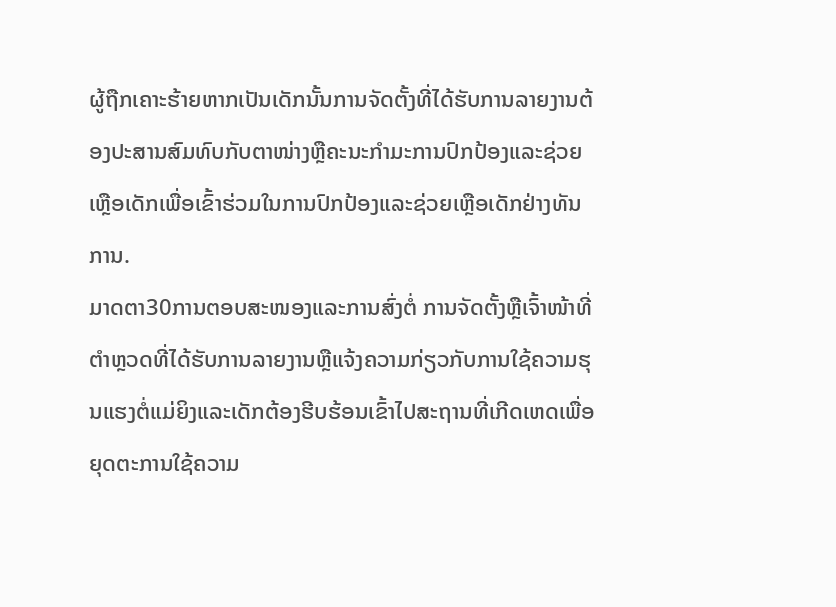ຜູ້ຖືກເຄາະຮ້າຍຫາກເປັນເດັກນັ້ນການຈັດຕັ້ງທີ່ໄດ້ຮັບການລາຍງານຕ້ອງປະສານສົມທົບກັບຕາໜ່າງຫຼືຄະນະກໍາມະການປົກປ້ອງແລະຊ່ວຍເຫຼືອເດັກເພື່ອເຂົ້າຮ່ວມໃນການປົກປ້ອງແລະຊ່ວຍເຫຼືອເດັກຢ່າງທັນການ.
ມາດຕາ30ການຕອບສະໜອງແລະການສົ່ງຕໍ່ ການຈັດຕັ້ງຫຼືເຈົ້າໜ້າທີ່ຕໍາຫຼວດທີ່ໄດ້ຮັບການລາຍງານຫຼືແຈ້ງຄວາມກ່ຽວກັບການໃຊ້ຄວາມຮຸນແຮງຕໍ່ແມ່ຍິງແລະເດັກຕ້ອງຮີບຮ້ອນເຂົ້າໄປສະຖານທີ່ເກີດເຫດເພື່ອຍຸດຕະການໃຊ້ຄວາມ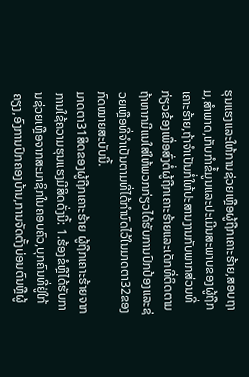ຮຸນແຮງແລະໃຫ້ການຊ່ວຍເຫຼືອຜູ້ຖືກເຄາະຮ້າຍ,ສອບຖາມ,ສໍາພາດ,ເກັບກໍາຂໍ້ມູນແລະປະເມີນສະພາບຂອງຜູ້ຖືກເຄາະຮ້າຍ,ຖ້າຈໍາເປັນກໍ່ໃຫ້ປະສານງານກັບພາກສ່ວນທີ່ກ່ຽວຂ້ອງເພື່ອສົ່ງຕໍ່ຜູ້ຖືກເຄາະຮ້າຍແລະເດັກທີ່ຕິດຕາມຖ້າຫາກມີແນໃສ່ໃຫ້ພວກກ່ຽວໄດ້ຮັບການປົກປ້ອງແລະຊ່ວຍເຫຼືອທີ່ຈໍາເປັນຕາມທີ່ໄດ້ກໍານົດໄວ້ໃນມາດຕາ32ຂອງກົດໝາຍສະບັບນີ້.
ມາດຕາ31ສິດຂອງຜູ້ຖືກເຄາະຮ້າຍ ຜູ້ຖືກເຄາະຮ້າຍຈາກການໃຊ້ຄວາມຮຸນແຮງມີສິດດັ່ງນີ້: 1.ຮ້ອງຂໍຫຼືໄດ້ຮັບການຊ່ວຍເຫຼືອຈາກສະມາຊິກໃນຄອບຄົວ,ບຸກຄົນທີ່ຢູ່ໃກ້ຄຽງ,ອົງການປົກຄອງບ້ານ,ການຈັດຕັ້ງບ່ອນຕົນຫຼືຜູ້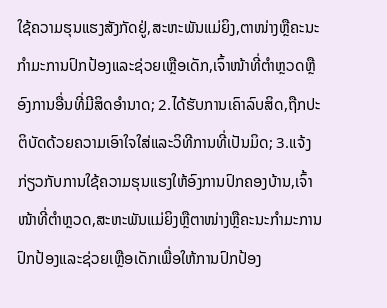ໃຊ້ຄວາມຮຸນແຮງສັງກັດຢູ່,ສະຫະພັນແມ່ຍິງ,ຕາໜ່າງຫຼືຄະນະກໍາມະການປົກປ້ອງແລະຊ່ວຍເຫຼືອເດັກ,ເຈົ້າໜ້າທີ່ຕໍາຫຼວດຫຼືອົງການອື່ນທີ່ມີສິດອໍານາດ; 2.ໄດ້ຮັບການເຄົາລົບສິດ,ຖືກປະຕິບັດດ້ວຍຄວາມເອົາໃຈໃສ່ແລະວິທີການທີ່ເປັນມິດ; 3.ແຈ້ງກ່ຽວກັບການໃຊ້ຄວາມຮຸນແຮງໃຫ້ອົງການປົກຄອງບ້ານ,ເຈົ້າໜ້າທີ່ຕໍາຫຼວດ,ສະຫະພັນແມ່ຍິງຫຼືຕາໜ່າງຫຼືຄະນະກໍາມະການປົກປ້ອງແລະຊ່ວຍເຫຼືອເດັກເພື່ອໃຫ້ການປົກປ້ອງ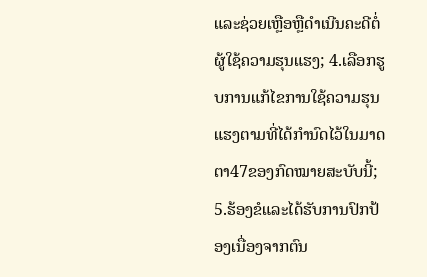ແລະຊ່ວຍເຫຼືອຫຼືດໍາເນີນຄະດີຕໍ່ຜູ້ໃຊ້ຄວາມຮຸນແຮງ; 4.ເລືອກຮູບການແກ້ໄຂການໃຊ້ຄວາມຮຸນແຮງຕາມທີ່ໄດ້ກໍານົດໄວ້ໃນມາດຕາ47ຂອງກົດໝາຍສະບັບນີ້; 5.ຮ້ອງຂໍແລະໄດ້ຮັບການປົກປ້ອງເນື່ອງຈາກຕົນ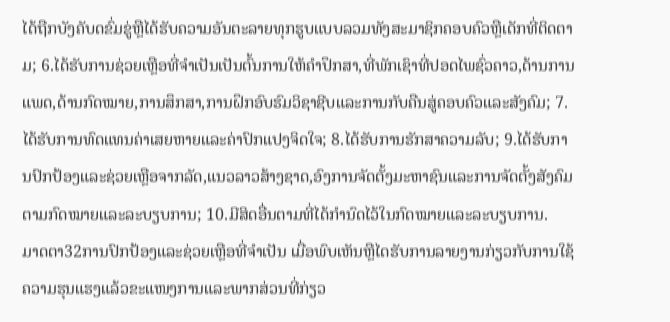ໄດ້ຖືກບັງຄັບດຂົ່ມຂູ່ຫຼືໄດ້ຮັບຄວາມອັນຕະລາຍທຸກຮູບແບບລວມທັງສະມາຊິກຄອບຄົວຫຼືເດັກທີ່ຕິດຕາມ; 6.ໄດ້ຮັບການຊ່ວຍເຫຼືອທີ່ຈໍາເປັນເປັນຕົ້ນການໃຫ້ຄໍາປຶກສາ,ທີ່ພັກເຊົາທີ່ປອດໄພຊົ່ວຄາວ,ດ້ານການແພດ,ດ້ານກົດໝາຍ,ການສຶກສາ,ການຝຶກອົບຮົມວິຊາຊີບແລະການກັບຄືນສູ່ຄອບຄົວແລະສັງຄົມ; 7.ໄດ້ຮັບການທົດແທນຄ່າເສຍຫາຍແລະຄ່າປົກແປງຈິດໃຈ; 8.ໄດ້ຮັບການຮັກສາຄວາມລັບ; 9.ໄດ້ຮັບການປົກປ້ອງແລະຊ່ວຍເຫຼືອຈາກລັດ,ແນວລາວສ້າງຊາດ,ອົງການຈັດຕັ້ງມະຫາຊົນແລະການຈັດຕັ້ງສັງຄົມຕາມກົດໝາຍແລະລະບຽບການ; 10.ມີສິດອື່ນຕາມທີ່ໄດ້ກໍານົດໄວ້ໃນກົດໝາຍແລະລະບຽບການ.
ມາດຕາ32ການປົກປ້ອງແລະຊ່ວຍເຫຼືອທີ່ຈໍາເປັນ ເມື່ອພົບເຫັນຫຼືໄດຮັບການລາຍງານກ່ຽວກັບການໃຊ້ຄວາມຮຸນແຮງແລ້ວຂະແໜງການແລະພາກສ່ວນທີ່ກ່ຽວ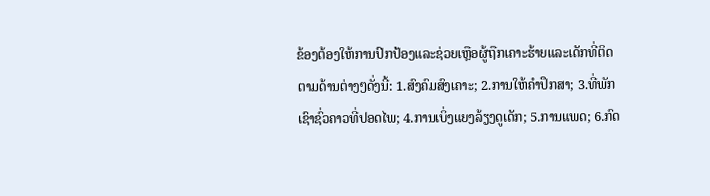ຂ້ອງຕ້ອງໃຫ້ການປົກປ້ອງແລະຊ່ວຍເຫຼືອຜູ້ຖືກເຄາະຮ້າຍແລະເດັກທີ່ຕິດຕາມດ້ານຕ່າງໆດັ່ງນີ້: 1.ສົງຄົມສົງເຄາະ; 2.ການໃຫ້ຄໍາປຶກສາ; 3.ທີ່ພັກເຊົາຊົ່ວຄາວທີ່ປອດໄພ; 4.ການເບິ່ງແຍງລ້ຽງດູເດັກ; 5.ການແພດ; 6.ກົດ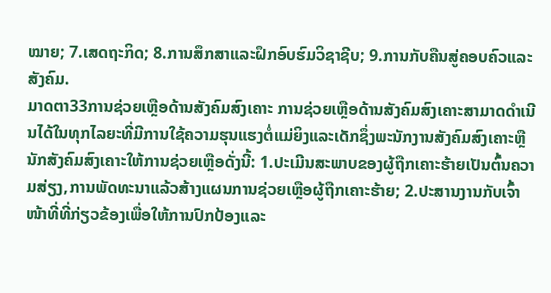ໝາຍ; 7.ເສດຖະກິດ; 8.ການສຶກສາແລະຝຶກອົບຮົມວິຊາຊີບ; 9.ການກັບຄືນສູ່ຄອບຄົວແລະສັງຄົມ.
ມາດຕາ33ການຊ່ວຍເຫຼືອດ້ານສັງຄົມສົງເຄາະ ການຊ່ວຍເຫຼືອດ້ານສັງຄົມສົງເຄາະສາມາດດໍາເນີນໄດ້ໃນທຸກໄລຍະທີ່ມີການໃຊ້ຄວາມຮຸນແຮງຕໍ່ແມ່ຍິງແລະເດັກຊຶ່ງພະນັກງານສັງຄົມສົງເຄາະຫຼືນັກສັງຄົມສົງເຄາະໃຫ້ການຊ່ວຍເຫຼືອດັ່ງນີ້: 1.ປະເມີນສະພາບຂອງຜູ້ຖືກເຄາະຮ້າຍເປັນຕົ້ນຄວາມສ່ຽງ,ການພັດທະນາແລ້ວສ້າງແຜນການຊ່ວຍເຫຼືອຜູ້ຖືກເຄາະຮ້າຍ; 2.ປະສານງານກັບເຈົ້າໜ້າທີ່ທີ່ກ່ຽວຂ້ອງເພື່ອໃຫ້ການປົກປ້ອງແລະ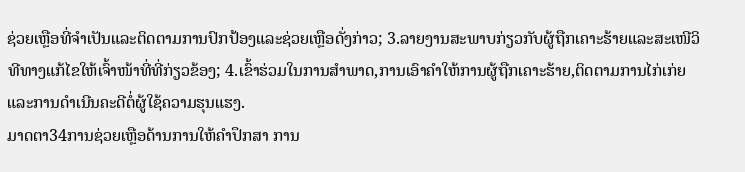ຊ່ວຍເຫຼືອທີ່ຈໍາເປັນແລະຕິດຕາມການປົກປ້ອງແລະຊ່ວຍເຫຼືອດັ່ງກ່າວ; 3.ລາຍງານສະພາບກ່ຽວກັບຜູ້ຖືກເຄາະຮ້າຍແລະສະເໜີວິທີທາງແກ້ໄຂໃຫ້ເຈົ້າໜ້າທີ່ທີ່ກ່ຽວຂ້ອງ; 4.ເຂົ້າຮ່ວມໃນການສໍາພາດ,ການເອົາຄໍາໃຫ້ການຜູ້ຖືກເຄາະຮ້າຍ,ຕິດຕາມການໄກ່ເກ່ຍແລະການດໍາເນີນຄະດີຕໍ່ຜູ້ໃຊ້ຄວາມຮຸນແຮງ.
ມາດຕາ34ການຊ່ວຍເຫຼືອດ້ານການໃຫ້ຄໍາປຶກສາ ການ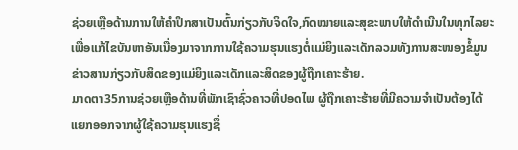ຊ່ວຍເຫຼືອດ້ານການໃຫ້ຄໍາປຶກສາເປັນຕົ້ນກ່ຽວກັບຈິດໃຈ,ກົດໝາຍແລະສຸຂະພາບໃຫ້ດໍາເນີນໃນທຸກໄລຍະເພື່ອແກ້ໄຂບັນຫາອັນເນື່ອງມາຈາກການໃຊ້ຄວາມຮຸນແຮງຕໍ່ແມ່ຍິງແລະເດັກລວມທັງການສະໜອງຂໍ້ມູນຂ່າວສານກ່ຽວກັບສິດຂອງແມ່ຍິງແລະເດັກແລະສິດຂອງຜູ້ຖືກເຄາະຮ້າຍ.
ມາດຕາ35ການຊ່ວຍເຫຼືອດ້ານທີ່ພັກເຊົາຊົ່ວຄາວທີ່ປອດໄພ ຜູ້ຖືກເຄາະຮ້າຍທີ່ມີຄວາມຈໍາເປັນຕ້ອງໄດ້ແຍກອອກຈາກຜູ້ໃຊ້ຄວາມຮຸນແຮງຊຶ່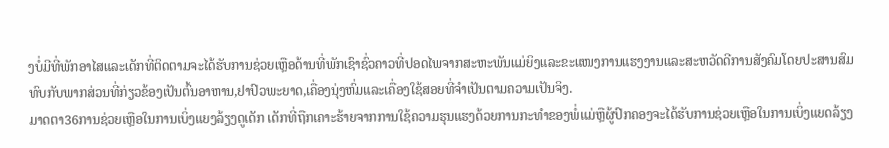ງບໍ່ມີທີ່ພັກອາໄສແລະເດັກທີ່ຕິດຕາມຈະໄດ້ຮັບການຊ່ວຍເຫຼືອດ້ານທີ່ພັກເຊົາຊົ່ວຄາວທີ່ປອດໄພຈາກສະຫະພັນແມ່ຍິງແລະຂະແໜງການແຮງງານແລະສະຫວັດດີການສັງຄົມໂດຍປະສານສົມທົບກັບພາກສ່ວນທີ່ກ່ຽວຂ້ອງເປັນຕົ້ນອາຫານ,ຢາປົວພະຍາດ,ເຄື່ອງນຸ່ງຫົ່ມແລະເຄື່ອງໃຊ້ສອຍທີ່ຈໍາເປັນຕາມຄວາມເປັນຈິງ.
ມາດຕາ36ການຊ່ວຍເຫຼືອໃນການເບິ່ງແຍງລ້ຽງດູເດັກ ເດັກທີ່ຖືກເຄາະຮ້າຍຈາກການໃຊ້ຄວາມຮຸນແຮງດ້ວຍການກະທໍາຂອງພໍ່ແມ່ຫຼືຜູ້ປົກຄອງຈະໄດ້ຮັບການຊ່ວຍເຫຼືອໃນການເບິ່ງແຍດລ້ຽງ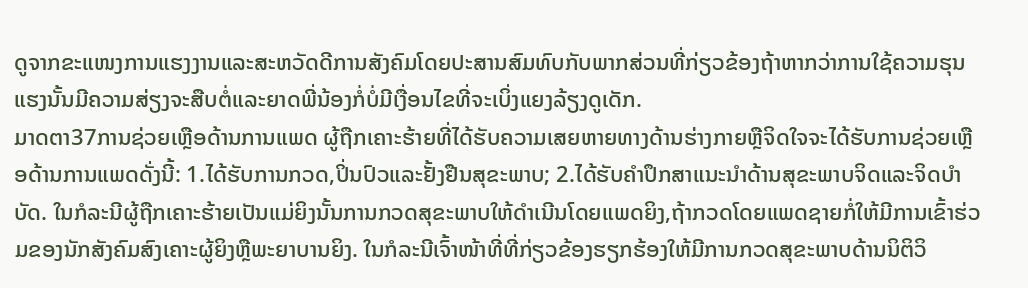ດູຈາກຂະແໜງການແຮງງານແລະສະຫວັດດີການສັງຄົມໂດຍປະສານສົມທົບກັບພາກສ່ວນທີ່ກ່ຽວຂ້ອງຖ້າຫາກວ່າການໃຊ້ຄວາມຮຸນແຮງນັ້ນມີຄວາມສ່ຽງຈະສືບຕໍ່ແລະຍາດພີ່ນ້ອງກໍ່ບໍ່ມີເງື່ອນໄຂທີ່ຈະເບິ່ງແຍງລ້ຽງດູເດັກ.
ມາດຕາ37ການຊ່ວຍເຫຼືອດ້ານການແພດ ຜູ້ຖືກເຄາະຮ້າຍທີ່ໄດ້ຮັບຄວາມເສຍຫາຍທາງດ້ານຮ່າງກາຍຫຼືຈິດໃຈຈະໄດ້ຮັບການຊ່ວຍເຫຼືອດ້ານການແພດດັ່ງນີ້: 1.ໄດ້ຮັບການກວດ,ປິ່ນປົວແລະຢັ້ງຢືນສຸຂະພາບ; 2.ໄດ້ຮັບຄໍາປຶກສາແນະນໍາດ້ານສຸຂະພາບຈິດແລະຈິດບໍາບັດ. ໃນກໍລະນີຜູ້ຖືກເຄາະຮ້າຍເປັນແມ່ຍິງນັ້ນການກວດສຸຂະພາບໃຫ້ດໍາເນີນໂດຍແພດຍິງ,ຖ້າກວດໂດຍແພດຊາຍກໍ່ໃຫ້ມີການເຂົ້າຮ່ວມຂອງນັກສັງຄົມສົງເຄາະຜູ້ຍິງຫຼືພະຍາບານຍິງ. ໃນກໍລະນີເຈົ້າໜ້າທີ່ທີ່ກ່ຽວຂ້ອງຮຽກຮ້ອງໃຫ້ມີການກວດສຸຂະພາບດ້ານນິຕິວິ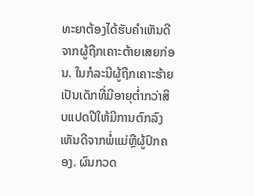ທະຍາຕ້ອງໄດ້ຮັບຄໍາເຫັນດີຈາກຜູ້ຖືກເຄາະຕ້າຍເສຍກ່ອນ. ໃນກໍລະນີຜູ້ຖືກເຄາະຮ້າຍເປັນເດັກທີ່ມີອາຍຸຕໍ່າກວ່າສິບແປດປີໃຫ້ມີການຕົກລົງເຫັນດີຈາກພໍ່ແມ່ຫຼືຜູ້ປົກຄອງ. ຜົນກວດ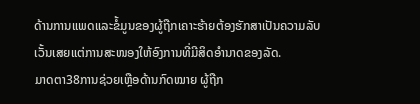ດ້ານການແພດແລະຂໍ້ມູນຂອງຜູ້ຖືກເຄາະຮ້າຍຕ້ອງຮັກສາເປັນຄວາມລັບເວັ້ນເສຍແຕ່ການສະໜອງໃຫ້ອົງການທີ່ມີສິດອໍານາດຂອງລັດ.
ມາດຕາ38ການຊ່ວຍເຫຼືອດ້ານກົດໝາຍ ຜູ້ຖືກ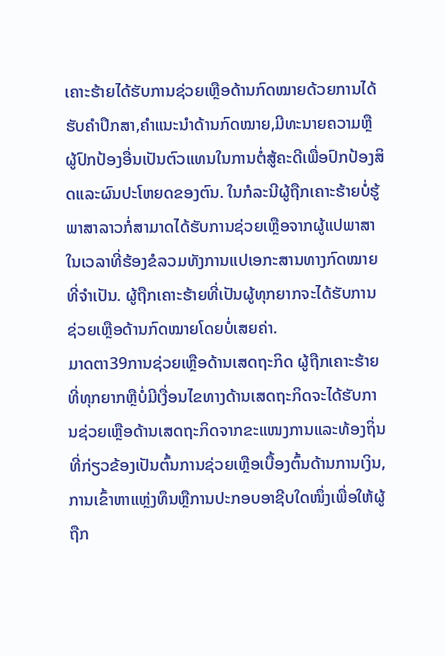ເຄາະຮ້າຍໄດ້ຮັບການຊ່ວຍເຫຼືອດ້ານກົດໝາຍດ້ວຍການໄດ້ຮັບຄໍາປຶກສາ,ຄໍາແນະນໍາດ້ານກົດໝາຍ,ມີທະນາຍຄວາມຫຼືຜູ້ປົກປ້ອງອື່ນເປັນຕົວແທນໃນການຕໍ່ສູ້ຄະດີເພື່ອປົກປ້ອງສິດແລະຜົນປະໂຫຍດຂອງຕົນ. ໃນກໍລະນີຜູ້ຖືກເຄາະຮ້າຍບໍ່ຮູ້ພາສາລາວກໍ່ສາມາດໄດ້ຮັບການຊ່ວຍເຫຼືອຈາກຜູ້ແປພາສາໃນເວລາທີ່ຮ້ອງຂໍລວມທັງການແປເອກະສານທາງກົດໝາຍທີ່ຈໍາເປັນ. ຜູ້ຖືກເຄາະຮ້າຍທີ່ເປັນຜູ້ທຸກຍາກຈະໄດ້ຮັບການຊ່ວຍເຫຼືອດ້ານກົດໝາຍໂດຍບໍ່ເສຍຄ່າ.
ມາດຕາ39ການຊ່ວຍເຫຼືອດ້ານເສດຖະກິດ ຜູ້ຖືກເຄາະຮ້າຍທີ່ທຸກຍາກຫຼືບໍ່ມີເງື່ອນໄຂທາງດ້ານເສດຖະກິດຈະໄດ້ຮັບການຊ່ວຍເຫຼືອດ້ານເສດຖະກິດຈາກຂະແໜງການແລະທ້ອງຖິ່ນທີ່ກ່ຽວຂ້ອງເປັນຕົ້ນການຊ່ວຍເຫຼືອເບື້ອງຕົ້ນດ້ານການເງິນ,ການເຂົ້າຫາແຫຼ່ງທຶນຫຼືການປະກອບອາຊີບໃດໜຶ່ງເພື່ອໃຫ້ຜູ້ຖືກ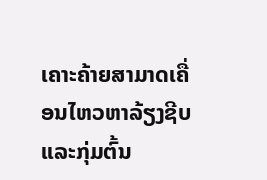ເຄາະຄ້າຍສາມາດເຄື່ອນໄຫວຫາລ້ຽງຊີບແລະກຸ່ມຕົ້ນ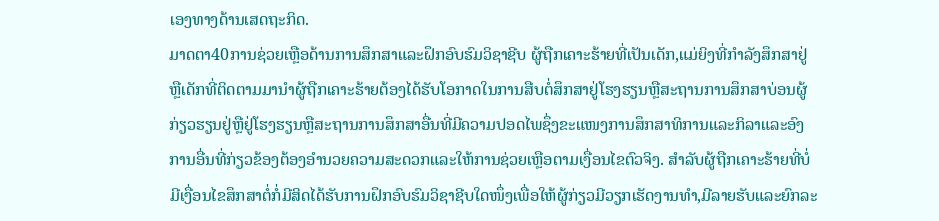ເອງທາງດ້ານເສດຖະກິດ.
ມາດຕາ40ການຊ່ວຍເຫຼືອດ້ານການສຶກສາແລະຝຶກອົບຮົມວິຊາຊີບ ຜູ້ຖືກເຄາະຮ້າຍທີ່ເປັນເດັກ,ແມ່ຍິງທີ່ກໍາລັງສຶກສາຢູ່ຫຼືເດັກທີ່ຕິດຕາມມານໍາຜູ້ຖືກເຄາະຮ້າຍຕ້ອງໄດ້ຮັບໂອກາດໃນການສືບຕໍ່ສຶກສາຢູ່ໂຮງຮຽນຫຼືສະຖານການສຶກສາບ່ອນຜູ້ກ່ຽວຮຽນຢູ່ຫຼືຢູ່ໂຮງຮຽນຫຼືສະຖານການສຶກສາອື່ນທີ່ມີຄວາມປອດໄພຊຶ່ງຂະແໜງການສຶກສາທິການແລະກິລາແລະອົງການອື່ນທີ່ກ່ຽວຂ້ອງຕ້ອງອໍານວຍຄວາມສະດວກແລະໃຫ້ການຊ່ວຍເຫຼືອຕາມເງື່ອນໄຂຕົວຈິງ. ສໍາລັບຜູ້ຖືກເຄາະຮ້າຍທີ່ບໍ່ມີເງື່ອນໄຂສຶກສາຕໍ່ກໍ່ມີສິດໄດ້ຮັບການຝຶກອົບຮົມວິຊາຊີບໃດໜຶ່ງເພື່ອໃຫ້ຜູ້ກ່ຽວມີວຽກເຮັດງານທໍາ,ມີລາຍຮັບແລະຍົກລະ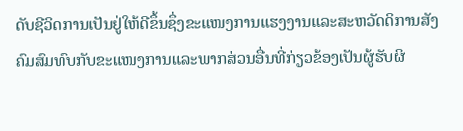ດັບຊີວິດການເປັນຢູ່ໃຫ້ດີຂຶ້ນຊຶ່ງຂະແໜງການແຮງງານແລະສະຫວັດດິການສັງຄົມສົມທົບກັບຂະແໜງການແລະພາກສ່ວນອື່ນທີ່ກ່ຽວຂ້ອງເປັນຜູ້ຮັບຜິ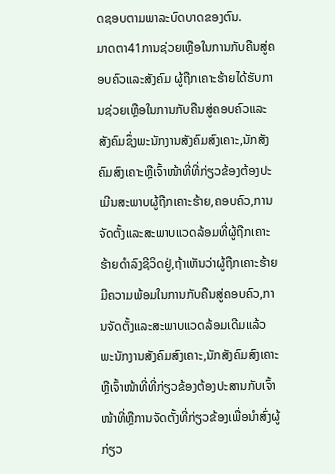ດຊອບຕາມພາລະບົດບາດຂອງຕົນ.
ມາດຕາ41ການຊ່ວຍເຫຼືອໃນການກັບຄືນສູ່ຄອບຄົວແລະສັງຄົມ ຜູ້ຖືກເຄາະຮ້າຍໄດ້ຮັບການຊ່ວຍເຫຼືອໃນການກັບຄືນສູ່ຄອບຄົວແລະສັງຄົມຊຶ່ງພະນັກງານສັງຄົມສົງເຄາະ,ນັກສັງຄົມສົງເຄາະຫຼືເຈົ້າໜ້າທີ່ທີ່ກ່ຽວຂ້ອງຕ້ອງປະເມີນສະພາບຜູ້ຖືກເຄາະຮ້າຍ,ຄອບຄົວ,ການຈັດຕັ້ງແລະສະພາບແວດລ້ອມທີ່ຜູ້ຖືກເຄາະຮ້າຍດໍາລົງຊີວິດຢູ່,ຖ້າເຫັນວ່າຜູ້ຖືກເຄາະຮ້າຍມີຄວາມພ້ອມໃນການກັບຄືນສູ່ຄອບຄົວ,ການຈັດຕັ້ງແລະສະພາບແວດລ້ອມເດີມແລ້ວພະນັກງານສັງຄົມສົງເຄາະ,ນັກສັງຄົມສົງເຄາະຫຼືເຈົ້າໜ້າທີ່ທີ່ກ່ຽວຂ້ອງຕ້ອງປະສານກັບເຈົ້າໜ້າທີ່ຫຼືການຈັດຕັ້ງທີ່ກ່ຽວຂ້ອງເພື່ອນໍາສົ່ງຜູ້ກ່ຽວ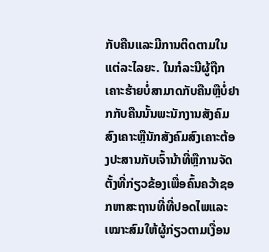ກັບຄືນແລະມີການຕິດຕາມໃນແຕ່ລະໄລຍະ. ໃນກໍລະນີຜູ້ຖືກເຄາະຮ້າຍບໍ່ສາມາດກັບຄືນຫຼືບໍ່ຢາກກັບຄືນນັ້ນພະນັກງານສັງຄົມສົງເຄາະຫຼືນັກສັງຄົມສົງເຄາະຕ້ອງປະສານກັບເຈົ້ານ້າທີ່ຫຼືການຈັດຕັ້ງທີ່ກ່ຽວຂ້ອງເພື່ອຄົ້ນຄວ້າຊອກຫາສະຖານທີ່ທີ່ປອດໄພແລະເໝາະສົມໃຫ້ຜູ້ກ່ຽວຕາມເງື່ອນ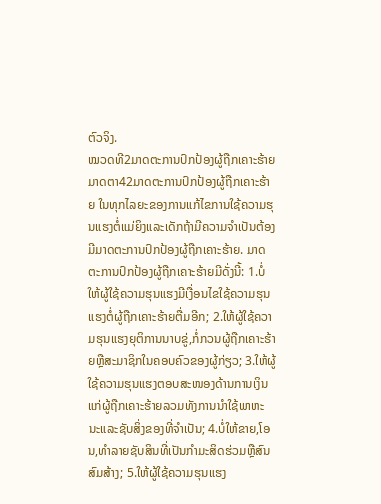ຕົວຈິງ.
ໝວດທີ2ມາດຕະການປົກປ້ອງຜູ້ຖືກເຄາະຮ້າຍ
ມາດຕາ42ມາດຕະການປົກປ້ອງຜູ້ຖືກເຄາະຮ້າຍ ໃນທຸກໄລຍະຂອງການແກ້ໄຂການໃຊ້ຄວາມຮຸນແຮງຕໍ່ແມ່ຍິງແລະເດັກຖ້າມີຄວາມຈໍາເປັນຕ້ອງມີມາດຕະການປົກປ້ອງຜູ້ຖືກເຄາະຮ້າຍ. ມາດຕະການປົກປ້ອງຜູ້ຖືກເຄາະຮ້າຍມີດັ່ງນີ້: 1.ບໍ່ໃຫ້ຜູ້ໃຊ້ຄວາມຮຸນແຮງມີເງື່ອນໄຂໃຊ້ຄວາມຮຸນແຮງຕໍ່ຜູ້ຖືກເຄາະຮ້າຍຕື່ມອີກ; 2.ໃຫ້ຜູ້ໃຊ້ຄວາມຮຸນແຮງຍຸຕິການນາບຂູ່,ກໍ່ກວນຜູ້ຖືກເຄາະຮ້າຍຫຼືສະມາຊິກໃນຄອບຄົວຂອງຜູ້ກ່ຽວ; 3.ໃຫ້ຜູ້ໃຊ້ຄວາມຮຸນແຮງຕອບສະໜອງດ້ານການເງິນແກ່ຜູ້ຖືກເຄາະຮ້າຍລວມທັງການນໍາໃຊ້ພາຫະນະແລະຊັບສິ່ງຂອງທີ່ຈໍາເປັນ; 4.ບໍ່ໃຫ້ຂາຍ,ໂອນ,ທໍາລາຍຊັບສິນທີ່ເປັນກໍາມະສິດຮ່ວມຫຼືສົນສົມສ້າງ; 5.ໃຫ້ຜູ້ໃຊ້ຄວາມຮຸນແຮງ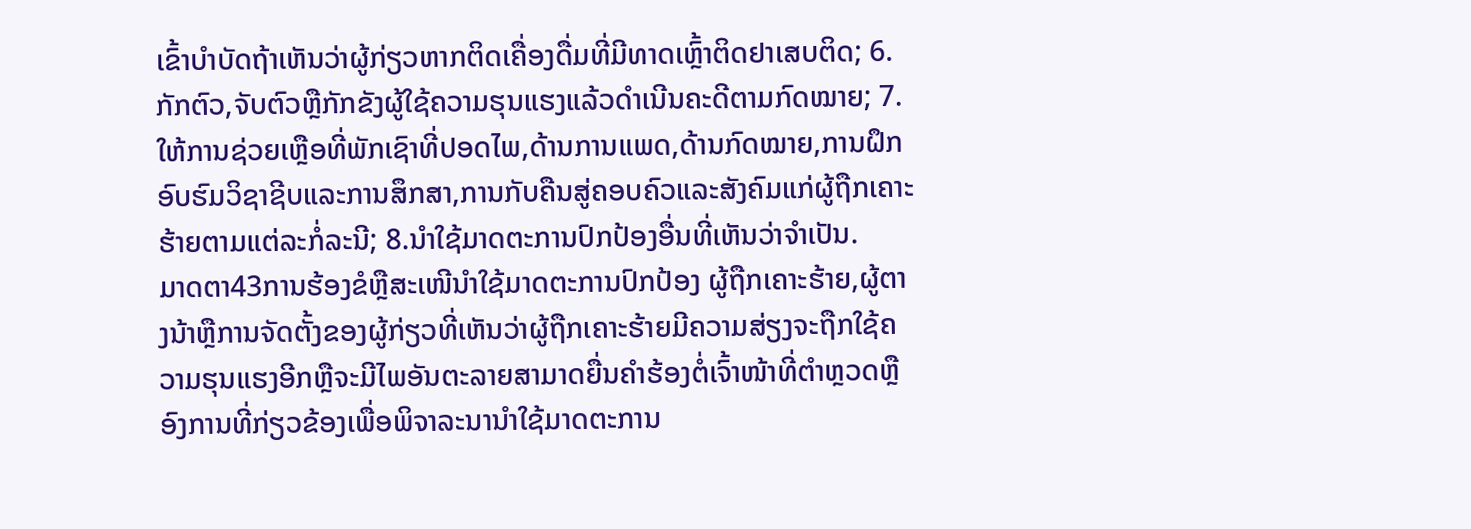ເຂົ້າບໍາບັດຖ້າເຫັນວ່າຜູ້ກ່ຽວຫາກຕິດເຄື່ອງດື່ມທີ່ມີທາດເຫຼົ້າຕິດຢາເສບຕິດ; 6.ກັກຕົວ,ຈັບຕົວຫຼືກັກຂັງຜູ້ໃຊ້ຄວາມຮຸນແຮງແລ້ວດໍາເນີນຄະດີຕາມກົດໝາຍ; 7.ໃຫ້ການຊ່ວຍເຫຼືອທີ່ພັກເຊົາທີ່ປອດໄພ,ດ້ານການແພດ,ດ້ານກົດໝາຍ,ການຝຶກອົບຮົມວິຊາຊີບແລະການສຶກສາ,ການກັບຄືນສູ່ຄອບຄົວແລະສັງຄົມແກ່ຜູ້ຖືກເຄາະຮ້າຍຕາມແຕ່ລະກໍ່ລະນີ; 8.ນໍາໃຊ້ມາດຕະການປົກປ້ອງອື່ນທີ່ເຫັນວ່າຈໍາເປັນ.
ມາດຕາ43ການຮ້ອງຂໍຫຼືສະເໜີນໍາໃຊ້ມາດຕະການປົກປ້ອງ ຜູ້ຖືກເຄາະຮ້າຍ,ຜູ້ຕາງນ້າຫຼືການຈັດຕັ້ງຂອງຜູ້ກ່ຽວທີ່ເຫັນວ່າຜູ້ຖືກເຄາະຮ້າຍມີຄວາມສ່ຽງຈະຖືກໃຊ້ຄວາມຮຸນແຮງອີກຫຼືຈະມີໄພອັນຕະລາຍສາມາດຍື່ນຄໍາຮ້ອງຕໍ່ເຈົ້າໜ້າທີ່ຕໍາຫຼວດຫຼືອົງການທີ່ກ່ຽວຂ້ອງເພື່ອພິຈາລະນານໍາໃຊ້ມາດຕະການ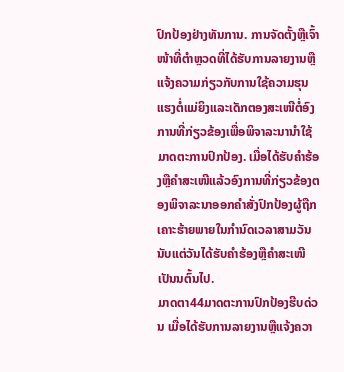ປົກປ້ອງຢ່າງທັນການ. ການຈັດຕັ້ງຫຼືເຈົ້າໜ້າທີ່ຕໍາຫຼວດທີ່ໄດ້ຮັບການລາຍງານຫຼືແຈ້ງຄວາມກ່ຽວກັບການໃຊ້ຄວາມຮຸນແຮງຕໍ່ແມ່ຍິງແລະເດັກຕອງສະເໜີຕໍ່ອົງການທີ່ກ່ຽວຂ້ອງເພື່ອພິຈາລະນານໍາໃຊ້ມາດຕະການປົກປ້ອງ. ເມື່ອໄດ້ຮັບຄໍາຮ້ອງຫຼືຄໍາສະເໜີແລ້ວອົງການທີ່ກ່ຽວຂ້ອງຕອງພິຈາລະນາອອກຄໍາສັ່ງປົກປ້ອງຜູ້ຖືກເຄາະຮ້າຍພາຍໃນກໍານົດເວລາສາມວັນນັບແຕ່ວັນໄດ້ຮັບຄໍາຮ້ອງຫຼືຄໍາສະເໜີເປັນນຕົ້ນໄປ.
ມາດຕາ44ມາດຕະການປົກປ້ອງຮີບດ່ວນ ເມື່ອໄດ້ຮັບການລາຍງານຫຼືແຈ້ງຄວາ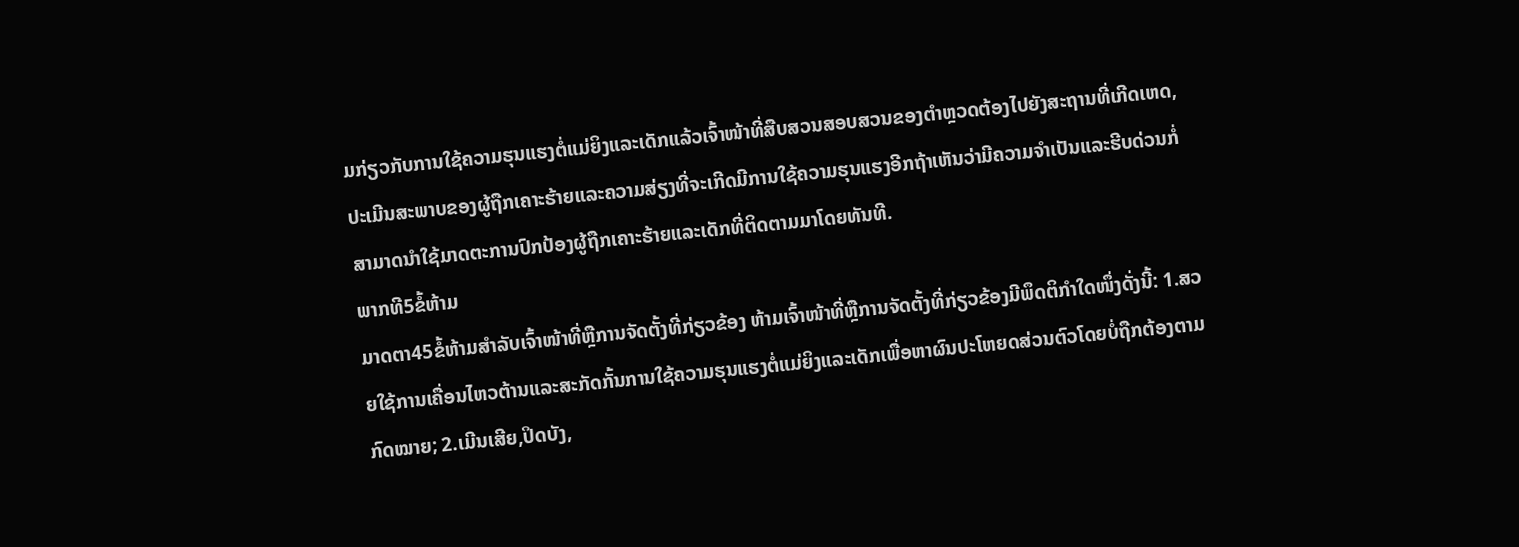ມກ່ຽວກັບການໃຊ້ຄວາມຮຸນແຮງຕໍ່ແມ່ຍິງແລະເດັກແລ້ວເຈົ້າໜ້າທີ່ສືບສວນສອບສວນຂອງຕໍາຫຼວດຕ້ອງໄປຍັງສະຖານທີ່ເກີດເຫດ,ປະເມີນສະພາບຂອງຜູ້ຖືກເຄາະຮ້າຍແລະຄວາມສ່ຽງທີ່ຈະເກີດມີການໃຊ້ຄວາມຮຸນແຮງອີກຖ້າເຫັນວ່າມີຄວາມຈໍາເປັນແລະຮີບດ່ວນກໍ່ສາມາດນໍາໃຊ້ມາດຕະການປົກປ້ອງຜູ້ຖືກເຄາະຮ້າຍແລະເດັກທີ່ຕິດຕາມມາໂດຍທັນທີ.
ພາກທີ5ຂໍ້ຫ້າມ
ມາດຕາ45ຂໍ້ຫ້າມສໍາລັບເຈົ້າໜ້າທີ່ຫຼືການຈັດຕັ້ງທີ່ກ່ຽວຂ້ອງ ຫ້າມເຈົ້າໜ້າທີ່ຫຼືການຈັດຕັ້ງທີ່ກ່ຽວຂ້ອງມີພຶດຕິກໍາໃດໜຶ່ງດັ່ງນີ້: 1.ສວຍໃຊ້ການເຄື່ອນໄຫວຕ້ານແລະສະກັດກັ້ນການໃຊ້ຄວາມຮຸນແຮງຕໍ່ແມ່ຍິງແລະເດັກເພື່ອຫາຜົນປະໂຫຍດສ່ວນຕົວໂດຍບໍ່ຖືກຕ້ອງຕາມກົດໝາຍ; 2.ເມີນເສີຍ,ປິດບັງ,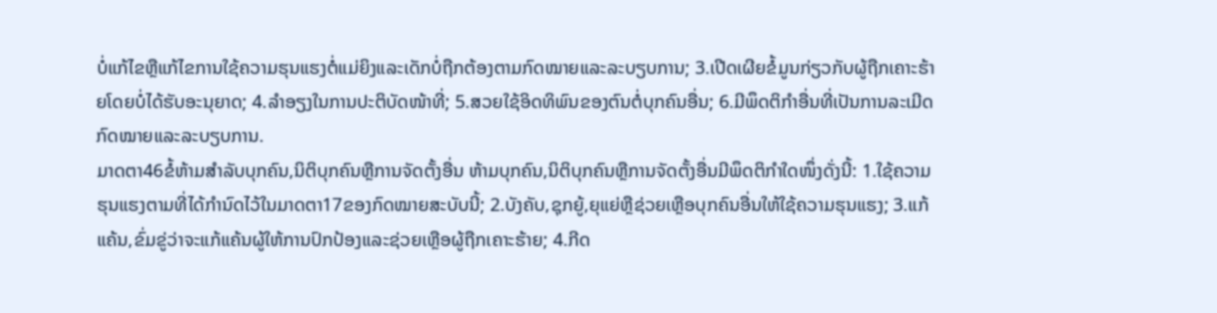ບໍ່ແກ້ໄຂຫຼືແກ້ໄຂການໃຊ້ຄວາມຮຸນແຮງຕໍ່ແມ່ຍິງແລະເດັກບໍ່ຖືກຕ້ອງຕາມກົດໝາຍແລະລະບຽບການ; 3.ເປີດເຜີຍຂໍ້ມູນກ່ຽວກັບຜູ້ຖືກເຄາະຮ້າຍໂດຍບໍ່ໄດ້ຮັບອະນຸຍາດ; 4.ລໍາອຽງໃນການປະຕິບັດໜ້າທີ່; 5.ສວຍໃຊ້ອິດທິພົນຂອງຕົນຕໍ່ບຸກຄົນອື່ນ; 6.ມີພຶດຕິກໍາອື່ນທີ່ເປັນການລະເມີດກົດໝາຍແລະລະບຽບການ.
ມາດຕາ46ຂໍ້ຫ້າມສໍາລັບບຸກຄົນ,ນິຕິບຸກຄົນຫຼືການຈັດຕັ້ງອື່ນ ຫ້າມບຸກຄົນ,ນິຕິບຸກຄົນຫຼືການຈັດຕັ້ງອື່ນມີພຶດຕິກໍາໃດໜຶ່ງດັ່ງນີ້: 1.ໃຊ້ຄວາມຮຸນແຮງຕາມທີ່ໄດ້ກໍານົດໄວ້ໃນມາດຕາ17ຂອງກົດໝາຍສະບັບນີ້; 2.ບັງຄັບ,ຊຸກຍູ້,ຍຸແຍ່ຫຼືຊ່ວຍເຫຼືອບຸກຄົນອື່ນໃຫ້ໃຊ້ຄວາມຮຸນແຮງ; 3.ແກ້ແຄ້ນ,ຂົ່ມຂູ່ວ່າຈະແກ້ແຄ້ນຜູ້ໃຫ້ການປົກປ້ອງແລະຊ່ວຍເຫຼືອຜູ້ຖືກເຄາະຮ້າຍ; 4.ກີດ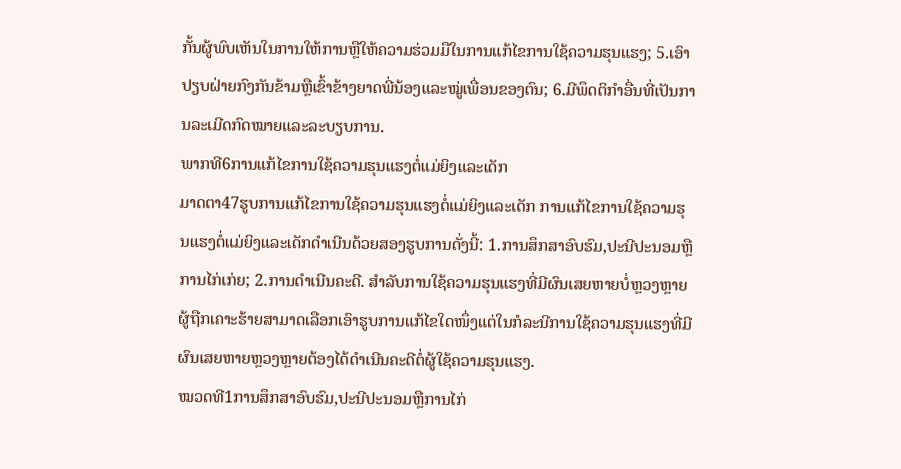ກັ້ນຜູ້ພົບເຫັນໃນການໃຫ້ການຫຼືໃຫ້ຄວາມຮ່ວມມືໃນການແກ້ໄຂການໃຊ້ຄວາມຮຸນແຮງ; 5.ເອົາປຽບຝ່າຍກົງກັນຂ້າມຫຼືເຂົ້າຂ້າງຍາດພີ່ນ້ອງແລະໝູ່ເພື່ອນຂອງຕົນ; 6.ມີພຶດຕິກໍາອື່ນທີ່ເປັນການລະເມີດກົດໝາຍແລະລະບຽບການ.
ພາກທີ6ການແກ້ໄຂການໃຊ້ຄວາມຮຸນແຮງຕໍ່ແມ່ຍິງແລະເດັກ
ມາດຕາ47ຮູບການແກ້ໄຂການໃຊ້ຄວາມຮຸນແຮງຕໍ່ແມ່ຍິງແລະເດັກ ການແກ້ໄຂການໃຊ້ຄວາມຮຸນແຮງຕໍ່ແມ່ຍິງແລະເດັກດໍາເນີນດ້ວຍສອງຮູບການດັ່ງນີ້: 1.ການສຶກສາອົບຮົມ,ປະນີປະນອມຫຼືການໄກ່ເກ່ຍ; 2.ການດໍາເນີນຄະດີ. ສໍາລັບການໃຊ້ຄວາມຮຸນແຮງທີ່ມີຜົນເສຍຫາຍບໍ່ຫຼວງຫຼາຍຜູ້ຖືກເຄາະຮ້າຍສາມາດເລືອກເອົາຮູບການແກ້ໄຂໃດໜຶ່ງແຕ່ໃນກໍລະນີການໃຊ້ຄວາມຮຸນແຮງທີ່ມີຜົນເສຍຫາຍຫຼວງຫຼາຍຕ້ອງໄດ້ດໍາເນີນຄະດີຕໍ່ຜູ້ໃຊ້ຄວາມຮຸນແຮງ.
ໝວດທີ1ການສຶກສາອົບຮົມ,ປະນີປະນອມຫຼືການໄກ່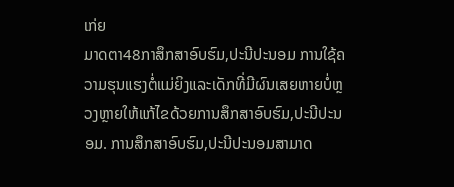ເກ່ຍ
ມາດຕາ48ກາສຶກສາອົບຮົມ,ປະນີປະນອມ ການໃຊ້ຄວາມຮຸນແຮງຕໍ່ແມ່ຍິງແລະເດັກທີ່ມີຜົນເສຍຫາຍບໍ່ຫຼວງຫຼາຍໃຫ້ແກ້ໄຂດ້ວຍການສຶກສາອົບຮົມ,ປະນີປະນອມ. ການສຶກສາອົບຮົມ,ປະນີປະນອມສາມາດ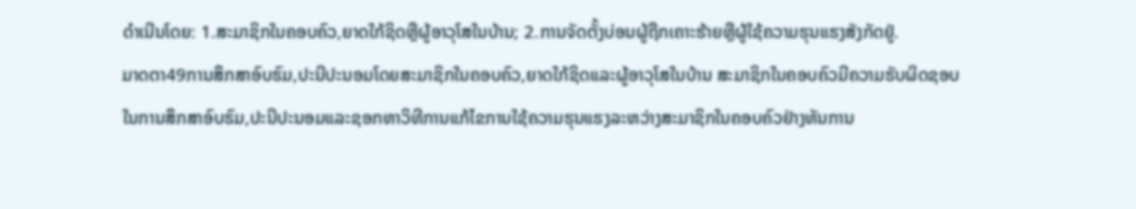ດໍາເນີນໂດຍ: 1.ສະມາຊິກໃນຄອບຄົວ,ຍາດໃກ້ຊິດຫຼືຜູ້ອາວຸໂສໃນບ້ານ; 2.ການຈັດຕັ້ງບ່ອນຜູ້ຖືກເຄາະຮ້າຍຫຼືຜູ້ໃຊ້ຄວາມຮຸນແຮງສັງກັດຢູ່.
ມາດຕາ49ການສຶກສາອົບຮົມ,ປະນີປະນອມໂດຍສະມາຊິກໃນຄອບຄົວ,ຍາດໃກ້ຊິດແລະຜູ້ອາວຸໂສໃນບ້ານ ສະມາຊິກໃນຄອບຄົວມີຄວາມຮັບຜິດຊອບໃນການສຶກສາອົບຮົມ,ປະນີປະນອມແລະຊອກຫາວິທີການແກ້ໄຂການໃຊ້ຄວາມຮຸນແຮງລະຫວ່າງສະມາຊິກໃນຄອບຄົວຢ່າງທັນການ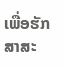ເພື່ອຮັກສາສະ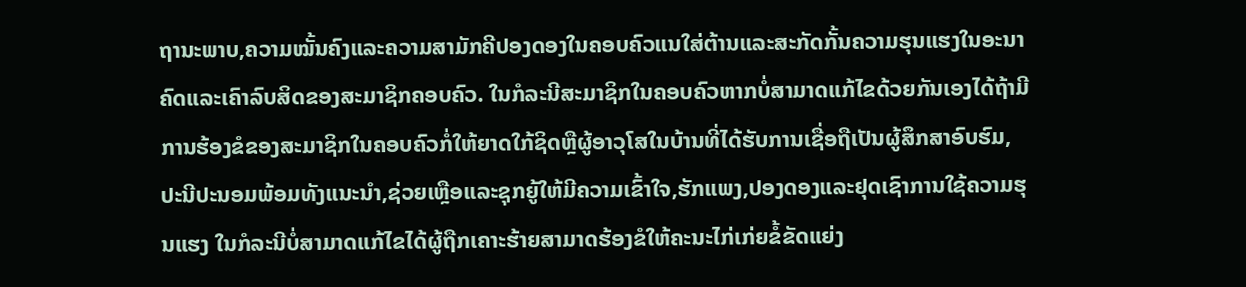ຖານະພາບ,ຄວາມໝັ້ນຄົງແລະຄວາມສາມັກຄີປອງດອງໃນຄອບຄົວແນໃສ່ຕ້ານແລະສະກັດກັ້ນຄວາມຮຸນແຮງໃນອະນາຄົດແລະເຄົາລົບສິດຂອງສະມາຊິກຄອບຄົວ. ໃນກໍລະນີສະມາຊິກໃນຄອບຄົວຫາກບໍ່ສາມາດແກ້ໄຂດ້ວຍກັນເອງໄດ້ຖ້າມີການຮ້ອງຂໍຂອງສະມາຊິກໃນຄອບຄົວກໍ່ໃຫ້ຍາດໃກ້ຊິດຫຼືຜູ້ອາວຸໂສໃນບ້ານທີ່ໄດ້ຮັບການເຊື່ອຖືເປັນຜູ້ສຶກສາອົບຮົມ,ປະນີປະນອມພ້ອມທັງແນະນໍາ,ຊ່ວຍເຫຼືອແລະຊຸກຍູ້ໃຫ້ມີຄວາມເຂົ້າໃຈ,ຮັກແພງ,ປອງດອງແລະຢຸດເຊົາການໃຊ້ຄວາມຮຸນແຮງ ໃນກໍລະນີບໍ່ສາມາດແກ້ໄຂໄດ້ຜູ້ຖືກເຄາະຮ້າຍສາມາດຮ້ອງຂໍໃຫ້ຄະນະໄກ່ເກ່ຍຂໍ້ຂັດແຍ່ງ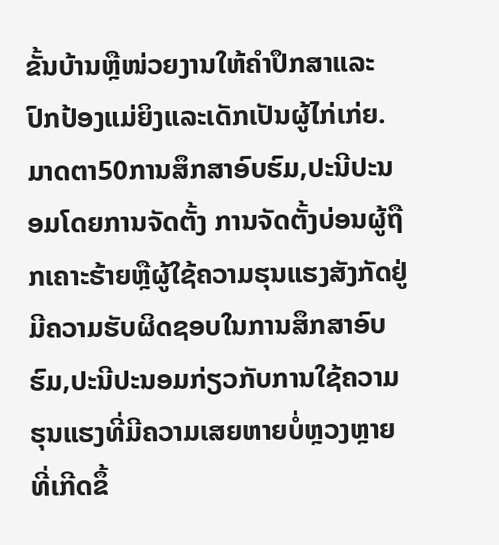ຂັ້ນບ້ານຫຼືໜ່ວຍງານໃຫ້ຄໍາປຶກສາແລະປົກປ້ອງແມ່ຍິງແລະເດັກເປັນຜູ້ໄກ່ເກ່ຍ.
ມາດຕາ50ການສຶກສາອົບຮົມ,ປະນີປະນອມໂດຍການຈັດຕັ້ງ ການຈັດຕັ້ງບ່ອນຜູ້ຖືກເຄາະຮ້າຍຫຼືຜູ້ໃຊ້ຄວາມຮຸນແຮງສັງກັດຢູ່ມີຄວາມຮັບຜິດຊອບໃນການສຶກສາອົບຮົມ,ປະນີປະນອມກ່ຽວກັບການໃຊ້ຄວາມຮຸນແຮງທີ່ມີຄວາມເສຍຫາຍບໍ່ຫຼວງຫຼາຍທີ່ເກີດຂຶ້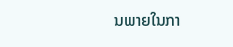ນພາຍໃນກາ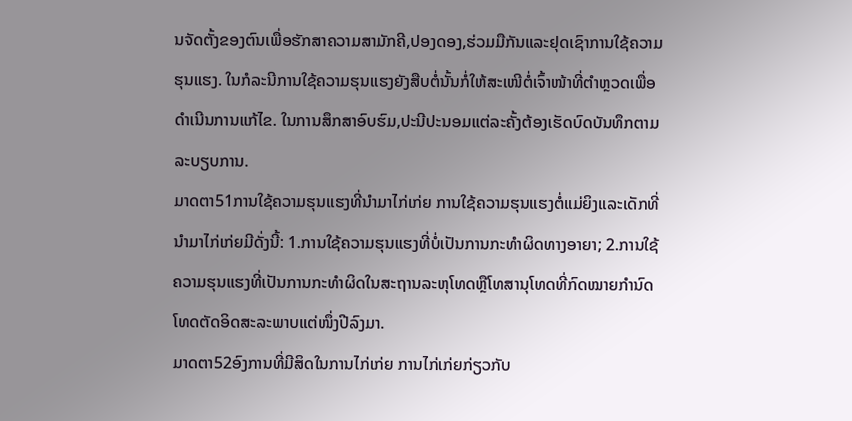ນຈັດຕັ້ງຂອງຕົນເພື່ອຮັກສາຄວາມສາມັກຄີ,ປອງດອງ,ຮ່ວມມືກັນແລະຢຸດເຊົາການໃຊ້ຄວາມຮຸນແຮງ. ໃນກໍລະນີການໃຊ້ຄວາມຮຸນແຮງຍັງສືບຕໍ່ນັ້ນກໍ່ໃຫ້ສະເໜີຕໍ່ເຈົ້າໜ້າທີ່ຕໍາຫຼວດເພື່ອດໍາເນີນການແກ້ໄຂ. ໃນການສຶກສາອົບຮົມ,ປະນີປະນອມແຕ່ລະຄັ້ງຕ້ອງເຮັດບົດບັນທຶກຕາມລະບຽບການ.
ມາດຕາ51ການໃຊ້ຄວາມຮຸນແຮງທີ່ນໍາມາໄກ່ເກ່ຍ ການໃຊ້ຄວາມຮຸນແຮງຕໍ່ແມ່ຍິງແລະເດັກທີ່ນໍາມາໄກ່ເກ່ຍມີດັ່ງນີ້: 1.ການໃຊ້ຄວາມຮຸນແຮງທີ່ບໍ່ເປັນການກະທໍາຜິດທາງອາຍາ; 2.ການໃຊ້ຄວາມຮຸນແຮງທີ່ເປັນການກະທໍາຜິດໃນສະຖານລະຫຸໂທດຫຼືໂທສານຸໂທດທີ່ກົດໝາຍກໍານົດໂທດຕັດອິດສະລະພາບແຕ່ໜຶ່ງປີລົງມາ.
ມາດຕາ52ອົງການທີ່ມີສິດໃນການໄກ່ເກ່ຍ ການໄກ່ເກ່ຍກ່ຽວກັບ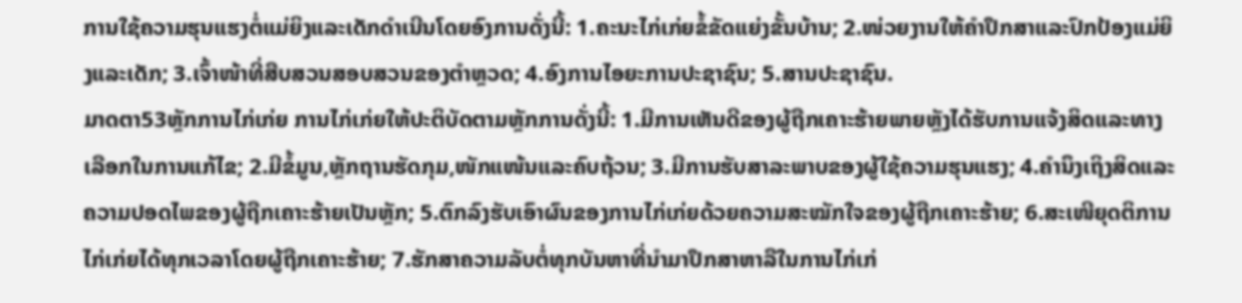ການໃຊ້ຄວາມຮຸນແຮງຕໍ່ແມ່ຍິງແລະເດັກດໍາເນີນໂດຍອົງການດັ່ງນີ້: 1.ຄະນະໄກ່ເກ່ຍຂໍ້ຂັດແຍ່ງຂັ້ນບ້ານ; 2.ໜ່ວຍງານໃຫ້ຄໍາປຶກສາແລະປົກປ້ອງແມ່ຍິງແລະເດັກ; 3.ເຈົ້າໜ້າທີ່ສືບສວນສອບສວນຂອງຕໍາຫຼວດ; 4.ອົງການໄອຍະການປະຊາຊົນ; 5.ສານປະຊາຊົນ.
ມາດຕາ53ຫຼັກການໄກ່ເກ່ຍ ການໄກ່ເກ່ຍໃຫ້ປະຕິບັດຕາມຫຼັກການດັ່ງນີ້: 1.ມີການເຫັນດີຂອງຜູ້ຖືກເຄາະຮ້າຍພາຍຫຼັງໄດ້ຮັບການແຈ້ງສິດແລະທາງເລືອກໃນການແກ້ໄຂ; 2.ມີຂໍ້ມູນ,ຫຼັກຖານຮັດກຸມ,ໜັກແໜ້ນແລະຄົບຖ້ວນ; 3.ມີການຮັບສາລະພາບຂອງຜູ້ໃຊ້ຄວາມຮຸນແຮງ; 4.ຄໍານຶງເຖິງສິດແລະຄວາມປອດໄພຂອງຜູ້ຖືກເຄາະຮ້າຍເປັນຫຼັກ; 5.ຕົກລົງຮັບເອົາຜົນຂອງການໄກ່ເກ່ຍດ້ວຍຄວາມສະໝັກໃຈຂອງຜູ້ຖືກເຄາະຮ້າຍ; 6.ສະເໜີຍຸດຕິການໄກ່ເກ່ຍໄດ້ທຸກເວລາໂດຍຜູ້ຖືກເຄາະຮ້າຍ; 7.ຮັກສາຄວາມລັບຕໍ່ທຸກບັນຫາທີ່ນໍາມາປຶກສາຫາລືໃນການໄກ່ເກ່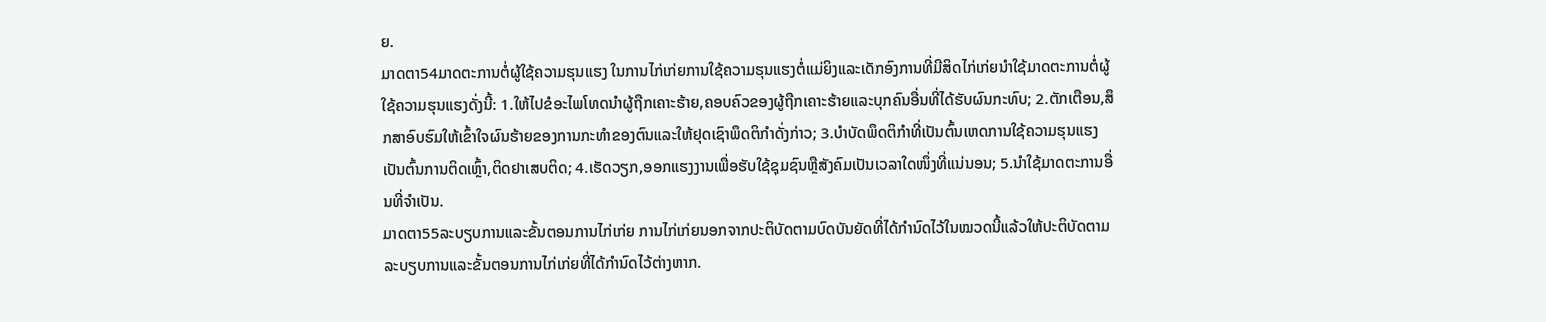ຍ.
ມາດຕາ54ມາດຕະການຕໍ່ຜູ້ໃຊ້ຄວາມຮຸນແຮງ ໃນການໄກ່ເກ່ຍການໃຊ້ຄວາມຮຸນແຮງຕໍ່ແມ່ຍິງແລະເດັກອົງການທີ່ມີສິດໄກ່ເກ່ຍນໍາໃຊ້ມາດຕະການຕໍ່ຜູ້ໃຊ້ຄວາມຮຸນແຮງດັ່ງນີ້: 1.ໃຫ້ໄປຂໍອະໄພໂທດນໍາຜູ້ຖືກເຄາະຮ້າຍ,ຄອບຄົວຂອງຜູ້ຖືກເຄາະຮ້າຍແລະບຸກຄົນອື່ນທີ່ໄດ້ຮັບຜົນກະທົບ; 2.ຕັກເຕືອນ,ສຶກສາອົບຮົມໃຫ້ເຂົ້າໃຈຜົນຮ້າຍຂອງການກະທໍາຂອງຕົນແລະໃຫ້ຢຸດເຊົາພຶດຕິກໍາດັ່ງກ່າວ; 3.ບໍາບັດພຶດຕິກໍາທີ່ເປັນຕົ້ນເຫດການໃຊ້ຄວາມຮຸນແຮງເປັນຕົ້ນການຕິດເຫຼົ້າ,ຕິດຢາເສບຕິດ; 4.ເຮັດວຽກ,ອອກແຮງງານເພື່ອຮັບໃຊ້ຊຸມຊົນຫຼືສັງຄົມເປັນເວລາໃດໜຶ່ງທີ່ແນ່ນອນ; 5.ນໍາໃຊ້ມາດຕະການອື່ນທີ່ຈໍາເປັນ.
ມາດຕາ55ລະບຽບການແລະຂັ້ນຕອນການໄກ່ເກ່ຍ ການໄກ່ເກ່ຍນອກຈາກປະຕິບັດຕາມບົດບັນຍັດທີ່ໄດ້ກໍານົດໄວ້ໃນໝວດນີ້ແລ້ວໃຫ້ປະຕິບັດຕາມລະບຽບການແລະຂັ້ນຕອນການໄກ່ເກ່ຍທີ່ໄດ້ກໍານົດໄວ້ຕ່າງຫາກ.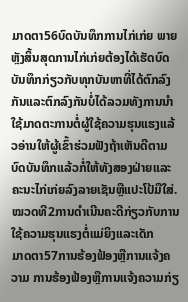ມາດຕາ56ບົດບັນທຶກການໄກ່ເກ່ຍ ພາຍຫຼັງສິ້ນສຸດການໄກ່ເກ່ຍຕ້ອງໄດ້ເຮັດບົດບັນທຶກກ່ຽວກັບທຸກບັນຫາທີ່ໄດ້ຕົກລົງກັນແລະຕົກລົງກັນບໍ່ໄດ້ລວມທັງການນໍາໃຊ້ມາດຕະການຕໍ່ຜູ້ໃຊ້ຄວາມຮຸນແຮງແລ້ວອ່ານໃຫ້ຜູ້ເຂົ້າຮ່ວມຟັງຖ້າເຫັນດີຕາມບົດບັນທຶກແລ້ວກໍ່ໃຫ້ທັງສອງຝ່າຍແລະຄະນະໄກ່ເກ່ຍລົງລາຍເຊັນຫຼືແປະໂປ້ມືໃສ່.
ໝວດທີ2ການດໍາເນີນຄະດີກ່ຽວກັບການໃຊ້ຄວາມຮຸນແຮງຕໍ່ແມ່ຍິງແລະເດັກ
ມາດຕາ57ການຮ້ອງຟ້ອງຫຼືການແຈ້ງຄວາມ ການຮ້ອງຟ້ອງຫຼືການແຈ້ງຄວາມກ່ຽ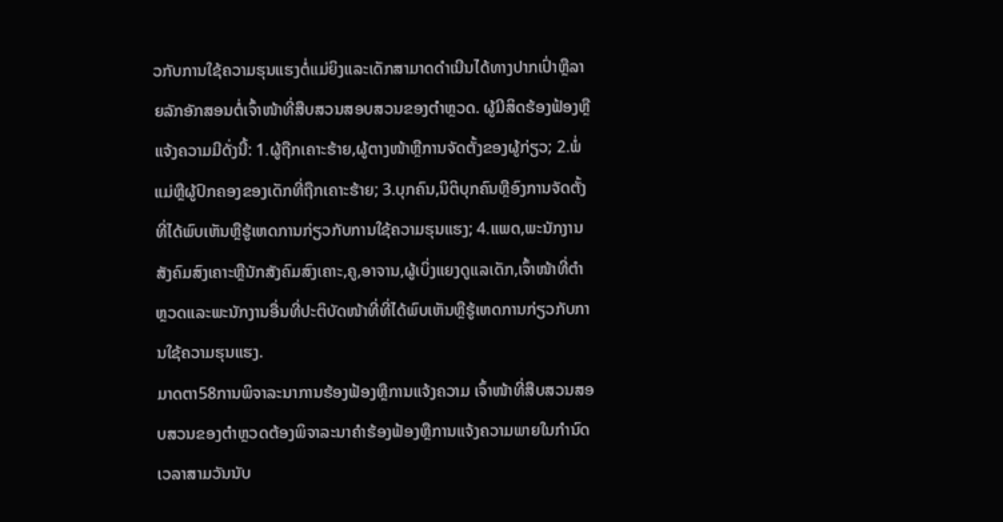ວກັບການໃຊ້ຄວາມຮຸນແຮງຕໍ່ແມ່ຍິງແລະເດັກສາມາດດໍາເນີນໄດ້ທາງປາກເປົ່າຫຼືລາຍລັກອັກສອນຕໍ່ເຈົ້າໜ້າທີ່ສືບສວນສອບສວນຂອງຕໍາຫຼວດ. ຜູ້ມີສິດຮ້ອງຟ້ອງຫຼືແຈ້ງຄວາມມີດັ່ງນີ້: 1.ຜູ້ຖືກເຄາະຮ້າຍ,ຜູ້ຕາງໜ້າຫຼືການຈັດຕັ້ງຂອງຜູ້ກ່ຽວ; 2.ພໍ່ແມ່ຫຼືຜູ້ປົກຄອງຂອງເດັກທີ່ຖືກເຄາະຮ້າຍ; 3.ບຸກຄົນ,ນິຕິບຸກຄົນຫຼືອົງການຈັດຕັ້ງທີ່ໄດ້ພົບເຫັນຫຼືຮູ້ເຫດການກ່ຽວກັບການໃຊ້ຄວາມຮຸນແຮງ; 4.ແພດ,ພະນັກງານສັງຄົມສົງເຄາະຫຼືນັກສັງຄົມສົງເຄາະ,ຄູ,ອາຈານ,ຜູ້ເບິ່ງແຍງດູແລເດັກ,ເຈົ້າໜ້າທີ່ຕໍາຫຼວດແລະພະນັກງານອື່ນທີ່ປະຕິບັດໜ້າທີ່ທີ່ໄດ້ພົບເຫັນຫຼືຮູ້ເຫດການກ່ຽວກັບການໃຊ້ຄວາມຮຸນແຮງ.
ມາດຕາ58ການພິຈາລະນາການຮ້ອງຟ້ອງຫຼືການແຈ້ງຄວາມ ເຈົ້າໜ້າທີ່ສືບສວນສອບສວນຂອງຕໍາຫຼວດຕ້ອງພິຈາລະນາຄໍາຮ້ອງຟ້ອງຫຼືການແຈ້ງຄວາມພາຍໃນກໍານົດເວລາສາມວັນນັບ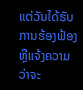ແຕ່ວັນໄດ້ຮັບການຮ້ອງຟ້ອງຫຼືແຈ້ງຄວາມວ່າຈະ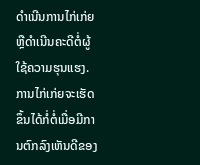ດໍາເນີນການໄກ່ເກ່ຍຫຼືດໍາເນີນຄະດີຕໍ່ຜູ້ໃຊ້ຄວາມຮຸນແຮງ. ການໄກ່ເກ່ຍຈະເຮັດຂຶ້ນໄດ້ກໍ່ຕໍ່ເມື່ອມີການຕົກລົງເຫັນດີຂອງ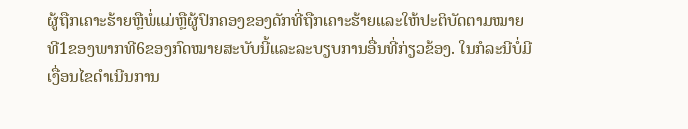ຜູ້ຖືກເຄາະຮ້າຍຫຼືພໍ່ແມ່ຫຼືຜູ້ປົກຄອງຂອງດັກທີ່ຖືກເຄາະຮ້າຍແລະໃຫ້ປະຕິບັດຕາມໝາຍທີ1ຂອງພາກທີ6ຂອງກົດໝາຍສະບັບນີ້ແລະລະບຽບການອື່ນທີ່ກ່ຽວຂ້ອງ. ໃນກໍລະນີບໍ່ມີເງື່ອນໄຂດໍາເນີນການ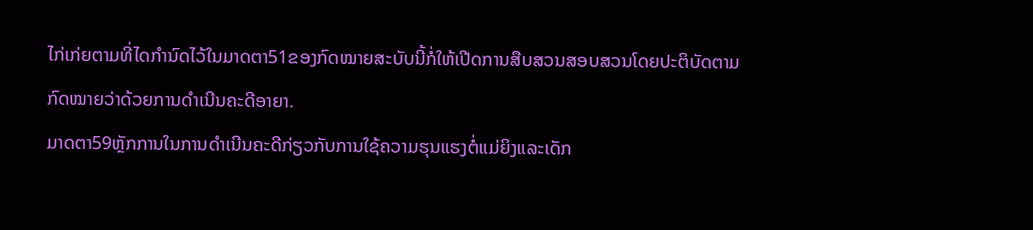ໄກ່ເກ່ຍຕາມທີ່ໄດກໍານົດໄວ້ໃນມາດຕາ51ຂອງກົດໝາຍສະບັບນີ້ກໍ່ໃຫ້ເປີດການສືບສວນສອບສວນໂດຍປະຕິບັດຕາມກົດໝາຍວ່າດ້ວຍການດໍາເນີນຄະດີອາຍາ.
ມາດຕາ59ຫຼັກການໃນການດໍາເນີນຄະດີກ່ຽວກັບການໃຊ້ຄວາມຮຸນແຮງຕໍ່ແມ່ຍິງແລະເດັກ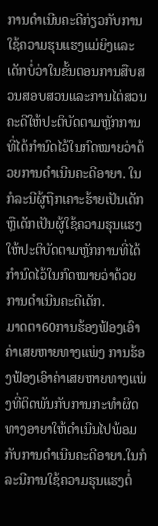ການດໍາເນີນຄະດີກ່ຽວກັບການໃຊ້ຄວາມຮຸນແຮງແມ່ຍິງແລະເດັກບໍ່ວ່າໃນຂັ້ນຕອນການສືບສວນສອບສວນແລະການໄຕ່ສວນຄະດີໃຫ້ປະຕິບັດຕາມຫຼັກການທີ່ໄດ້ກໍານົດໄວ້ໃນກົດໝາຍວ່າດ້ວຍການດໍາເນີນຄະດີອາຍາ. ໃນກໍລະນີຜູ້ຖືກເຄາະຮ້າຍເປັນເດັກຫຼືເດັກເປັນຜູ້ໃຊ້ຄວາມຮຸນແຮງໃຫ້ປະຕິບັດຕາມຫຼັກການທີ່ໄດ້ກໍານົດໄວ້ໃນກົດໝາຍວ່າດ້ວຍການດໍາເນີນຄະດີເດັກ.
ມາດຕາ60ການຮ້ອງຟ້ອງເອົາຄ່າເສຍຫາຍທາງແພ່ງ ການຮ້ອງຟ້ອງເອົາຄ່າເສຍຫາຍທາງແພ່ງທີ່ຕິດພັນກັບການກະທໍາຜິດທາງອາຍາໃຫ້ດໍາເນີນໄປພ້ອມກັບການດໍາເນີນຄະດີອາຍາ.ໃນກໍລະນີການໃຊ້ຄວາມຮຸນແຮງຕໍ່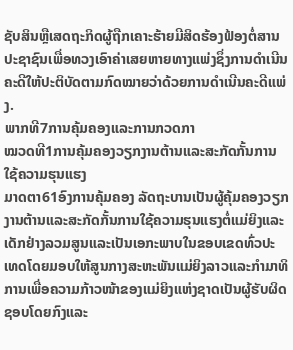ຊັບສິນຫຼືເສດຖະກິດຜູ້ຖືກເຄາະຮ້າຍມີສິດຮ້ອງຟ້ອງຕໍ່ສານປະຊາຊົນເພື່ອທວງເອົາຄ່າເສຍຫາຍທາງແພ່ງຊຶ່ງການດໍາເນີນຄະດີໃຫ້ປະຕິບັດຕາມກົດໝາຍວ່າດ້ວຍການດໍາເນີນຄະດີແພ່ງ.
ພາກທີ7ການຄຸ້ມຄອງແລະການກວດກາ
ໝວດທີ1ການຄຸ້ມຄອງວຽກງານຕ້ານແລະສະກັດກັ້ນການໃຊ້ຄວາມຮຸນແຮງ
ມາດຕາ61ອົງການຄຸ້ມຄອງ ລັດຖະບານເປັນຜູ້ຄຸ້ມຄອງວຽກງານຕ້ານແລະສະກັດກັ້ນການໃຊ້ຄວາມຮຸນແຮງຕໍ່ແມ່ຍິງແລະເດັກຢ່າງລວມສູນແລະເປັນເອກະພາບໃນຂອບເຂດທົ່ວປະເທດໂດຍມອບໃຫ້ສູນກາງສະຫະພັນແມ່ຍິງລາວແລະກໍາມາທິການເພື່ອຄວາມກ້າວໜ້າຂອງແມ່ຍິງແຫ່ງຊາດເປັນຜູ້ຮັບຜິດຊອບໂດຍກົງແລະ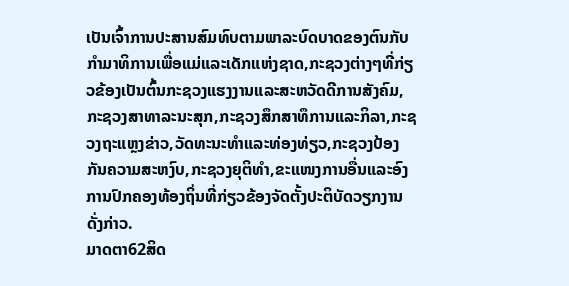ເປັນເຈົ້າການປະສານສົມທົບຕາມພາລະບົດບາດຂອງຕົນກັບກໍາມາທິການເພື່ອແມ່ແລະເດັກແຫ່ງຊາດ,ກະຊວງຕ່າງໆທີ່ກ່ຽວຂ້ອງເປັນຕົ້ນກະຊວງແຮງງານແລະສະຫວັດດີການສັງຄົມ,ກະຊວງສາທາລະນະສຸກ,ກະຊວງສຶກສາທຶການແລະກິລາ,ກະຊວງຖະແຫຼງຂ່າວ,ວັດທະນະທໍາແລະທ່ອງທ່ຽວ,ກະຊວງປ້ອງກັນຄວາມສະຫງົບ,ກະຊວງຍຸຕິທໍາ,ຂະແໜງການອື່ນແລະອົງການປົກຄອງທ້ອງຖິ່ນທີ່ກ່ຽວຂ້ອງຈັດຕັ້ງປະຕິບັດວຽກງານດັ່ງກ່າວ.
ມາດຕາ62ສິດ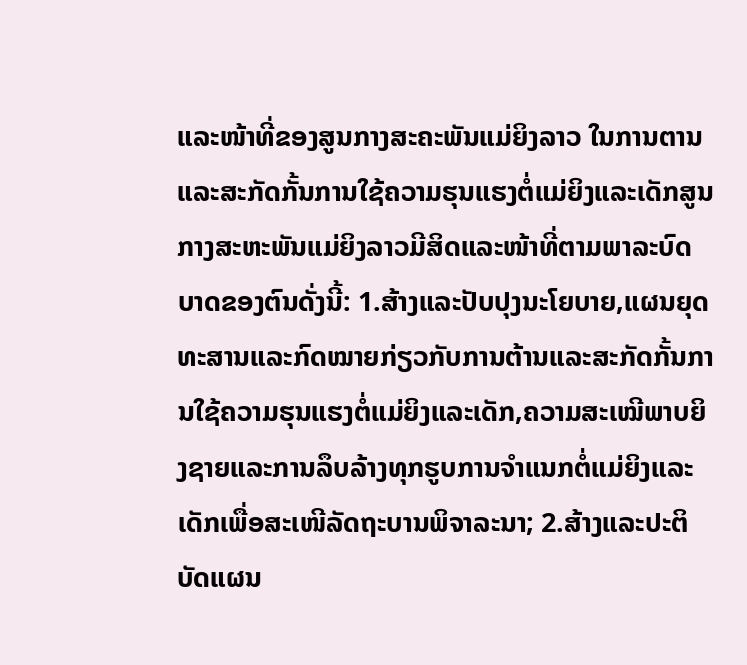ແລະໜ້າທີ່ຂອງສູນກາງສະຄະພັນແມ່ຍິງລາວ ໃນການຕານແລະສະກັດກັ້ນການໃຊ້ຄວາມຮຸນແຮງຕໍ່ແມ່ຍິງແລະເດັກສູນກາງສະຫະພັນແມ່ຍິງລາວມີສິດແລະໜ້າທີ່ຕາມພາລະບົດບາດຂອງຕົນດັ່ງນີ້: 1.ສ້າງແລະປັບປຸງນະໂຍບາຍ,ແຜນຍຸດທະສານແລະກົດໝາຍກ່ຽວກັບການຕ້ານແລະສະກັດກັ້ນການໃຊ້ຄວາມຮຸນແຮງຕໍ່ແມ່ຍິງແລະເດັກ,ຄວາມສະເໝີພາບຍິງຊາຍແລະການລຶບລ້າງທຸກຮູບການຈໍາແນກຕໍ່ແມ່ຍິງແລະເດັກເພື່ອສະເໜີລັດຖະບານພິຈາລະນາ; 2.ສ້າງແລະປະຕິບັດແຜນ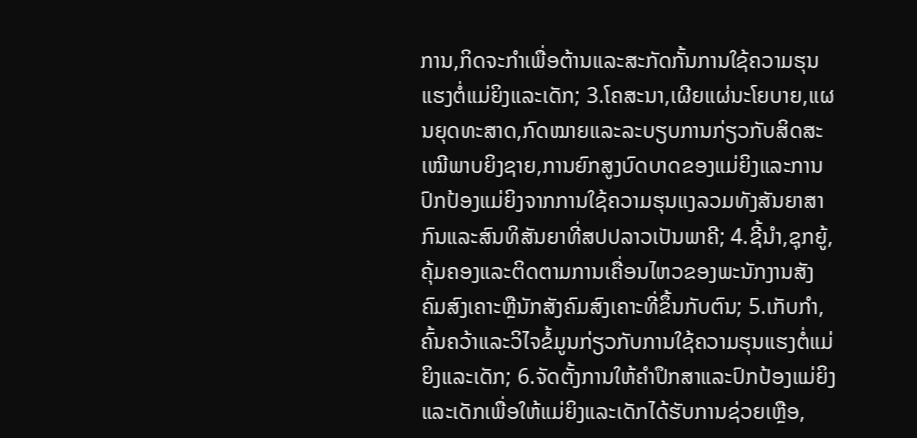ການ,ກິດຈະກໍາເພື່ອຕ້ານແລະສະກັດກັ້ນການໃຊ້ຄວາມຮຸນແຮງຕໍ່ແມ່ຍິງແລະເດັກ; 3.ໂຄສະນາ,ເຜີຍແຜ່ນະໂຍບາຍ,ແຜນຍຸດທະສາດ,ກົດໝາຍແລະລະບຽບການກ່ຽວກັບສິດສະເໝີພາບຍິງຊາຍ,ການຍົກສູງບົດບາດຂອງແມ່ຍິງແລະການປົກປ້ອງແມ່ຍິງຈາກການໃຊ້ຄວາມຮຸນແງລວມທັງສັນຍາສາກົນແລະສົນທິສັນຍາທີ່ສປປລາວເປັນພາຄີ; 4.ຊີ້ນໍາ,ຊຸກຍູ້,ຄຸ້ມຄອງແລະຕິດຕາມການເຄື່ອນໄຫວຂອງພະນັກງານສັງຄົມສົງເຄາະຫຼືນັກສັງຄົມສົງເຄາະທີ່ຂຶ້ນກັບຕົນ; 5.ເກັບກໍາ,ຄົ້ນຄວ້າແລະວິໄຈຂໍ້ມູນກ່ຽວກັບການໃຊ້ຄວາມຮຸນແຮງຕໍ່ແມ່ຍິງແລະເດັກ; 6.ຈັດຕັ້ງການໃຫ້ຄໍາປຶກສາແລະປົກປ້ອງແມ່ຍິງແລະເດັກເພື່ອໃຫ້ແມ່ຍິງແລະເດັກໄດ້ຮັບການຊ່ວຍເຫຼືອ,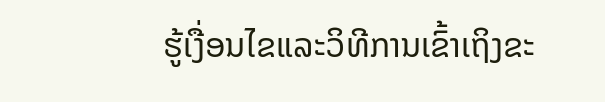ຮູ້ເງື່ອນໄຂແລະວິທີການເຂົ້າເຖິງຂະ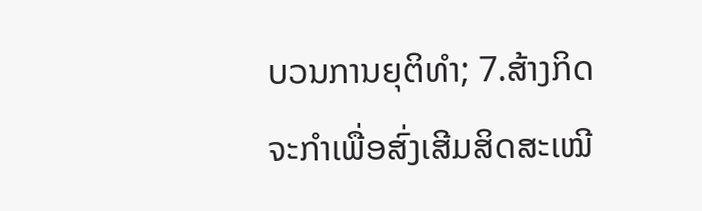ບວນການຍຸຕິທໍາ; 7.ສ້າງກິດຈະກໍາເພື່ອສົ່ງເສີມສິດສະເໝີ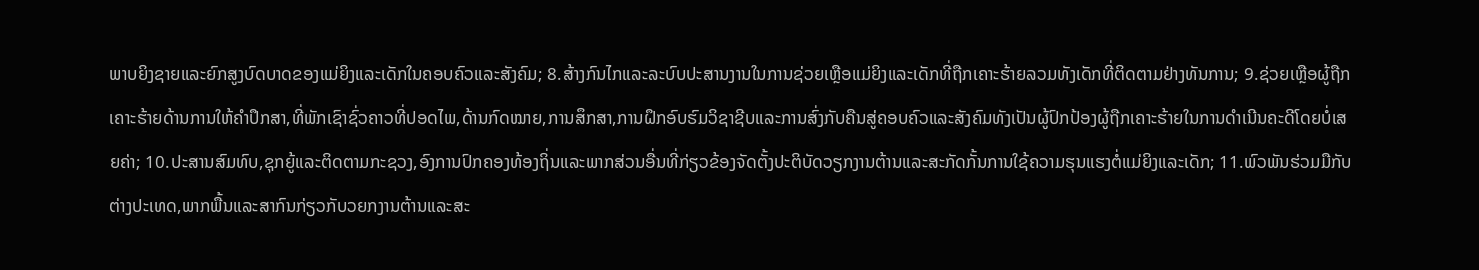ພາບຍິງຊາຍແລະຍົກສູງບົດບາດຂອງແມ່ຍິງແລະເດັກໃນຄອບຄົວແລະສັງຄົມ; 8.ສ້າງກົນໄກແລະລະບົບປະສານງານໃນການຊ່ວຍເຫຼືອແມ່ຍິງແລະເດັກທີ່ຖືກເຄາະຮ້າຍລວມທັງເດັກທີ່ຕິດຕາມຢ່າງທັນການ; 9.ຊ່ວຍເຫຼືອຜູ້ຖືກເຄາະຮ້າຍດ້ານການໃຫ້ຄໍາປຶກສາ,ທີ່ພັກເຊົາຊົ່ວຄາວທີ່ປອດໄພ,ດ້ານກົດໝາຍ,ການສຶກສາ,ການຝຶກອົບຮົມວິຊາຊີບແລະການສົ່ງກັບຄືນສູ່ຄອບຄົວແລະສັງຄົມທັງເປັນຜູ້ປົກປ້ອງຜູ້ຖືກເຄາະຮ້າຍໃນການດໍາເນີນຄະດີໂດຍບໍ່ເສຍຄ່າ; 10.ປະສານສົມທົບ,ຊຸກຍູ້ແລະຕິດຕາມກະຊວງ,ອົງການປົກຄອງທ້ອງຖິ່ນແລະພາກສ່ວນອື່ນທີ່ກ່ຽວຂ້ອງຈັດຕັ້ງປະຕິບັດວຽກງານຕ້ານແລະສະກັດກັ້ນການໃຊ້ຄວາມຮຸນແຮງຕໍ່ແມ່ຍິງແລະເດັກ; 11.ພົວພັນຮ່ວມມືກັບຕ່າງປະເທດ,ພາກພື້ນແລະສາກົນກ່ຽວກັບວຍກງານຕ້ານແລະສະ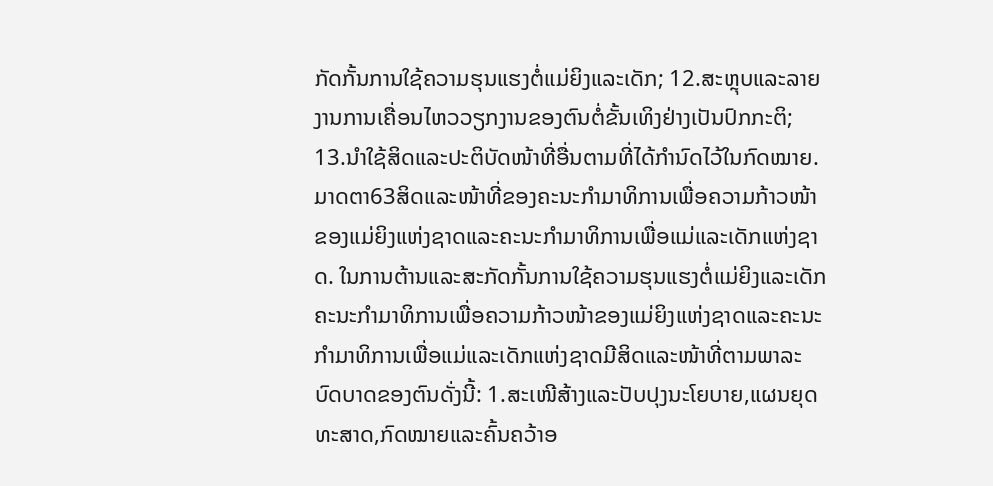ກັດກັ້ນການໃຊ້ຄວາມຮຸນແຮງຕໍ່ແມ່ຍິງແລະເດັກ; 12.ສະຫຼຸບແລະລາຍງານການເຄື່ອນໄຫວວຽກງານຂອງຕົນຕໍ່ຂັ້ນເທິງຢ່າງເປັນປົກກະຕິ; 13.ນໍາໃຊ້ສິດແລະປະຕິບັດໜ້າທີ່ອື່ນຕາມທີ່ໄດ້ກໍານົດໄວ້ໃນກົດໝາຍ.
ມາດຕາ63ສິດແລະໜ້າທີ່ຂອງຄະນະກໍາມາທິການເພື່ອຄວາມກ້າວໜ້າຂອງແມ່ຍິງແຫ່ງຊາດແລະຄະນະກໍາມາທິການເພື່ອແມ່ແລະເດັກແຫ່ງຊາດ. ໃນການຕ້ານແລະສະກັດກັ້ນການໃຊ້ຄວາມຮຸນແຮງຕໍ່ແມ່ຍິງແລະເດັກຄະນະກໍາມາທິການເພື່ອຄວາມກ້າວໜ້າຂອງແມ່ຍິງແຫ່ງຊາດແລະຄະນະກໍາມາທິການເພື່ອແມ່ແລະເດັກແຫ່ງຊາດມີສິດແລະໜ້າທີ່ຕາມພາລະບົດບາດຂອງຕົນດັ່ງນີ້: 1.ສະເໜີສ້າງແລະປັບປຸງນະໂຍບາຍ,ແຜນຍຸດທະສາດ,ກົດໝາຍແລະຄົ້ນຄວ້າອ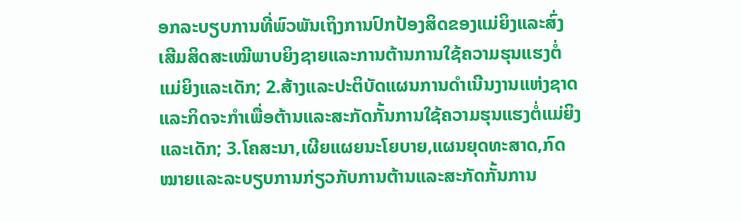ອກລະບຽບການທີ່ພົວພັນເຖິງການປົກປ້ອງສິດຂອງແມ່ຍິງແລະສົ່ງເສີມສິດສະເໝີພາບຍິງຊາຍແລະການຕ້ານການໃຊ້ຄວາມຮຸນແຮງຕໍ່ແມ່ຍິງແລະເດັກ; 2.ສ້າງແລະປະຕິບັດແຜນການດໍາເນີນງານແຫ່ງຊາດແລະກິດຈະກໍາເພື່ອຕ້ານແລະສະກັດກັ້ນການໃຊ້ຄວາມຮຸນແຮງຕໍ່ແມ່ຍິງແລະເດັກ; 3.ໂຄສະນາ,ເຜີຍແຜຍນະໂຍບາຍ,ແຜນຍຸດທະສາດ,ກົດໝາຍແລະລະບຽບການກ່ຽວກັບການຕ້ານແລະສະກັດກັ້ນການ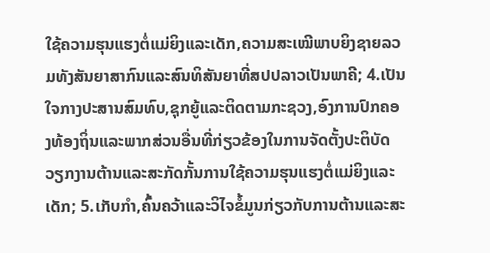ໃຊ້ຄວາມຮຸນແຮງຕໍ່ແມ່ຍິງແລະເດັກ,ຄວາມສະເໝີພາບຍິງຊາຍລວມທັງສັນຍາສາກົນແລະສົນທິສັນຍາທີ່ສປປລາວເປັນພາຄີ; 4.ເປັນໃຈກາງປະສານສົມທົບ,ຊຸກຍູ້ແລະຕິດຕາມກະຊວງ,ອົງການປົກຄອງທ້ອງຖິ່ນແລະພາກສ່ວນອື່ນທີ່ກ່ຽວຂ້ອງໃນການຈັດຕັ້ງປະຕິບັດວຽກງານຕ້ານແລະສະກັດກັ້ນການໃຊ້ຄວາມຮຸນແຮງຕໍ່ແມ່ຍິງແລະເດັກ; 5.ເກັບກໍາ,ຄົ້ນຄວ້າແລະວິໄຈຂໍ້ມູນກ່ຽວກັບການຕ້ານແລະສະ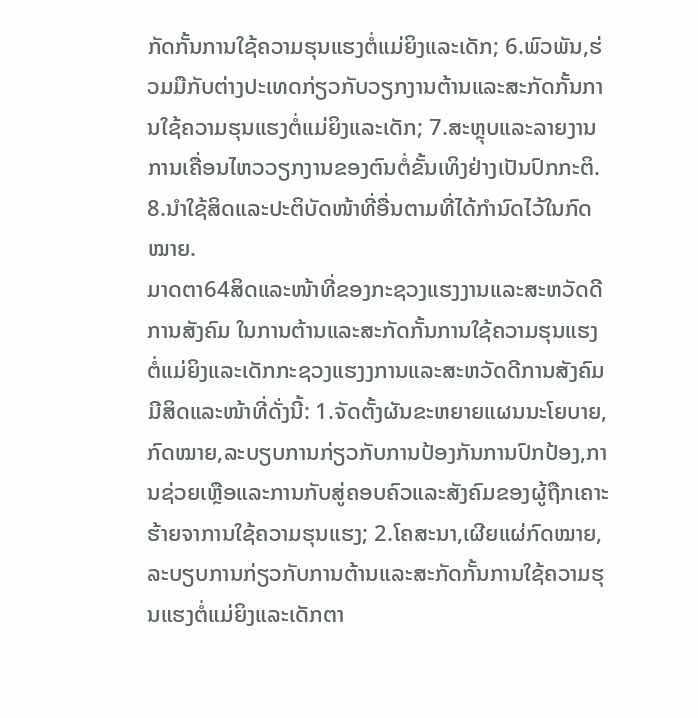ກັດກັ້ນການໃຊ້ຄວາມຮຸນແຮງຕໍ່ແມ່ຍິງແລະເດັກ; 6.ພົວພັນ,ຮ່ວມມືກັບຕ່າງປະເທດກ່ຽວກັບວຽກງານຕ້ານແລະສະກັດກັ້ນການໃຊ້ຄວາມຮຸນແຮງຕໍ່ແມ່ຍິງແລະເດັກ; 7.ສະຫຼຸບແລະລາຍງານການເຄື່ອນໄຫວວຽກງານຂອງຕົນຕໍ່ຂັ້ນເທິງຢ່າງເປັນປົກກະຕິ. 8.ນໍາໃຊ້ສິດແລະປະຕິບັດໜ້າທີ່ອື່ນຕາມທີ່ໄດ້ກໍານົດໄວ້ໃນກົດໝາຍ.
ມາດຕາ64ສິດແລະໜ້າທີ່ຂອງກະຊວງແຮງງານແລະສະຫວັດດີການສັງຄົມ ໃນການຕ້ານແລະສະກັດກັ້ນການໃຊ້ຄວາມຮຸນແຮງຕໍ່ແມ່ຍິງແລະເດັກກະຊວງແຮງງການແລະສະຫວັດດີການສັງຄົມມີສິດແລະໜ້າທີ່ດັ່ງນີ້: 1.ຈັດຕັ້ງຜັນຂະຫຍາຍແຜນນະໂຍບາຍ,ກົດໝາຍ,ລະບຽບການກ່ຽວກັບການປ້ອງກັນການປົກປ້ອງ,ການຊ່ວຍເຫຼືອແລະການກັບສູ່ຄອບຄົວແລະສັງຄົມຂອງຜູ້ຖືກເຄາະຮ້າຍຈາການໃຊ້ຄວາມຮຸນແຮງ; 2.ໂຄສະນາ,ເຜີຍແຜ່ກົດໝາຍ,ລະບຽບການກ່ຽວກັບການຕ້ານແລະສະກັດກັ້ນການໃຊ້ຄວາມຮຸນແຮງຕໍ່ແມ່ຍິງແລະເດັກຕາ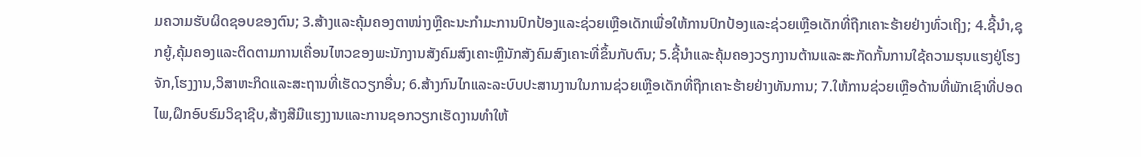ມຄວາມຮັບຜິດຊອບຂອງຕົນ; 3.ສ້າງແລະຄຸ້ມຄອງຕາໜ່າງຫຼືຄະນະກໍາມະການປົກປ້ອງແລະຊ່ວຍເຫຼືອເດັກເພື່ອໃຫ້ການປົກປ້ອງແລະຊ່ວຍເຫຼືອເດັກທີ່ຖືກເຄາະຮ້າຍຢ່າງທົ່ວເຖິງ; 4.ຊີ້ນໍາ,ຊຸກຍູ້,ຄຸ້ມຄອງແລະຕິດຕາມການເຄື່ອນໄຫວຂອງພະນັກງານສັງຄົມສົງເຄາະຫຼືນັກສັງຄົມສົງເຄາະທີ່ຂຶ້ນກັບຕົນ; 5.ຊີ້ນໍາແລະຄຸ້ມຄອງວຽກງານຕ້ານແລະສະກັດກັ້ນການໃຊ້ຄວາມຮຸນແຮງຢູ່ໂຮງຈັກ,ໂຮງງານ,ວິສາຫະກິດແລະສະຖານທີ່ເຮັດວຽກອື່ນ; 6.ສ້າງກົນໄກແລະລະບົບປະສານງານໃນການຊ່ວຍເຫຼືອເດັກທີ່ຖືກເຄາະຮ້າຍຢ່າງທັນການ; 7.ໃຫ້ການຊ່ວຍເຫຼືອດ້ານທີ່ພັກເຊົາທີ່ປອດໄພ,ຝຶກອົບຮົມວິຊາຊີບ,ສ້າງສີມືແຮງງານແລະການຊອກວຽກເຮັດງານທໍາໃຫ້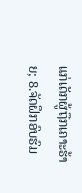ແກ່ເດັກຜູ້ຖືກເຄາະຮ້າຍ; 8.ຈັດຝຶກອົບຮົມ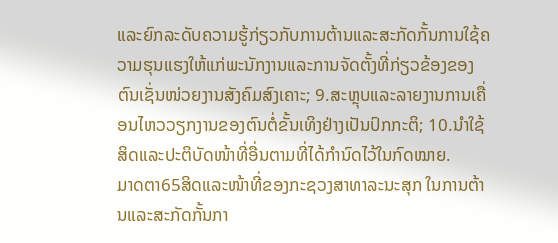ແລະຍົກລະດັບຄວາມຮູ້ກ່ຽວກັບການຕ້ານແລະສະກັດກັ້ນການໃຊ້ຄວາມຮຸນແຮງໃຫ້ແກ່ພະນັກງານແລະການຈັດຕັ້ງທີ່ກ່ຽວຂ້ອງຂອງຕົນເຊັ່ນໜ່ວຍງານສັງຄົມສົງເຄາະ; 9.ສະຫຼຸບແລະລາຍງານການເຄື່ອນໄຫວວຽກງານຂອງຕົນຕໍ່ຂັ້ນເທິງຢ່າງເປັນປົກກະຕິ; 10.ນໍາໃຊ້ສິດແລະປະຕິບັດໜ້າທີ່ອື່ນຕາມທີ່ໄດ້ກໍານົດໄວ້ໃນກົດໝາຍ.
ມາດຕາ65ສິດແລະໜ້າທີ່ຂອງກະຊວງສາທາລະນະສຸກ ໃນການຕ້ານແລະສະກັດກັ້ນກາ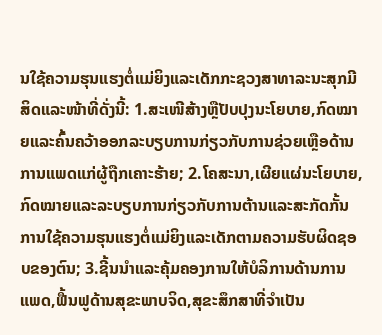ນໃຊ້ຄວາມຮຸນແຮງຕໍ່ແມ່ຍິງແລະເດັກກະຊວງສາທາລະນະສຸກມີສິດແລະໜ້າທີ່ດັ່ງນີ້: 1.ສະເໜີສ້າງຫຼືປັບປຸງນະໂຍບາຍ,ກົດໝາຍແລະຄົ້ນຄວ້າອອກລະບຽບການກ່ຽວກັບການຊ່ວຍເຫຼືອດ້ານການແພດແກ່ຜູ້ຖືກເຄາະຮ້າຍ; 2.ໂຄສະນາ,ເຜີຍແຜ່ນະໂຍບາຍ,ກົດໝາຍແລະລະບຽບການກ່ຽວກັບການຕ້ານແລະສະກັດກັ້ນການໃຊ້ຄວາມຮຸນແຮງຕໍ່ແມ່ຍິງແລະເດັກຕາມຄວາມຮັບຜິດຊອບຂອງຕົນ; 3.ຊີ້ນນໍາແລະຄຸ້ມຄອງການໃຫ້ບໍລິການດ້ານການແພດ,ຟື້ນຟູດ້ານສຸຂະພາບຈິດ,ສຸຂະສຶກສາທີ່ຈໍາເປັນ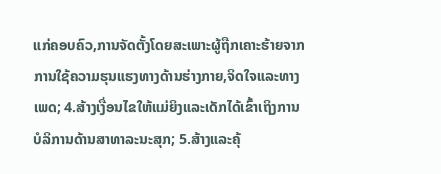ແກ່ຄອບຄົວ,ການຈັດຕັ້ງໂດຍສະເພາະຜູ້ຖືກເຄາະຮ້າຍຈາກການໃຊ້ຄວາມຮຸນແຮງທາງດ້ານຮ່າງກາຍ,ຈິດໃຈແລະທາງເພດ; 4.ສ້າງເງື່ອນໄຂໃຫ້ແມ່ຍິງແລະເດັກໄດ້ເຂົ້າເຖິງການບໍລິການດ້ານສາທາລະນະສຸກ; 5.ສ້າງແລະຄຸ້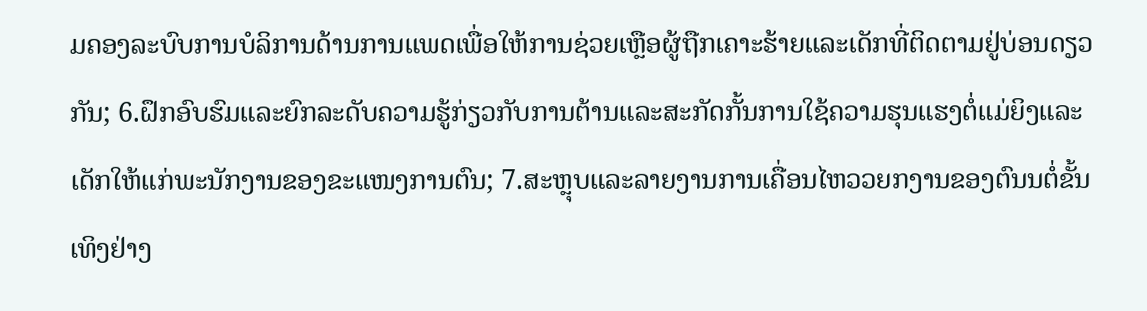ມຄອງລະບົບການບໍລິການດ້ານການແພດເພື່ອໃຫ້ການຊ່ວຍເຫຼືອຜູ້ຖືກເຄາະຮ້າຍແລະເດັກທີ່ຕິດຕາມຢູ່ບ່ອນດຽວກັນ; 6.ຝຶກອົບຮົມແລະຍົກລະດັບຄວາມຮູ້ກ່ຽວກັບການຕ້ານແລະສະກັດກັ້ນການໃຊ້ຄວາມຮຸນແຮງຕໍ່ແມ່ຍິງແລະເດັກໃຫ້ແກ່ພະນັກງານຂອງຂະແໜງການຕົນ; 7.ສະຫຼຸບແລະລາຍງານການເຄື່ອນໄຫວວຍກງານຂອງຕົນນຕໍ່ຂັ້ນເທິງຢ່າງ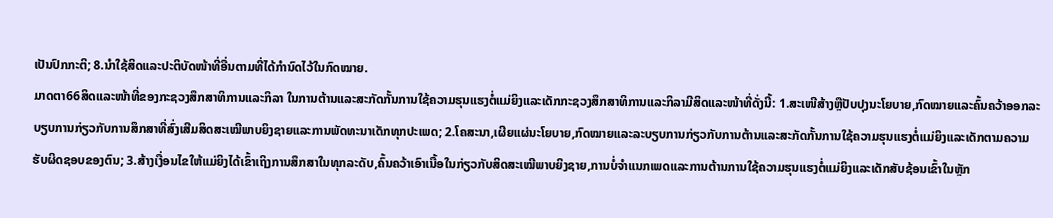ເປັນປົກກະຕິ; 8.ນໍາໃຊ້ສິດແລະປະຕິບັດໜ້າທີ່ອື່ນຕາມທີ່ໄດ້ກໍານົດໄວ້ໃນກົດໝາຍ.
ມາດຕາ66ສິດແລະໜ້າທີ່ຂອງກະຊວງສຶກສາທິການແລະກິລາ ໃນການຕ້ານແລະສະກັດກັ້ນການໃຊ້ຄວາມຮຸນແຮງຕໍ່ແມ່ຍິງແລະເດັກກະຊວງສຶກສາທິການແລະກິລາມີສິດແລະໜ້າທີ່ດັ່ງນີ້: 1.ສະເໜີສ້າງຫຼືປັບປຸງນະໂຍບາຍ,ກົດໝາຍແລະຄົ້ນຄວ້າອອກລະບຽບການກ່ຽວກັບການສຶກສາທີ່ສົ່ງເສີມສິດສະເໝີພາບຍິງຊາຍແລະການພັດທະນາເດັກທຸກປະເພດ; 2.ໂຄສະນາ,ເຜີຍແຜ່ນະໂຍບາຍ,ກົດໝາຍແລະລະບຽບການກ່ຽວກັບການຕ້ານແລະສະກັດກັ້ນການໃຊ້ຄວາມຮຸນແຮງຕໍ່ແມ່ຍິງແລະເດັກຕາມຄວາມຮັບຜິດຊອບຂອງຕົນ; 3.ສ້າງເງື່ອນໄຂໃຫ້ແມ່ຍິງໄດ້ເຂົ້າເຖິງການສຶກສາໃນທຸກລະດັບ,ຄົ້ນຄວ້າເອົາເນື້ອໃນກ່ຽວກັບສິດສະເໝີພາບຍິງຊາຍ,ການບໍ່ຈໍາແນກເພດແລະການຕ້ານການໃຊ້ຄວາມຮຸນແຮງຕໍ່ແມ່ຍິງແລະເດັກສັບຊ້ອນເຂົ້າໃນຫຼັກ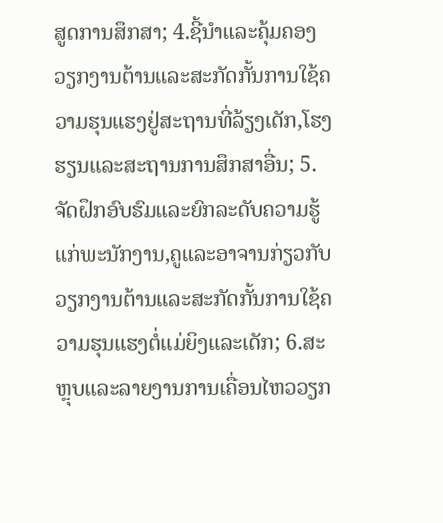ສູດການສຶກສາ; 4.ຊີ້ນໍາແລະຄຸ້ມຄອງວຽກງານຕ້ານແລະສະກັດກັ້ນການໃຊ້ຄວາມຮຸນແຮງຢູ່ສະຖານທີ່ລ້ຽງເດັກ,ໂຮງຮຽນແລະສະຖານການສຶກສາອື່ນ; 5.ຈັດຝຶກອົບຮົມແລະຍົກລະດັບຄວາມຮູ້ແກ່ພະນັກງານ,ຄູແລະອາຈານກ່ຽວກັບວຽກງານຕ້ານແລະສະກັດກັ້ນການໃຊ້ຄວາມຮຸນແຮງຕໍ່ແມ່ຍິງແລະເດັກ; 6.ສະຫຼຸບແລະລາຍງານການເຄື່ອນໄຫວວຽກ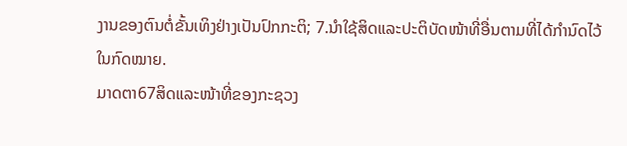ງານຂອງຕົນຕໍ່ຂັ້ນເທິງຢ່າງເປັນປົກກະຕິ; 7.ນໍາໃຊ້ສິດແລະປະຕິບັດໜ້າທີ່ອື່ນຕາມທີ່ໄດ້ກໍານົດໄວ້ໃນກົດໝາຍ.
ມາດຕາ67ສິດແລະໜ້າທີ່ຂອງກະຊວງ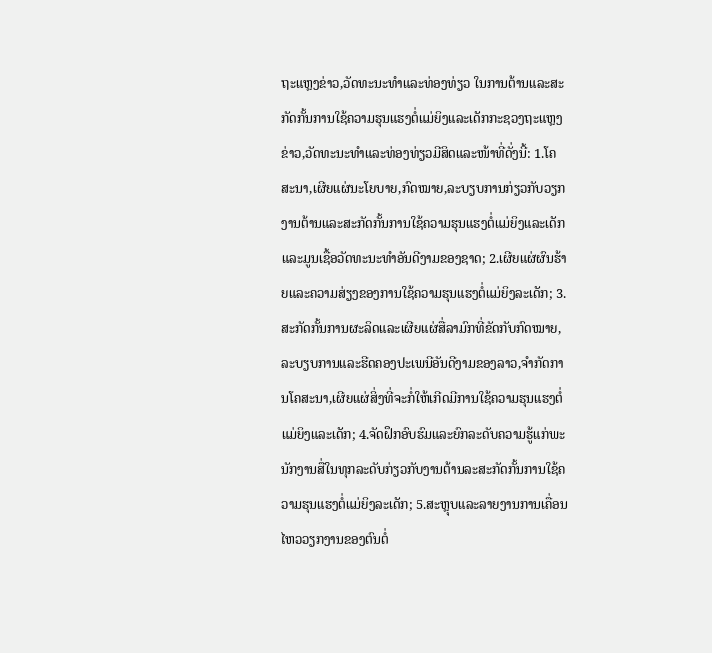ຖະແຫຼງຂ່າວ,ວັດທະນະທໍາແລະທ່ອງທ່ຽວ ໃນການຕ້ານແລະສະກັດກັ້ນການໃຊ້ຄວາມຮຸນແຮງຕໍ່ແມ່ຍິງແລະເດັກກະຊວງຖະແຫຼງຂ່າວ,ວັດທະນະທໍາແລະທ່ອງທ່ຽວມີສິດແລະໜ້າທີ່ດັ່ງນີ້: 1.ໂຄສະນາ,ເຜີຍແຜ່ນະໂຍບາຍ,ກົດໝາຍ,ລະບຽບການກ່ຽວກັບວຽກງານຕ້ານແລະສະກັດກັ້ນການໃຊ້ຄວາມຮຸນແຮງຕໍ່ແມ່ຍິງແລະເດັກແລະມູນເຊື້ອວັດທະນະທໍາອັນດີງາມຂອງຊາດ; 2.ເຜີຍແຜ່ຜົນຮ້າຍແລະຄວາມສ່ຽງຂອງການໃຊ້ຄວາມຮຸນແຮງຕໍ່ແມ່ຍິງລະເດັກ; 3.ສະກັດກັ້ນການຜະລິດແລະເຜີຍແຜ່ສື່ລາມົກທີ່ຂັດກັບກົດໝາຍ,ລະບຽບການແລະຮີດຄອງປະເພນີອັນດີງາມຂອງລາວ,ຈໍາກັດການໂຄສະນາ,ເຜີຍແຜ່ສິ່ງທີ່ຈະກໍ່ໃຫ້ເກີດມີການໃຊ້ຄວາມຮຸນແຮງຕໍ່ແມ່ຍິງແລະເດັກ; 4.ຈັດຝຶກອົບຮົມແລະຍົກລະດັບຄວາມຮູ້ແກ່ພະນັກງານສື່ໃນທຸກລະດັບກ່ຽວກັບງານຕ້ານລະສະກັດກັ້ນການໃຊ້ຄວາມຮຸນແຮງຕໍ່ແມ່ຍິງລະເດັກ; 5.ສະຫຼຸບແລະລາຍງານການເຄື່ອນໄຫວວຽກງານຂອງຕົນຕໍ່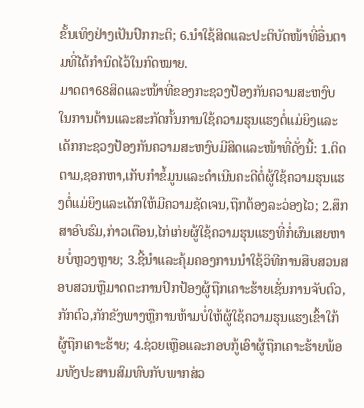ຂັ້ນເທິງຢ່າງເປັນປົກກະຕິ; 6.ນໍາໃຊ້ສິດແລະປະຕິບັດໜ້າທີ່ອື່ນຕາມທີ່ໄດ້ກໍານົດໄວ້ໃນກົດໝາຍ.
ມາດຕາ68ສິດແລະໜ້າທີ່ຂອງກະຊວງປ້ອງກັນຄວາມສະຫງົບ ໃນການຕ້ານແລະສະກັດກັ້ນການໃຊ້ຄວາມຮຸນແຮງຕໍ່ແມ່ຍິງແລະເດັກກະຊວງປ້ອງກັນຄວາມສະຫງົບມີສິດແລະໜ້າທີ່ດັ່ງນີ້: 1.ຕິດຕາມ,ຊອກຫາ,ເກັບກໍາຂໍ້ມູນແລະດໍາເນີນຄະດີຕໍ່ຜູ້ໃຊ້ຄວາມຮຸນແຮງຕໍ່ແມ່ຍິງແລະເດັກໃຫ້ມີຄວາມຊັດເຈນ,ຖືກຕ້ອງລະວ່ອງໄວ; 2.ສຶກສາອົບຮົມ,ກ່າວເຕືອນ,ໄກ່ເກ່ຍຜູ້ໃຊ້ຄວາມຮຸນແຮງທີ່ກໍ່ຜົນເສຍຫາຍບໍ່ຫຼວງຫຼາຍ; 3.ຊີ້ນໍາແລະຄຸ້ມຄອງການນໍາໃຊ້ວິທີການສືບສວນສອບສວນຫຼືມາດຕະການປົກປ້ອງຜູ້ຖືກເຄາະຮ້າຍເຊັ່ນການຈັບຕົວ,ກັກຕົວ,ກັກຂັງພາງຫຼືການຫ້າມບໍ່ໃຫ້ຜູ້ໃຊ້ຄວາມຮຸນແຮງເຂົ້າໃກ້ຜູ້ຖືກເຄາະຮ້າຍ; 4.ຊ່ວຍເຫຼືອແລະກອບກູ້ເອົາຜູ້ຖືກເຄາະຮ້າຍພ້ອມທັງປະສານສົມທົບກັບພາກສ່ວ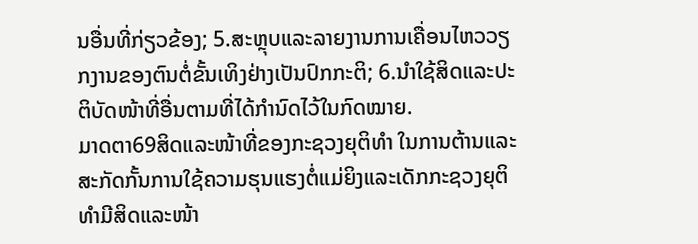ນອື່ນທີ່ກ່ຽວຂ້ອງ; 5.ສະຫຼຸບແລະລາຍງານການເຄື່ອນໄຫວວຽກງານຂອງຕົນຕໍ່ຂັ້ນເທິງຢ່າງເປັນປົກກະຕິ; 6.ນໍາໃຊ້ສິດແລະປະຕິບັດໜ້າທີ່ອື່ນຕາມທີ່ໄດ້ກໍານົດໄວ້ໃນກົດໝາຍ.
ມາດຕາ69ສິດແລະໜ້າທີ່ຂອງກະຊວງຍຸຕິທໍາ ໃນການຕ້ານແລະສະກັດກັ້ນການໃຊ້ຄວາມຮຸນແຮງຕໍ່ແມ່ຍິງແລະເດັກກະຊວງຍຸຕິທໍາມີສິດແລະໜ້າ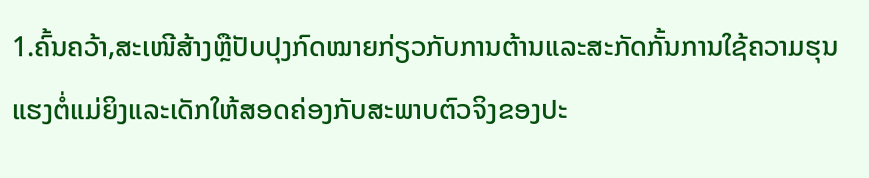1.ຄົ້ນຄວ້າ,ສະເໜີສ້າງຫຼືປັບປຸງກົດໝາຍກ່ຽວກັບການຕ້ານແລະສະກັດກັ້ນການໃຊ້ຄວາມຮຸນແຮງຕໍ່ແມ່ຍິງແລະເດັກໃຫ້ສອດຄ່ອງກັບສະພາບຕົວຈິງຂອງປະ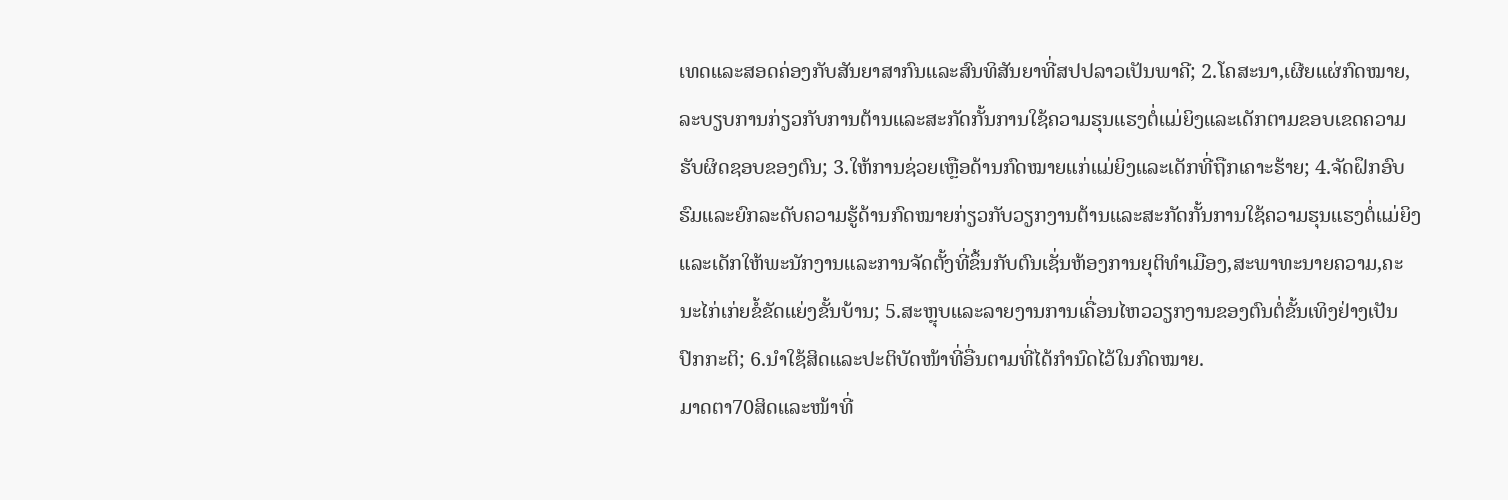ເທດແລະສອດຄ່ອງກັບສັນຍາສາກົນແລະສົນທິສັນຍາທີ່ສປປລາວເປັນພາຄີ; 2.ໂຄສະນາ,ເຜີຍແຜ່ກົດໝາຍ,ລະບຽບການກ່ຽວກັບການຕ້ານແລະສະກັດກັ້ນການໃຊ້ຄວາມຮຸນແຮງຕໍ່ແມ່ຍິງແລະເດັກຕາມຂອບເຂດຄວາມຮັບຜິດຊອບຂອງຕົນ; 3.ໃຫ້ການຊ່ວຍເຫຼືອດ້ານກົດໝາຍແກ່ແມ່ຍິງແລະເດັກທີ່ຖືກເຄາະຮ້າຍ; 4.ຈັດຝຶກອົບຮົມແລະຍົກລະດັບຄວາມຮູ້ດ້ານກົດໝາຍກ່ຽວກັບວຽກງານຕ້ານແລະສະກັດກັ້ນການໃຊ້ຄວາມຮຸນແຮງຕໍ່ແມ່ຍິງແລະເດັກໃຫ້ພະນັກງານແລະການຈັດຕັ້ງທີ່ຂຶ້ນກັບຕົນເຊັ່ນຫ້ອງການຍຸຕິທໍາເມືອງ,ສະພາທະນາຍຄວາມ,ຄະນະໄກ່ເກ່ຍຂໍ້ຂັດແຍ່ງຂັ້ນບ້ານ; 5.ສະຫຼຸບແລະລາຍງານການເຄື່ອນໄຫວວຽກງານຂອງຕົນຕໍ່ຂັ້ນເທິງຢ່າງເປັນປົກກະຕິ; 6.ນໍາໃຊ້ສິດແລະປະຕິບັດໜ້າທີ່ອື່ນຕາມທີ່ໄດ້ກໍານົດໄວ້ໃນກົດໝາຍ.
ມາດຕາ70ສິດແລະໜ້າທີ່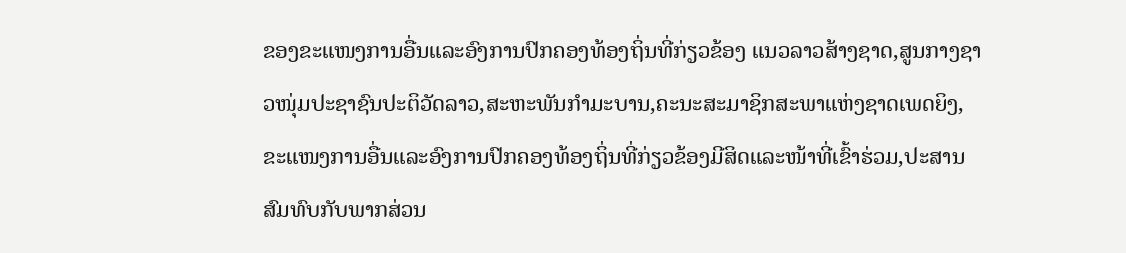ຂອງຂະແໜງການອື່ນແລະອົງການປົກຄອງທ້ອງຖິ່ນທີ່ກ່ຽວຂ້ອງ ແນວລາວສ້າງຊາດ,ສູນກາງຊາວໜຸ່ມປະຊາຊົນປະຕິວັດລາວ,ສະຫະພັນກໍາມະບານ,ຄະນະສະມາຊິກສະພາແຫ່ງຊາດເພດຍິງ,ຂະແໜງການອື່ນແລະອົງການປົກຄອງທ້ອງຖິ່ນທີ່ກ່ຽວຂ້ອງມີສິດແລະໜ້າທີ່ເຂົ້າຮ່ວມ,ປະສານສົມທົບກັບພາກສ່ວນ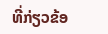ທີ່ກ່ຽວຂ້ອ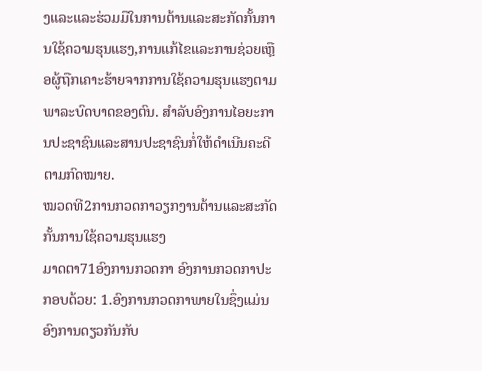ງແລະແລະຮ່ວມມືໃນການຕ້ານແລະສະກັດກັ້ນການໃຊ້ຄວາມຮຸນແຮງ,ການແກ້ໄຂແລະການຊ່ວຍເຫຼືອຜູ້ຖືກເຄາະຮ້າຍຈາກການໃຊ້ຄວາມຮຸນແຮງຕາມພາລະບົດບາດຂອງຕົນ. ສໍາລັບອົງການໄອຍະການປະຊາຊົນແລະສານປະຊາຊົນກໍ່ໃຫ້ດໍາເນີນຄະດີຕາມກົດໝາຍ.
ໝວດທີ2ການກວດກາວຽກງານຕ້ານແລະສະກັດກັ້ນການໃຊ້ຄວາມຮຸນແຮງ
ມາດຕາ71ອົງການກວດກາ ອົງການກວດກາປະກອບດ້ວຍ: 1.ອົງການກວດກາພາຍໃນຊຶ່ງແມ່ນອົງການດຽວກັນກັບ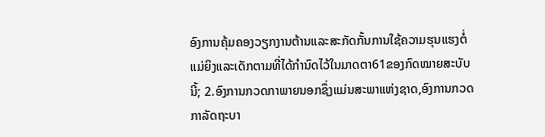ອົງການຄຸ້ມຄອງວຽກງານຕ້ານແລະສະກັດກັ້ນການໃຊ້ຄວາມຮຸນແຮງຕໍ່ແມ່ຍິງແລະເດັກຕາມທີ່ໄດ້ກໍານົດໄວ້ໃນມາດຕາ61ຂອງກົດໝາຍສະບັບນີ້; 2.ອົງການກວດກາພາຍນອກຊຶ່ງແມ່ນສະພາແຫ່ງຊາດ,ອົງການກວດກາລັດຖະບາ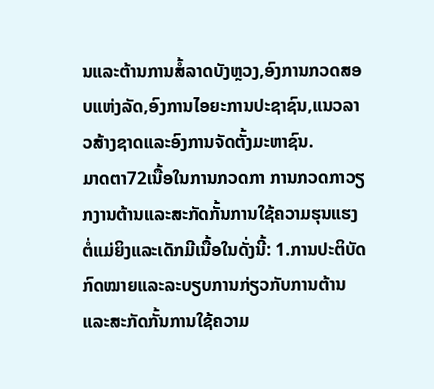ນແລະຕ້ານການສໍ້ລາດບັງຫຼວງ,ອົງການກວດສອບແຫ່ງລັດ,ອົງການໄອຍະການປະຊາຊົນ,ແນວລາວສ້າງຊາດແລະອົງການຈັດຕັ້ງມະຫາຊົນ.
ມາດຕາ72ເນື້ອໃນການກວດກາ ການກວດກາວຽກງານຕ້ານແລະສະກັດກັ້ນການໃຊ້ຄວາມຮຸນແຮງຕໍ່ແມ່ຍິງແລະເດັກມີເນື້ອໃນດັ່ງນີ້: 1.ການປະຕິບັດກົດໝາຍແລະລະບຽບການກ່ຽວກັບການຕ້ານແລະສະກັດກັ້ນການໃຊ້ຄວາມ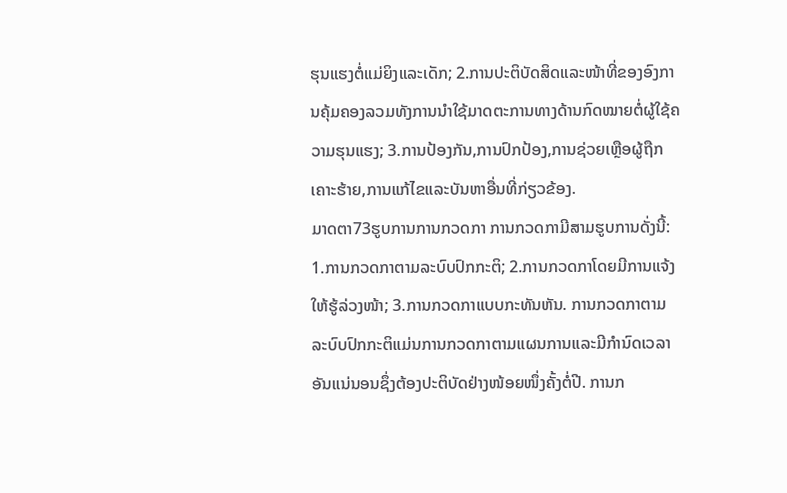ຮຸນແຮງຕໍ່ແມ່ຍິງແລະເດັກ; 2.ການປະຕິບັດສິດແລະໜ້າທີ່ຂອງອົງການຄຸ້ມຄອງລວມທັງການນໍາໃຊ້ມາດຕະການທາງດ້ານກົດໝາຍຕໍ່ຜູ້ໃຊ້ຄວາມຮຸນແຮງ; 3.ການປ້ອງກັນ,ການປົກປ້ອງ,ການຊ່ວຍເຫຼືອຜູ້ຖືກເຄາະຮ້າຍ,ການແກ້ໄຂແລະບັນຫາອື່ນທີ່ກ່ຽວຂ້ອງ.
ມາດຕາ73ຮູບການການກວດກາ ການກວດກາມີສາມຮູບການດັ່ງນີ້: 1.ການກວດກາຕາມລະບົບປົກກະຕິ; 2.ການກວດກາໂດຍມີການແຈ້ງໃຫ້ຮູ້ລ່ວງໜ້າ; 3.ການກວດກາແບບກະທັນຫັນ. ການກວດກາຕາມລະບົບປົກກະຕິແມ່ນການກວດກາຕາມແຜນການແລະມີກໍານົດເວລາອັນແນ່ນອນຊຶ່ງຕ້ອງປະຕິບັດຢ່າງໜ້ອຍໜຶ່ງຄັ້ງຕໍ່ປີ. ການກ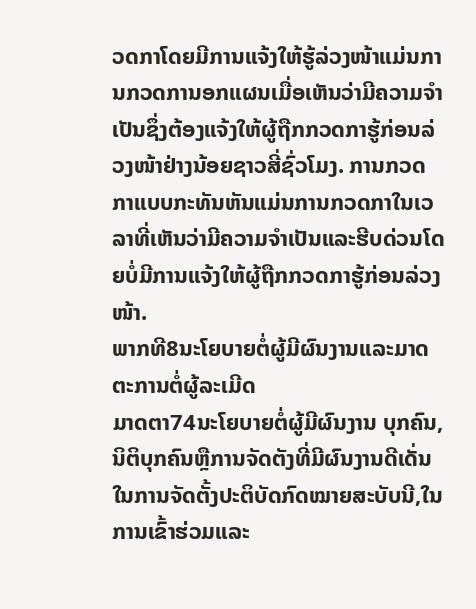ວດກາໂດຍມີການແຈ້ງໃຫ້ຮູ້ລ່ວງໜ້າແມ່ນການກວດການອກແຜນເມື່ອເຫັນວ່າມີຄວາມຈໍາເປັນຊຶ່ງຕ້ອງແຈ້ງໃຫ້ຜູ້ຖືກກວດກາຮູ້ກ່ອນລ່ວງໜ້າຢ່າງນ້ອຍຊາວສີ່ຊົ່ວໂມງ. ການກວດກາແບບກະທັນຫັນແມ່ນການກວດກາໃນເວລາທີ່ເຫັນວ່າມີຄວາມຈໍາເປັນແລະຮີບດ່ວນໂດຍບໍ່ມີການແຈ້ງໃຫ້ຜູ້ຖືກກວດກາຮູ້ກ່ອນລ່ວງໜ້າ.
ພາກທີ8ນະໂຍບາຍຕໍ່ຜູ້ມີຜົນງານແລະມາດຕະການຕໍ່ຜູ້ລະເມີດ
ມາດຕາ74ນະໂຍບາຍຕໍ່ຜູ້ມີຜົນງານ ບຸກຄົນ,ນິຕິບຸກຄົນຫຼືການຈັດຕັງທີ່ມີຜົນງານດີເດັ່ນໃນການຈັດຕັ້ງປະຕິບັດກົດໝາຍສະບັບນີ,ໃນການເຂົ້າຮ່ວມແລະ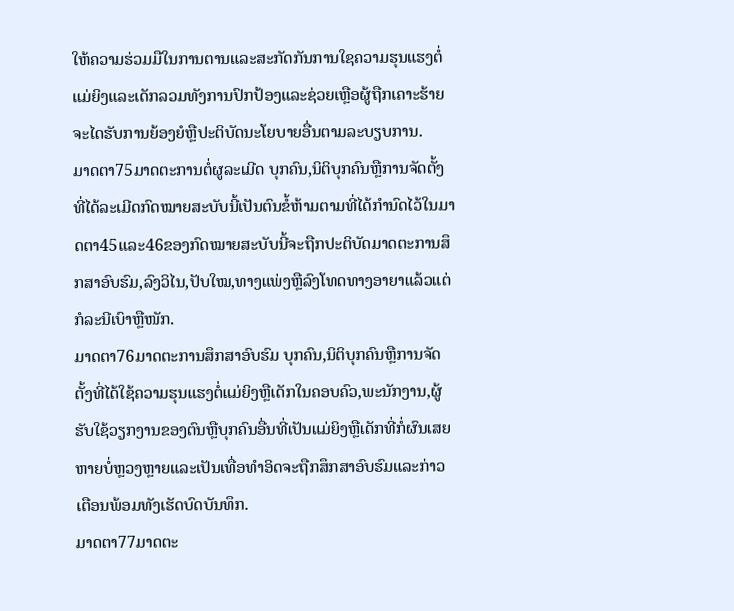ໃຫ້ຄວາມຮ່ວມມືໃນການຕານແລະສະກັດກັນການໃຊຄວາມຮຸນແຮງຕໍ່ແມ່ຍິງແລະເດັກລວມທັງການປົກປ້ອງແລະຊ່ວຍເຫຼືອຜູ້ຖືກເຄາະຮ້າຍຈະໄດຮັບການຍ້ອງຍໍຫຼືປະຕິບັດນະໂຍບາຍອື່ນຕາມລະບຽບການ.
ມາດຕາ75ມາດຕະການຕໍ່ຜູລະເມີດ ບຸກຄົນ,ນິຕິບຸກຄົນຫຼືການຈັດຕັ້ງທີ່ໄດ້ລະເມີດກົດໝາຍສະບັບນີ້ເປັນຕົນຂໍ້ຫ້າມຕາມທີ່ໄດ້ກໍານົດໄວ້ໃນມາດຕາ45ແລະ46ຂອງກົດໝາຍສະບັບນີ້ຈະຖືກປະຕິບັດມາດຕະການສຶກສາອົບຮົມ,ລົງວິໄນ,ປັບໃໝ,ທາງແພ່ງຫຼືລົງໂທດທາງອາຍາແລ້ວແຕ່ກໍລະນີເບົາຫຼືໜັກ.
ມາດຕາ76ມາດຕະການສຶກສາອົບຮົມ ບຸກຄົນ,ນິຕິບຸກຄົນຫຼືການຈັດຕັ້ງທີ່ໄດ້ໃຊ້ຄວາມຮຸນແຮງຕໍ່ແມ່ຍິງຫຼືເດັກໃນຄອບຄົວ,ພະນັກງານ,ຜູ້ຮັບໃຊ້ວຽກງານຂອງຕົນຫຼືບຸກຄົນອື່ນທີ່ເປັນແມ່ຍິງຫຼືເດັກທີ່ກໍ່ຜົນເສຍຫາຍບໍ່ຫຼວງຫຼາຍແລະເປັນເທື່ອທໍາອິດຈະຖືກສຶກສາອົບຮົມແລະກ່າວເຕືອນພ້ອມທັງເຮັດບົດບັນທຶກ.
ມາດຕາ77ມາດຕະ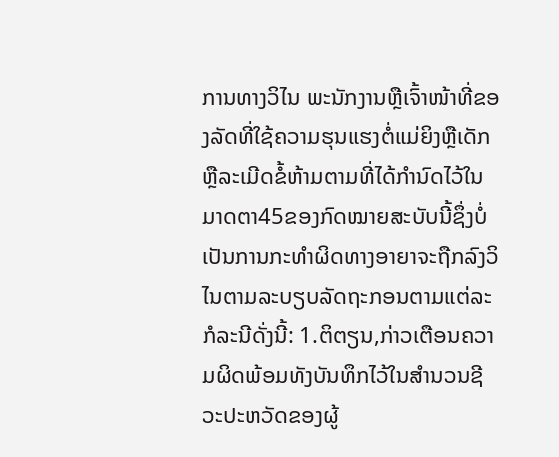ການທາງວິໄນ ພະນັກງານຫຼືເຈົ້າໜ້າທີ່ຂອງລັດທີ່ໃຊ້ຄວາມຮຸນແຮງຕໍ່ແມ່ຍິງຫຼືເດັກຫຼືລະເມີດຂໍ້ຫ້າມຕາມທີ່ໄດ້ກໍານົດໄວ້ໃນມາດຕາ45ຂອງກົດໝາຍສະບັບນີ້ຊຶ່ງບໍ່ເປັນການກະທໍາຜິດທາງອາຍາຈະຖືກລົງວິໄນຕາມລະບຽບລັດຖະກອນຕາມແຕ່ລະກໍລະນີດັ່ງນີ້: 1.ຕິຕຽນ,ກ່າວເຕືອນຄວາມຜິດພ້ອມທັງບັນທຶກໄວ້ໃນສໍານວນຊີວະປະຫວັດຂອງຜູ້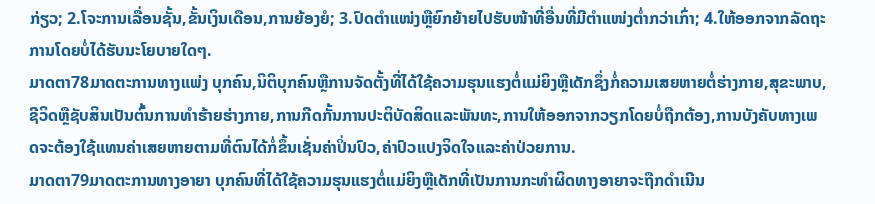ກ່ຽວ; 2.ໂຈະການເລື່ອນຊັ້ນ,ຂັ້ນເງິນເດືອນ,ການຍ້ອງຍໍ; 3.ປົດຕໍາແໜ່ງຫຼືຍົກຍ້າຍໄປຮັບໜ້າທີ່ອື່ນທີ່ມີຕໍາແໜ່ງຕໍ່າກວ່າເກົ່າ; 4.ໃຫ້ອອກຈາກລັດຖະການໂດຍບໍ່ໄດ້ຮັບນະໂຍບາຍໃດໆ.
ມາດຕາ78ມາດຕະການທາງແພ່ງ ບຸກຄົນ,ນິຕິບຸກຄົນຫຼືການຈັດຕັ້ງທີ່ໄດ້ໃຊ້ຄວາມຮຸນແຮງຕໍ່ແມ່ຍິງຫຼືເດັກຊຶ່ງກໍ່ຄວາມເສຍຫາຍຕໍ່ຮ່າງກາຍ,ສຸຂະພາບ,ຊີວິດຫຼືຊັບສິນເປັນຕົ້ນການທໍາຮ້າຍຮ່າງກາຍ,ການກີດກັ້ນການປະຕິບັດສິດແລະພັນທະ,ການໃຫ້ອອກຈາກວຽກໂດຍບໍ່ຖືກຕ້ອງ,ການບັງຄັບທາງເພດຈະຕ້ອງໃຊ້ແທນຄ່າເສຍຫາຍຕາມທີ່ຕົນໄດ້ກໍ່ຂຶ້ນເຊັ່ນຄ່າປິ່ນປົວ,ຄ່າປົວແປງຈິດໃຈແລະຄ່າປ່ວຍການ.
ມາດຕາ79ມາດຕະການທາງອາຍາ ບຸກຄົນທີ່ໄດ້ໃຊ້ຄວາມຮຸນແຮງຕໍ່ແມ່ຍິງຫຼືເດັກທີ່ເປັນການກະທໍາຜິດທາງອາຍາຈະຖືກດໍາເນີນ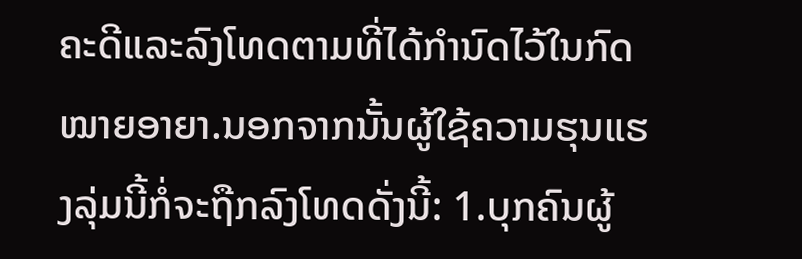ຄະດີແລະລົງໂທດຕາມທີ່ໄດ້ກໍານົດໄວ້ໃນກົດໝາຍອາຍາ.ນອກຈາກນັ້ນຜູ້ໃຊ້ຄວາມຮຸນແຮງລຸ່ມນີ້ກໍ່ຈະຖືກລົງໂທດດັ່ງນີ້: 1.ບຸກຄົນຜູ້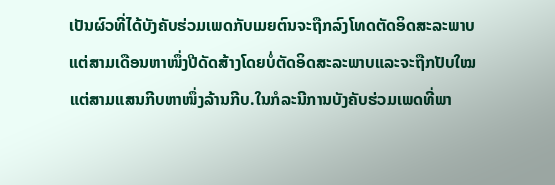ເປັນຜົວທີ່ໄດ້ບັງຄັບຮ່ວມເພດກັບເມຍຕົນຈະຖືກລົງໂທດຕັດອິດສະລະພາບແຕ່ສາມເດືອນຫາໜຶ່ງປີດັດສ້າງໂດຍບໍ່ຕັດອິດສະລະພາບແລະຈະຖືກປັບໃໝແຕ່ສາມແສນກີບຫາໜຶ່ງລ້ານກີບ.ໃນກໍລະນີການບັງຄັບຮ່ວມເພດທີ່ພາ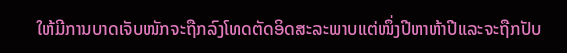ໃຫ້ມີການບາດເຈັບໜັກຈະຖືກລົງໂທດຕັດອິດສະລະພາບແຕ່ໜຶ່ງປີຫາຫ້າປີແລະຈະຖືກປັບ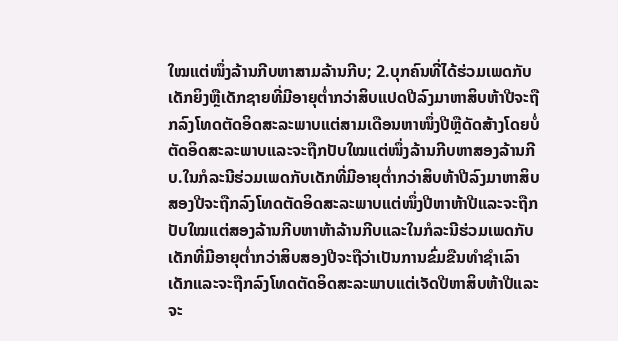ໃໝແຕ່ໜຶ່ງລ້ານກີບຫາສາມລ້ານກີບ; 2.ບຸກຄົນທີ່ໄດ້ຮ່ວມເພດກັບເດັກຍິງຫຼືເດັກຊາຍທີ່ມີອາຍຸຕໍ່າກວ່າສິບແປດປີລົງມາຫາສິບຫ້າປີຈະຖືກລົງໂທດຕັດອິດສະລະພາບແຕ່ສາມເດືອນຫາໜຶ່ງປີຫຼືດັດສ້າງໂດຍບໍ່ຕັດອິດສະລະພາບແລະຈະຖືກປັບໃໝແຕ່ໜຶ່ງລ້ານກີບຫາສອງລ້ານກີບ.ໃນກໍລະນີຮ່ວມເພດກັບເດັກທີ່ມີອາຍຸຕໍ່າກວ່າສິບຫ້າປີລົງມາຫາສິບສອງປີຈະຖືກລົງໂທດຕັດອິດສະລະພາບແຕ່ໜຶ່ງປີຫາຫ້າປີແລະຈະຖືກປັບໃໝແຕ່ສອງລ້ານກີບຫາຫ້າລ້ານກີບແລະໃນກໍລະນີຮ່ວມເພດກັບເດັກທີ່ມີອາຍຸຕໍ່າກວ່າສິບສອງປີຈະຖືວ່າເປັນການຂົ່ມຂືນທໍາຊໍາເລົາເດັກແລະຈະຖືກລົງໂທດຕັດອິດສະລະພາບແຕ່ເຈັດປີຫາສິບຫ້າປີແລະຈະ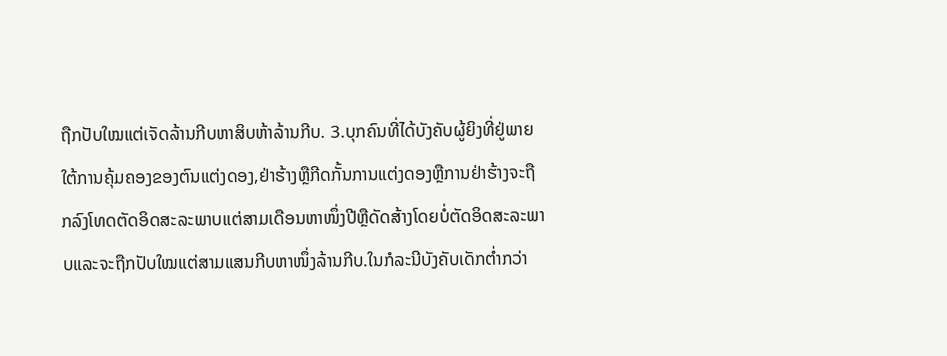ຖືກປັບໃໝແຕ່ເຈັດລ້ານກີບຫາສິບຫ້າລ້ານກີບ. 3.ບຸກຄົນທີ່ໄດ້ບັງຄັບຜູ້ຍິງທີ່ຢູ່ພາຍໃຕ້ການຄຸ້ມຄອງຂອງຕົນແຕ່ງດອງ,ຢ່າຮ້າງຫຼືກີດກັ້ນການແຕ່ງດອງຫຼືການຢ່າຮ້າງຈະຖືກລົງໂທດຕັດອິດສະລະພາບແຕ່ສາມເດືອນຫາໜຶ່ງປີຫຼືດັດສ້າງໂດຍບໍ່ຕັດອິດສະລະພາບແລະຈະຖືກປັບໃໝແຕ່ສາມແສນກີບຫາໜຶ່ງລ້ານກີບ.ໃນກໍລະນີບັງຄັບເດັກຕໍ່າກວ່າ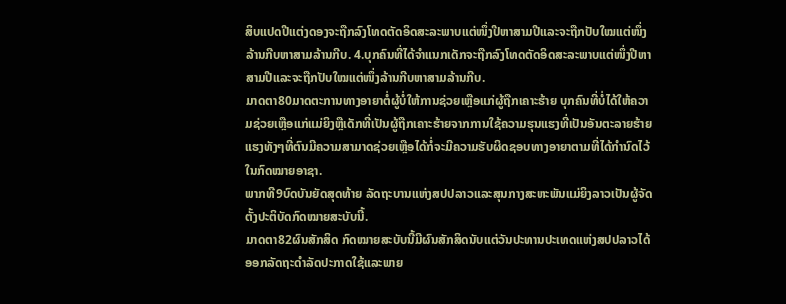ສິບແປດປີແຕ່ງດອງຈະຖືກລົງໂທດຕັດອິດສະລະພາບແຕ່ໜຶ່ງປີຫາສາມປີແລະຈະຖືກປັບໃໝແຕ່ໜຶ່ງລ້ານກີບຫາສາມລ້ານກີບ. 4.ບຸກຄົນທີ່ໄດ້ຈໍາແນກເດັກຈະຖືກລົງໂທດຕັດອິດສະລະພາບແຕ່ໜຶ່ງປີຫາສາມປີແລະຈະຖືກປັບໃໝແຕ່ໜຶ່ງລ້ານກີບຫາສາມລ້ານກີບ.
ມາດຕາ80ມາດຕະການທາງອາຍາຕໍ່ຜູ້ບໍ່ໃຫ້ການຊ່ວຍເຫຼືອແກ່ຜູ້ຖືກເຄາະຮ້າຍ ບຸກຄົນທີ່ບໍ່ໄດ້ໃຫ້ຄວາມຊ່ວຍເຫຼືອແກ່ແມ່ຍິງຫຼືເດັກທີ່ເປັນຜູ້ຖືກເຄາະຮ້າຍຈາກການໃຊ້ຄວາມຮຸນແຮງທີ່ເປັນອັນຕະລາຍຮ້າຍແຮງທັງໆທີ່ຕົນມີຄວາມສາມາດຊ່ວຍເຫຼືອໄດ້ກໍ່ຈະມີຄວາມຮັບຜິດຊອບທາງອາຍາຕາມທີ່ໄດ້ກໍານົດໄວ້ໃນກົດໝາຍອາຊາ.
ພາກທີ9ບົດບັນຍັດສຸດທ້າຍ ລັດຖະບານແຫ່ງສປປລາວແລະສຸນກາງສະຫະພັນແມ່ຍິງລາວເປັນຜູ້ຈັດຕັ້ງປະຕິບັດກົດໝາຍສະບັບນີ້.
ມາດຕາ82ຜົນສັກສິດ ກົດໝາຍສະບັບນີ້ມີຜົນສັກສິດນັບແຕ່ວັນປະທານປະເທດແຫ່ງສປປລາວໄດ້ອອກລັດຖະດໍາລັດປະກາດໃຊ້ແລະພາຍ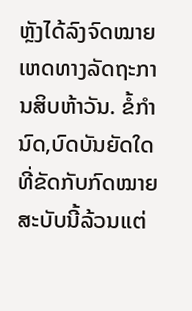ຫຼັງໄດ້ລົງຈົດໝາຍເຫດທາງລັດຖະການສິບຫ້າວັນ. ຂໍ້ກໍານົດ,ບົດບັນຍັດໃດທີ່ຂັດກັບກົດໝາຍສະບັບນີ້ລ້ວນແຕ່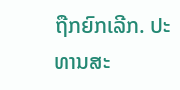ຖືກຍົກເລີກ. ປະທານສະ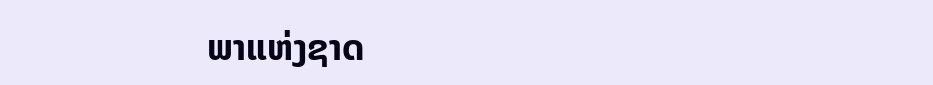ພາແຫ່ງຊາດ